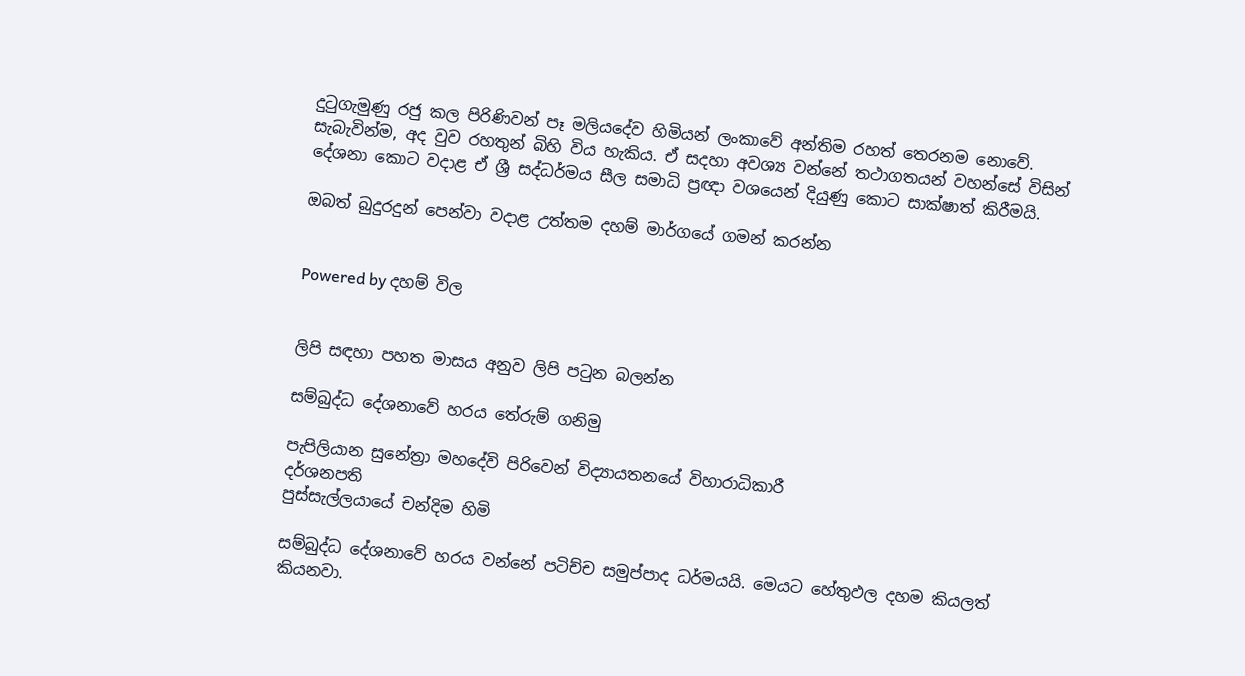දුටුගැමුණු රජු කල පිරිණිවන් පෑ මලියදේව හිමියන් ලංකාවේ අන්තිම රහත් තෙරනම නොවේ. සැබැවින්ම, අද වුව රහතුන් බිහි විය හැකිය. ඒ සදහා අවශ්‍ය වන්නේ තථාගතයන් වහන්සේ විසින් දේශනා කොට වදාළ ඒ ශ්‍රී සද්ධර්මය සීල සමාධි ප්‍රඥා වශයෙන් දියුණු කොට සාක්ෂාත් කිරීමයි.

ඔබත් බුදුරදුන් පෙන්වා වදාළ උත්තම දහම් මාර්ගයේ ගමන් කරන්න


Powered by දහම් විල


ලිපි සඳහා පහත මාසය අනුව ලිපි පටුන බලන්න

සම්බුද්ධ දේශනාවේ හරය තේරුම් ගනිමු

පැපිලියාන සුනේත්‍රා මහදේවි පිරිවෙන් විද්‍යායතනයේ විහාරාධිකාරී
දර්ශනපති
පුස්සැල්ලයායේ චන්දිම හිමි

සම්බුද්ධ දේශනාවේ හරය වන්නේ පටිච්ච සමුප්පාද ධර්මයයි. මෙයට හේතුඵල දහම කියලත් කියනවා.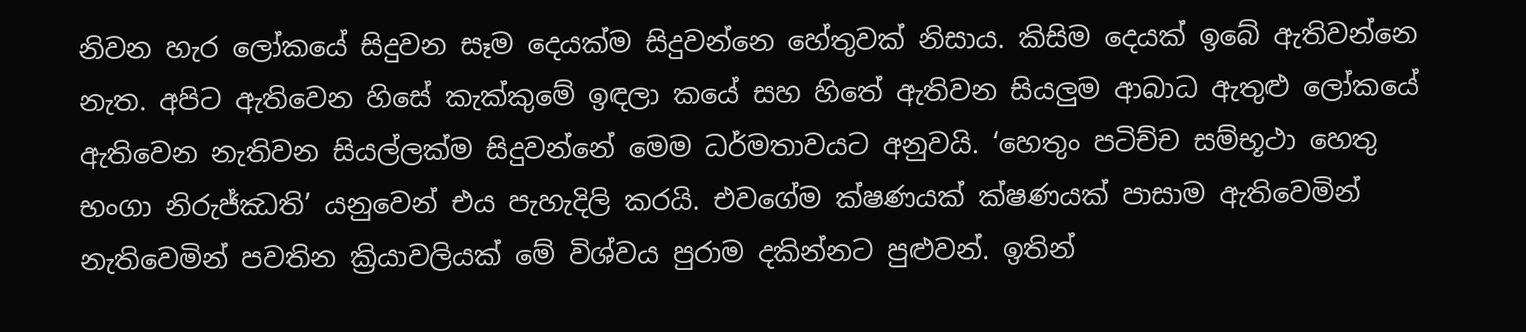නිවන හැර ලෝකයේ සිදුවන සෑම දෙයක්ම සිදුවන්නෙ හේතුවක් නිසාය. කිසිම දෙයක් ඉබේ ඇතිවන්නෙ නැත. අපිට ඇතිවෙන හිසේ කැක්කුමේ ඉඳලා කයේ සහ හිතේ ඇතිවන සියලුම ආබාධ ඇතුළු ලෝකයේ ඇතිවෙන නැතිවන සියල්ලක්ම සිදුවන්නේ මෙම ධර්මතාවයට අනුවයි. ‘හෙතුං පටිච්ච සම්භූථා හෙතු භංගා නිරුජ්ඣති’ යනුවෙන් එය පැහැදිලි කරයි. එවගේම ක්ෂණයක් ක්ෂණයක් පාසාම ඇතිවෙමින් නැතිවෙමින් පවතින ක්‍රියාවලියක් මේ විශ්වය පුරාම දකින්නට පුළුවන්. ඉතින්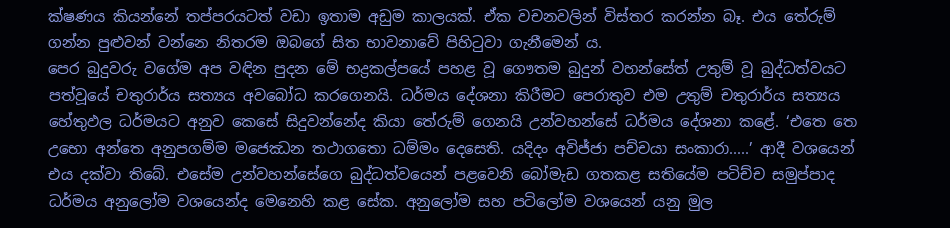ක්ෂණය කියන්නේ තප්පරයටත් වඩා ඉතාම අඩුම කාලයක්. ඒක වචනවලින් විස්තර කරන්න බෑ. එය තේරුම් ගන්න පුළුවන් වන්නෙ නිතරම ඔබගේ සිත භාවනාවේ පිහිටුවා ගැනීමෙන් ය.
පෙර බුදුවරු වගේම අප වඳින පුදන මේ භද්‍රකල්පයේ පහළ වූ ගෞතම බුදුන් වහන්සේත් උතුම් වූ බුද්ධත්වයට පත්වූයේ චතුරාර්ය සත්‍යය අවබෝධ කරගෙනයි. ධර්මය දේශනා කිරීමට පෙරාතුව එම උතුම් චතුරාර්ය සත්‍යය හේතුඵල ධර්මයට අනුව කෙසේ සිදුවන්නේද කියා තේරුම් ගෙනයි උන්වහන්සේ ධර්මය දේශනා කළේ. ‘එතෙ තෙ උභො අන්තෙ අනුපගම්ම මජෙඣන තථාගතො ධම්මං දෙසෙති. යදිදං අවිජ්ජා පච්චයා සංකාරා.....’ ආදී වශයෙන් එය දක්වා තිබේ. එසේම උන්වහන්සේගෙ බුද්ධත්වයෙන් පළවෙනි බෝමැඩ ගතකළ සතියේම පටිච්ච සමුප්පාද ධර්මය අනුලෝම වශයෙන්ද මෙනෙහි කළ සේක. අනුලෝම සහ පටිලෝම වශයෙන් යනු මුල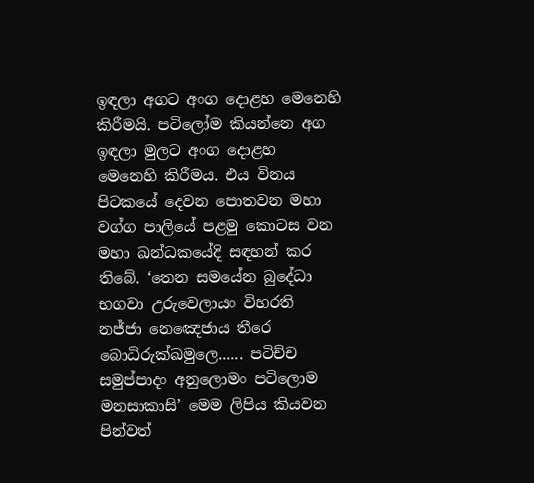ඉඳලා අගට අංග දොළහ මෙනෙහි කිරීමයි. පටිලෝම කියන්නෙ අග ඉඳලා මුලට අංග දොළහ මෙනෙහි කිරීමය. එය විනය පිටකයේ දෙවන පොතවන මහා වග්ග පාලියේ පළමු කොටස වන මහා ඛන්ධකයේදි සඳහන් කර තිබේ. ‘තෙන සමයේන බුදේධා භගවා උරුවෙලායං විහරති නජ්ජා නෙඤෙජාය තීරෙ බොධිරුක්ඛමුලෙ...... පටිච්ච සමුප්පාදං අනුලොමං පටිලොම මනසාකාසි’ මෙම ලිපිය කියවන පින්වත්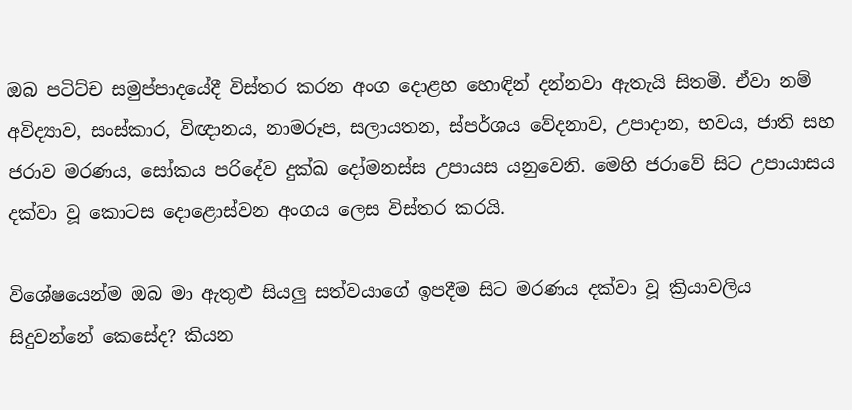ඔබ පටිට්ච සමුප්පාදයේදී විස්තර කරන අංග දොළහ හොඳින් දන්නවා ඇතැයි සිතමි. ඒවා නම් අවිද්‍යාව, සංස්කාර, විඥානය, නාමරූප, සලායතන, ස්පර්ශය වේදනාව, උපාදාන, භවය, ජාති සහ ජරාව මරණය, සෝකය පරිදේව දුක්ඛ දෝමනස්ස උපායස යනුවෙනි. මෙහි ජරාවේ සිට උපායාසය දක්වා වූ කොටස දොළොස්වන අංගය ලෙස විස්තර කරයි.

විශේෂයෙන්ම ඔබ මා ඇතුළු සියලු සත්වයාගේ ඉපදීම සිට මරණය දක්වා වූ ක්‍රියාවලිය සිදුවන්නේ කෙසේද? කියන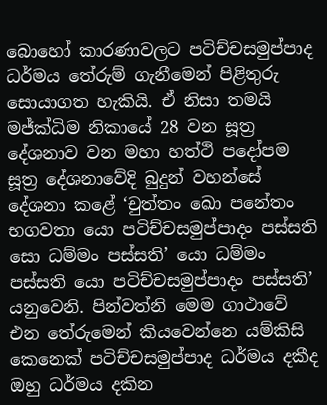බොහෝ කාරණාවලට පටිච්චසමුප්පාද ධර්මය තේරුම් ගැනීමෙන් පිළිතුරු සොයාගත හැකියි. ඒ නිසා තමයි මජ්ක්‍ධිම නිකායේ 28 වන සූත්‍ර දේශනාව වන මහා හත්ථි පදෝපම සූත්‍ර දේශනාවේදි බුදුන් වහන්සේ දේශනා කළේ ‘චුත්තං ඛො පනේතං භගවතා යො පටිච්චසමුප්පාදං පස්සති සො ධම්මං පස්සති’ යො ධම්මං පස්සති යො පටිච්චසමුප්පාදං පස්සති’ යනුවෙනි. පින්වත්නි මෙම ගාථාවේ එන තේරුමෙන් කියවෙන්නෙ යම්කිසි කෙනෙක් පටිච්චසමුප්පාද ධර්මය දකීද ඔහු ධර්මය දකින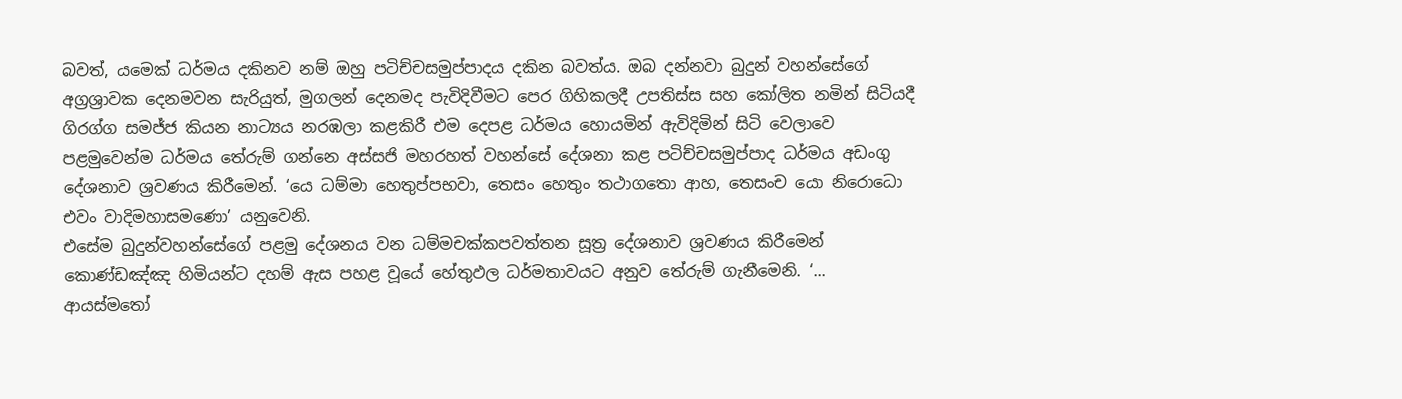බවත්, යමෙක් ධර්මය දකිනව නම් ඔහු පටිච්චසමුප්පාදය දකින බවත්ය. ඔබ දන්නවා බුදුන් වහන්සේගේ අග්‍රශ්‍රාවක දෙනමවන සැරියුත්, මුගලන් දෙනමද පැවිදිවීමට පෙර ගිහිකලදී උපතිස්ස සහ කෝලිත නමින් සිටියදී ගිරග්ග සමජ්ජ කියන නාට්‍යය නරඹලා කළකිරී එම දෙපළ ධර්මය හොයමින් ඇවිදිමින් සිටි වෙලාවෙ පළමුවෙන්ම ධර්මය තේරුම් ගන්නෙ අස්සජි මහරහත් වහන්සේ දේශනා කළ පටිච්චසමුප්පාද ධර්මය අඩංගු දේශනාව ශ්‍රවණය කිරීමෙන්. ‘යෙ ධම්මා හෙතුප්පභවා, තෙසං හෙතුං තථාගතො ආහ, තෙසංච යො නිරොධො එවං වාදිමහාසමණො’ යනුවෙනි.
එසේම බුදුන්වහන්සේගේ පළමු දේශනය වන ධම්මචක්කපවත්තන සූත්‍ර දේශනාව ශ්‍රවණය කිරීමෙන් කොණ්ඩඤ්ඤ හිමියන්ට දහම් ඇස පහළ වූයේ හේතුඵල ධර්මතාවයට අනුව තේරුම් ගැනීමෙනි. ‘... ආයස්මතෝ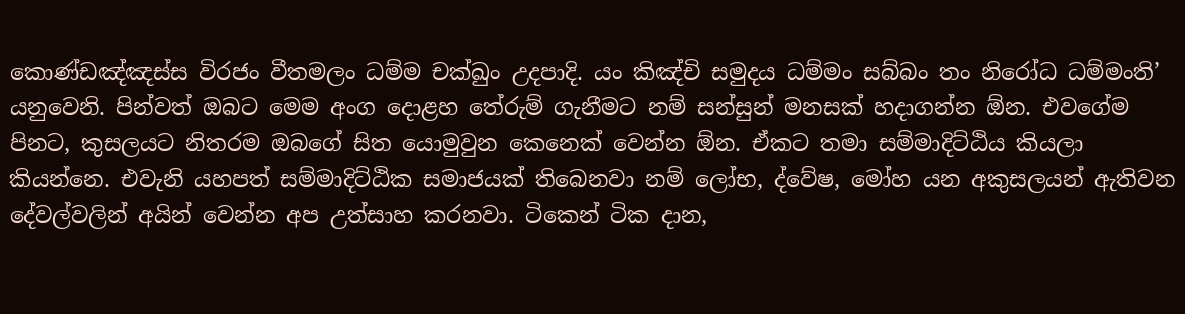කොණ්ඩඤ්ඤස්ස විරජං වීතමලං ධම්ම චක්ඛුං උදපාදි. යං කිඤ්චි සමුදය ධම්මං සබ්බං තං නිරෝධ ධම්මංති’ යනුවෙනි. පින්වත් ඔබට මෙම අංග දොළහ තේරුම් ගැනීමට නම් සන්සුන් මනසක් හදාගන්න ඕන. එවගේම පිනට, කුසලයට නිතරම ඔබගේ සිත යොමුවුන කෙනෙක් වෙන්න ඕන. ඒකට තමා සම්මාදිට්ඨිය කියලා කියන්නෙ. එවැනි යහපත් සම්මාදිට්ඨික සමාජයක් තිබෙනවා නම් ලෝභ, ද්වේෂ, මෝහ යන අකුසලයන් ඇතිවන දේවල්වලින් අයින් වෙන්න අප උත්සාහ කරනවා. ටිකෙන් ටික දාන,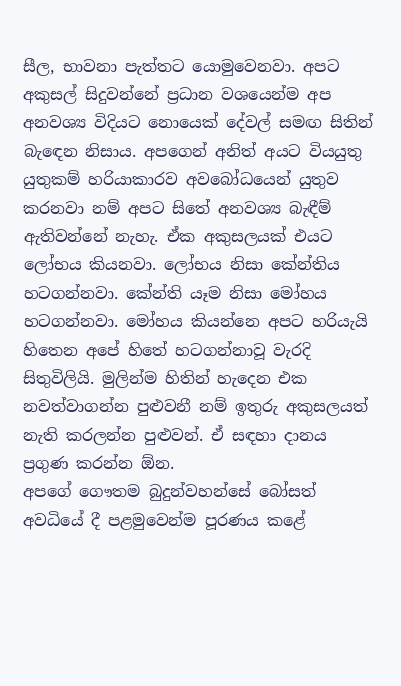සීල, භාවනා පැත්තට යොමුවෙනවා. අපට අකුසල් සිදුවන්නේ ප්‍රධාන වශයෙන්ම අප අනවශ්‍ය විදියට නොයෙක් දේවල් සමඟ සිතින් බැඳෙන නිසාය. අපගෙන් අනිත් අයට වියයුතු යුතුකම් හරියාකාරව අවබෝධයෙන් යුතුව කරනවා නම් අපට සිතේ අනවශ්‍ය බැඳීම් ඇතිවන්නේ නැහැ. ඒක අකුසලයක් එයට ලෝභය කියනවා. ලෝභය නිසා කේන්තිය හටගන්නවා. කේන්ති යෑම නිසා මෝහය හටගන්නවා. මෝහය කියන්නෙ අපට හරියැයි හිතෙන අපේ හිතේ හටගන්නාවූ වැරදි සිතුවිලියි. මුලින්ම හිතින් හැදෙන එක නවත්වාගන්න පුළුවනී නම් ඉතුරු අකුසලයත් නැති කරලන්න පුළුවන්. ඒ සඳහා දානය ප්‍රගුණ කරන්න ඕන.
අපගේ ගෞතම බුදුන්වහන්සේ බෝසත් අවධියේ දී පළමුවෙන්ම පූරණය කළේ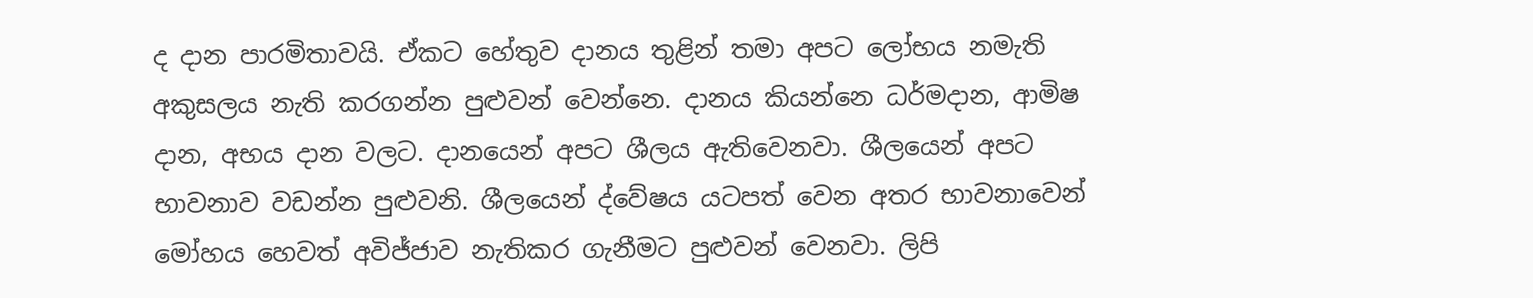ද දාන පාරමිතාවයි. ඒකට හේතුව දානය තුළින් තමා අපට ලෝභය නමැති අකුසලය නැති කරගන්න පුළුවන් වෙන්නෙ. දානය කියන්නෙ ධර්මදාන, ආමිෂ දාන, අභය දාන වලට. දානයෙන් අපට ශීලය ඇතිවෙනවා. ශීලයෙන් අපට භාවනාව වඩන්න පුළුවනි. ශීලයෙන් ද්වේෂය යටපත් වෙන අතර භාවනාවෙන් මෝහය හෙවත් අවිජ්ජාව නැතිකර ගැනීමට පුළුවන් වෙනවා. ලිපි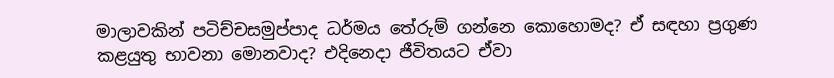මාලාවකින් පටිච්චසමුප්පාද ධර්මය තේරුම් ගන්නෙ කොහොමද? ඒ සඳහා ප්‍රගුණ කළයුතු භාවනා මොනවාද? එදිනෙදා ජීවිතයට ඒවා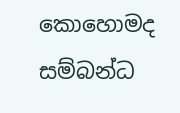කොහොමද සම්බන්ධ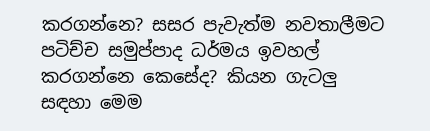කරගන්නෙ? සසර පැවැත්ම නවතාලීමට පටිච්ච සමුප්පාද ධර්මය ඉවහල් කරගන්නෙ කෙසේද? කියන ගැටලු සඳහා මෙම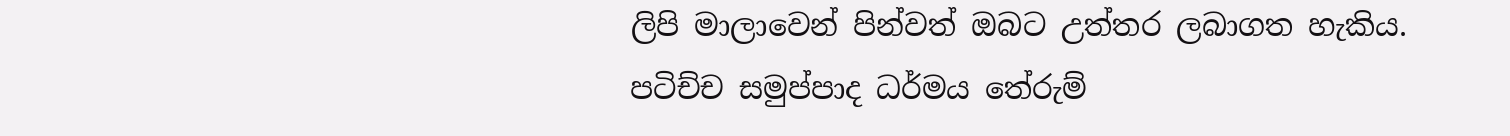ලිපි මාලාවෙන් පින්වත් ඔබට උත්තර ලබාගත හැකිය.
පටිච්ච සමුප්පාද ධර්මය තේරුම්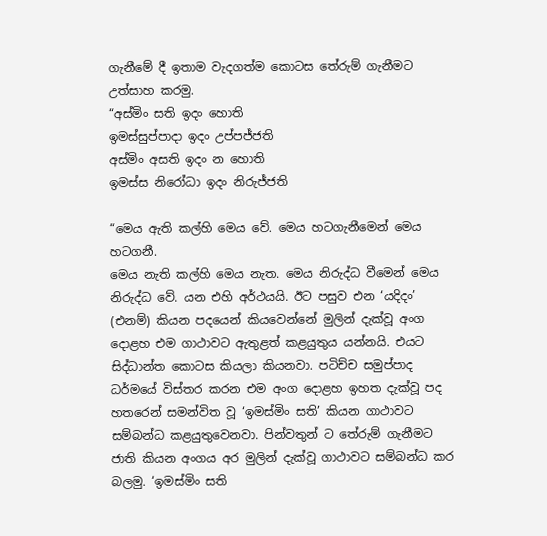ගැනීමේ දී ඉතාම වැදගත්ම කොටස තේරුම් ගැනීමට උත්සාහ කරමු.
“අස්මිං සති ඉදං හොති
ඉමස්සුප්පාදා ඉදං උප්පජ්ජති
අස්මිං අසති ඉදං න හොති
ඉමස්ස නිරෝධා ඉදං නිරුජ්ජති

“මෙය ඇති කල්හි මෙය වේ. මෙය හටගැනීමෙන් මෙය හටගනී.
මෙය නැති කල්හි මෙය නැත. මෙය නිරුද්ධ වීමෙන් මෙය නිරුද්ධ වේ. යන එහි අර්ථයයි. ඊට පසුව එන ‘යදිදං’ (එනම්) කියන පදයෙන් කියවෙන්නේ මුලින් දැක්වූ අංග දොළහ එම ගාථාවට ඇතුළත් කළයුතුය යන්නයි. එයට සිද්ධාන්ත කොටස කියලා කියනවා. පටිච්ච සමුප්පාද ධර්මයේ විස්තර කරන එම අංග දොළහ ඉහත දැක්වූ පද හතරෙන් සමන්විත වූ ‘ඉමස්මිං සති’ කියන ගාථාවට සම්බන්ධ කළයුතුවෙනවා. පින්වතුන් ට තේරුම් ගැනීමට ජාති කියන අංගය අර මුලින් දැක්වූ ගාථාවට සම්බන්ධ කර බලමු. ‘ඉමස්මිං සති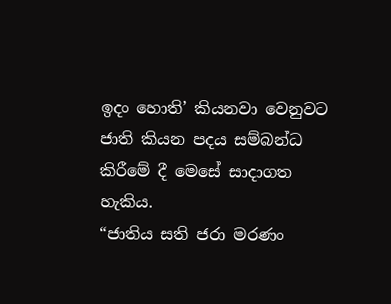ඉදං හොති’ කියනවා වෙනුවට ජාති කියන පදය සම්බන්ධ කිරීමේ දී මෙසේ සාදාගත හැකිය.
“ජාතිය සති ජරා මරණං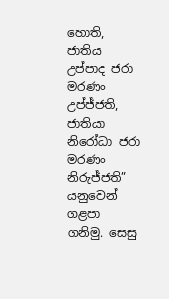හොති, ජාතිය උප්පාද ජරා මරණං උප්ජ්ජති, ජාතියා නිරෝධා ජරා මරණං නිරුජ්ජති” යනුවෙන් ගළපා ගනිමු. සෙසු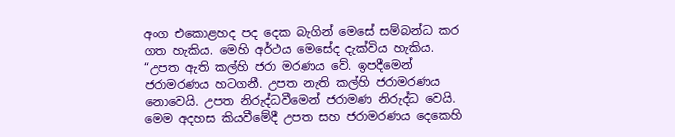අංග එකොළහද පද දෙක බැගින් මෙසේ සම්බන්ධ කර ගත හැකිය. මෙහි අර්ථය මෙසේද දැක්විය හැකිය. “උපත ඇති කල්හි ජරා මරණය වේ. ඉපදීමෙන් ජරාමරණය හටගනී. උපත නැති කල්හි ජරාමරණය නොවෙයි. උපත නිරුද්ධවීමෙන් ජරාමණ නිරුද්ධ වෙයි. මෙම අදහස කියවීමේදී උපත සහ ජරාමරණය දෙකෙහි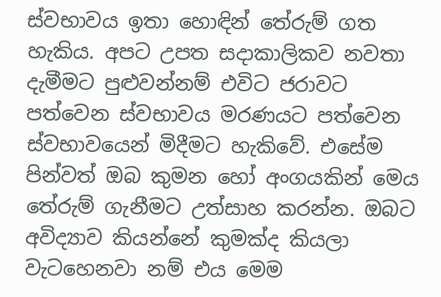ස්වභාවය ඉතා හොඳින් තේරුම් ගත හැකිය. අපට උපත සදාකාලිකව නවතා දැමීමට පුළුවන්නම් එවිට ජරාවට පත්වෙන ස්වභාවය මරණයට පත්වෙන ස්වභාවයෙන් මිදීමට හැකිවේ. එසේම පින්වත් ඔබ කුමන හෝ අංගයකින් මෙය තේරුම් ගැනීමට උත්සාහ කරන්න. ඔබට අවිද්‍යාව කියන්නේ කුමක්ද කියලා වැටහෙනවා නම් එය මෙම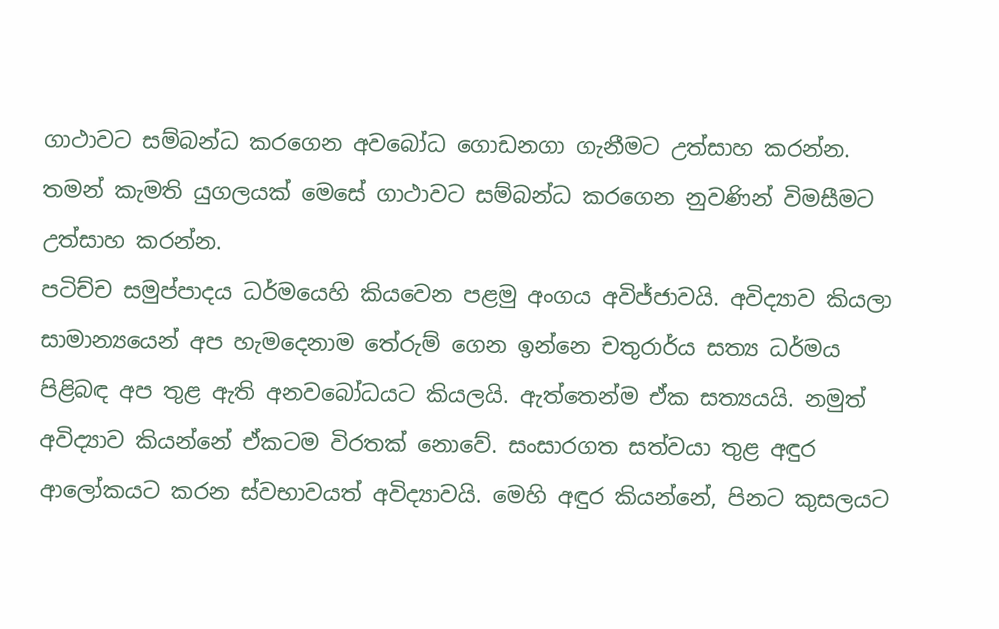ගාථාවට සම්බන්ධ කරගෙන අවබෝධ ගොඩනගා ගැනීමට උත්සාහ කරන්න. තමන් කැමති යුගලයක් මෙසේ ගාථාවට සම්බන්ධ කරගෙන නුවණින් විමසීමට උත්සාහ කරන්න.
පටිච්ච සමුප්පාදය ධර්මයෙහි කියවෙන පළමු අංගය අවිජ්ජාවයි. අවිද්‍යාව කියලා සාමාන්‍යයෙන් අප හැමදෙනාම තේරුම් ගෙන ඉන්නෙ චතුරාර්ය සත්‍ය ධර්මය පිළිබඳ අප තුළ ඇති අනවබෝධයට කියලයි. ඇත්තෙන්ම ඒක සත්‍යයයි. නමුත් අවිද්‍යාව කියන්නේ ඒකටම විරතක් නොවේ. සංසාරගත සත්වයා තුළ අඳුර ආලෝකයට කරන ස්වභාවයත් අවිද්‍යාවයි. මෙහි අඳුර කියන්නේ, පිනට කුසලයට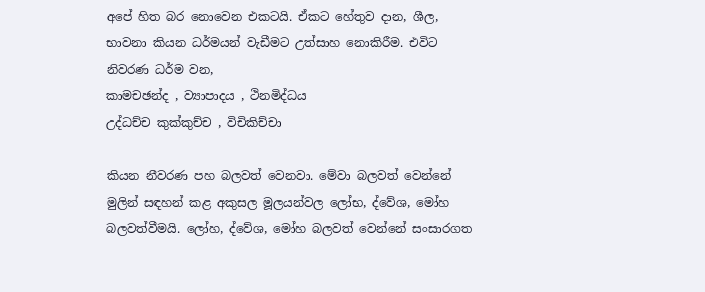අපේ හිත බර නොවෙන එකටයි. ඒකට හේතුව දාන, ශීල, භාවනා කියන ධර්මයන් වැඩීමට උත්සාහ නොකිරීම. එවිට නිවරණ ධර්ම වන,
කාමචඡන්ද , ව්‍යාපාදය , ථිනමිද්ධය
උද්ධච්ච කුක්කුච්ච , විචිකිච්චා

කියන නීවරණ පහ බලවත් වෙනවා. මේවා බලවත් වෙන්නේ මුලින් සඳහන් කළ අකුසල මූලයන්වල ලෝභ, ද්වේශ, මෝහ බලවත්වීමයි. ලෝහ, ද්වේශ, මෝහ බලවත් වෙන්නේ සංසාරගත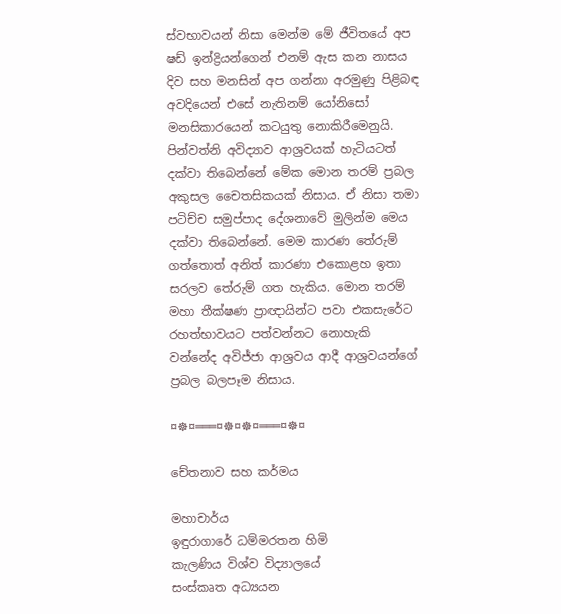ස්වභාවයන් නිසා මෙන්ම මේ ජීවිතයේ අප ෂඩ් ඉන්ද්‍රියන්ගෙන් එනම් ඇස කන නාසය දිව සහ මනසින් අප ගන්නා අරමුණු පිළිබඳ අවදියෙන් එසේ නැතිනම් යෝනිසෝ මනසිකාරයෙන් කටයුතු නොකිරීමෙනුයි. පින්වත්නි අවිද්‍යාව ආශ්‍රවයක් හැටියටත් දක්වා තිබෙන්නේ මේක මොන තරම් ප්‍රබල අකුසල චෛතසිකයක් නිසාය. ඒ නිසා තමා පටිච්ච සමුප්පාද දේශනාවේ මුලින්ම මෙය දක්වා තිබෙන්නේ. මෙම කාරණ තේරුම් ගත්තොත් අනිත් කාරණා එකොළහ ඉතා සරලව තේරුම් ගත හැකිය. මොන තරම් මහා තීක්ෂණ ප්‍රාඥායින්ට පවා එකසැරේට රහත්භාවයට පත්වන්නට නොහැකි වන්නේද අවිජ්ජා ආශ්‍රවය ආදී ආශ්‍රවයන්ගේ ප්‍රබල බලපෑම නිසාය.

¤☸¤═══¤☸¤☸¤═══¤☸¤

චේතනාව සහ කර්මය

මහාචාර්ය
ඉඳුරාගාරේ ධම්මරතන හිමි
කැලණිය විශ්ව විද්‍යාලයේ
සංස්කෘත අධ්‍යයන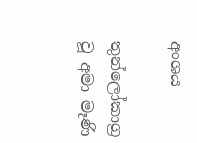අංශය

තුන්ලෝකාග්‍ර වූ අමා මෑණි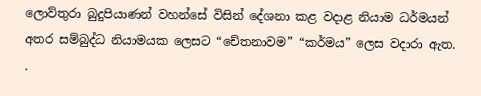ලොව්තුරා බුදුපියාණන් වහන්සේ විසින් දේශනා කළ වදාළ නියාම ධර්මයන් අතර සම්බුද්ධ නියාමයක ලෙසට “චේතනාවම” “කර්මය” ලෙස වදාරා ඇත.
.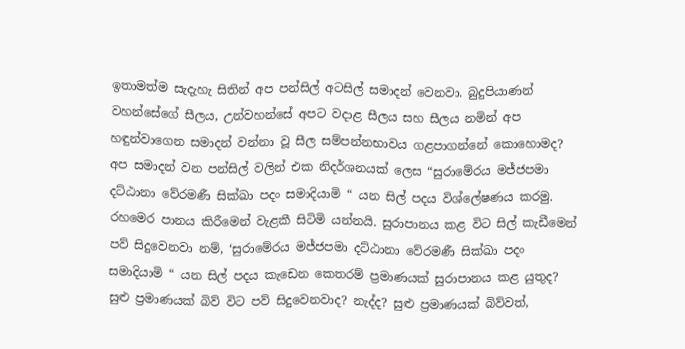ඉතාමත්ම සැදැහැ සිතින් අප පන්සිල් අටසිල් සමාදන් වෙනවා. බුදුපියාණන් වහන්සේගේ සීලය, උන්වහන්සේ අපට වදාළ සීලය සහ සීලය නමින් අප හඳුන්වාගෙන සමාදන් වන්නා වූ සීල සම්පන්නභාවය ගළපාගන්නේ කොහොමද? අප සමාදන් වන පන්සිල් වලින් එක නිදර්ශනයක් ලෙස “සුරාමේරය මජ්ජපමා දට්ඨානා වේරමණී සික්ඛා පදං සමාදියාමි “ යන සිල් පදය විශ්ලේෂණය කරමු. රහමෙර පානය කිරීමෙන් වැළකී සිටිමි යන්නයි. සුරාපානය කළ විට සිල් කැඩීමෙන් පව් සිදුවෙනවා නම්, ‘සුරාමේරය මජ්ජපමා දට්ඨානා වේරමණී සික්ඛා පදං සමාදියාමි “ යන සිල් පදය කැඩෙන කෙතරම් ප්‍රමාණයක් සුරාපානය කළ යුතුද? සුළු ප්‍රමාණයක් බිව් විට පව් සිදුවෙනවාද? නැද්ද? සුළු ප්‍රමාණයක් බිව්වත්,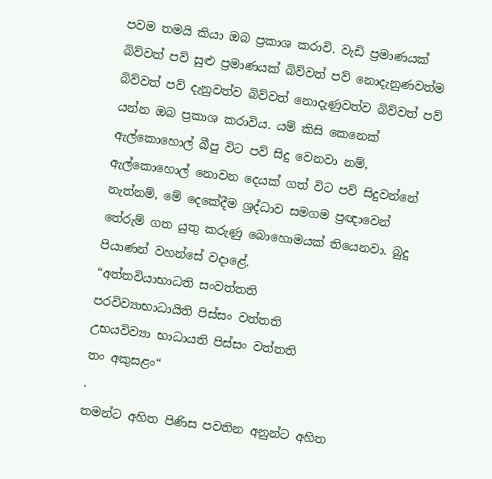පවම තමයි කියා ඔබ ප්‍රකාශ කරාවි. වැඩි ප්‍රමාණයක් බිව්වත් පව් සුළු ප්‍රමාණයක් බිව්වත් පව් නොදැනුණවත්ම බිව්වත් පව් දැනුවත්ව බිව්වත් නොදැණුවත්ව බිව්වත් පව් යන්න ඔබ ප්‍රකාශ කරාවිය. යම් කිසි කෙනෙක් ඇල්කොහොල් බීපු විට පව් සිදු වෙනවා නම්, ඇල්කොහොල් නොවන දෙයක් ගත් විට පව් සිදුවන්නේ නැත්නම්, මේ දෙකේදීම ශ්‍රද්ධාව සමගම ප්‍රඥාවෙන් තේරුම් ගත යුතු කරුණු බොහොමයක් තියෙනවා. බුදු පියාණන් වහන්සේ වදාළේ.
“අත්තවියාභාධති සංවත්තති
පරවිව්‍යාභාධායිති පිස්සං වත්තති
උභයවිව්‍යා භාධායති පිස්සං වත්තති
තං අකුසළං“
.
තමන්ට අහිත පිණිස පවතින අනුන්ට අහිත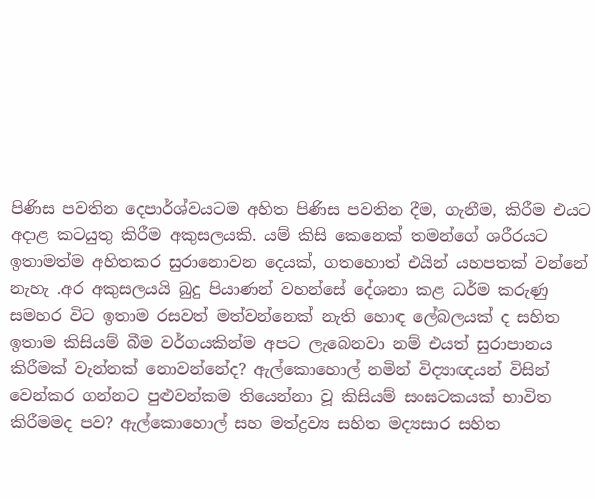පිණිස පවතින දෙපාර්ශ්වයටම අහිත පිණිස පවතින දීම, ගැනීම, කිරීම එයට අදාළ කටයුතු කිරීම අකුසලයකි. යම් කිසි කෙනෙක් තමන්ගේ ශරීරයට ඉතාමත්ම අහිතකර සුරානොවන දෙයක්, ගතහොත් එයින් යහපතක් වන්නේ නැහැ .අර අකුසලයයි බුදු පියාණන් වහන්සේ දේශනා කළ ධර්ම කරුණු සමහර විට ඉතාම රසවත් මත්වන්නෙක් නැති හොඳ ලේබලයක් ද සහිත ඉතාම කිසියම් බීම වර්ගයකින්ම අපට ලැබෙනවා නම් එයත් සුරාපානය කිරීමක් වැන්නක් නොවන්නේද? ඇල්කොහොල් නමින් විද්‍යාඥයන් විසින් වෙන්කර ගන්නට පුළුවන්කම තියෙන්නා වූ කිසියම් සංඝටකයක් භාවිත කිරීමමද පව? ඇල්කොහොල් සහ මත්ද්‍රව්‍ය සහිත මද්‍යසාර සහිත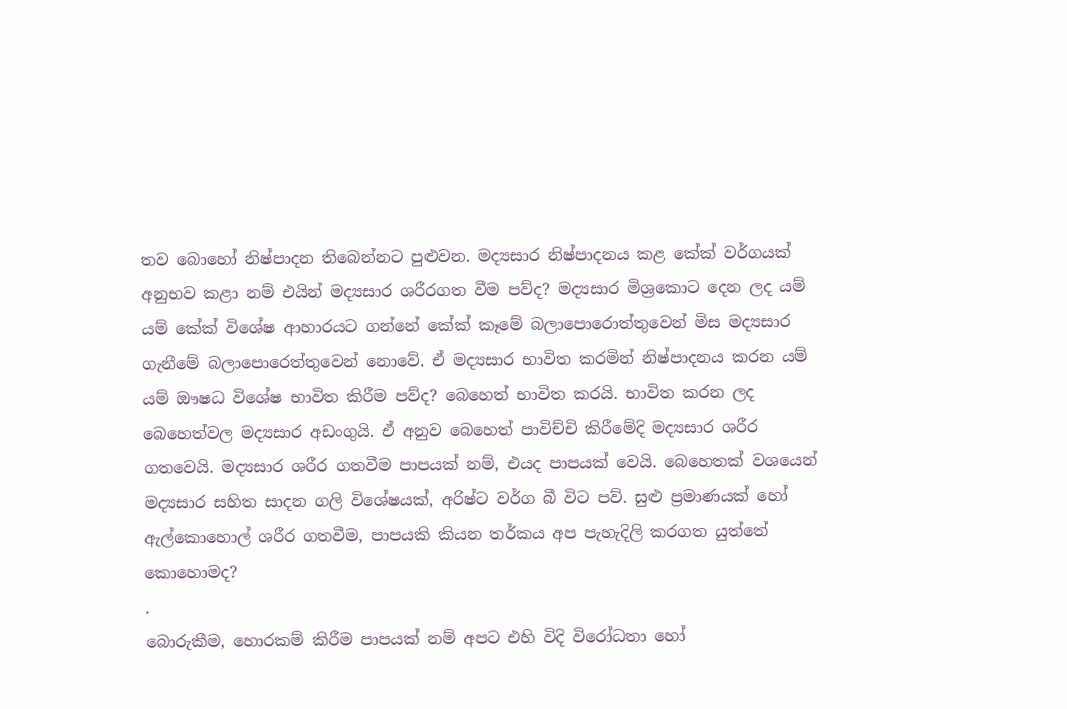තව බොහෝ නිෂ්පාදන තිබෙන්නට පුළුවන. මද්‍යසාර නිෂ්පාදනය කළ කේක් වර්ගයක් අනුභව කළා නම් එයින් මද්‍යසාර ශරීරගත වීම පව්ද? මද්‍යසාර මිශ්‍රකොට දෙන ලද යම් යම් කේක් විශේෂ ආහාරයට ගන්නේ කේක් කෑමේ බලාපොරොත්තුවෙන් මිස මද්‍යසාර ගැනීමේ බලාපොරෙත්තුවෙන් නොවේ. ඒ මද්‍යසාර භාවිත කරමින් නිෂ්පාදනය කරන යම් යම් ඖෂධ විශේෂ භාවිත කිරීම පව්ද? බෙහෙත් භාවිත කරයි. භාවිත කරන ලද බෙහෙත්වල මද්‍යසාර අඩංගුයි. ඒ අනුව බෙහෙත් පාවිච්චි කිරීමේදි මද්‍යසාර ශරීර ගතවෙයි. මද්‍යසාර ශරීර ගතවීම පාපයක් නම්, එයද පාපයක් වෙයි. බෙහෙතක් වශයෙන් මද්‍යසාර සහිත සාදන ගලි විශේෂයක්, අරිෂ්ට වර්ග බී විට පව්. සුළු ප්‍රමාණයක් හෝ ඇල්කොහොල් ශරීර ගතවීම, පාපයකි කියන තර්කය අප පැහැදිලි කරගත යුත්තේ කොහොමද?
.
බොරුකීම, හොරකම් කිරීම පාපයක් නම් අපට එහි විදි විරෝධතා හෝ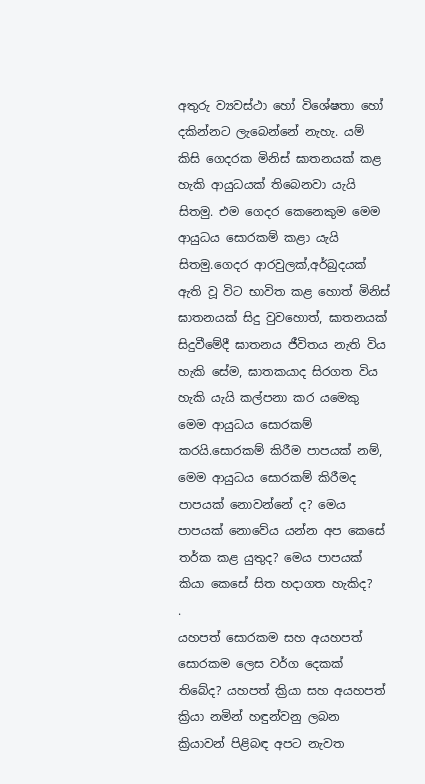අතුරු ව්‍යවස්ථා හෝ විශේෂතා හෝ දකින්නට ලැබෙන්නේ නැහැ. යම් කිසි ගෙදරක මිනිස් ඝාතනයක් කළ හැකි ආයුධයක් තිබෙනවා යැයි සිතමු. එම ගෙදර කෙනෙකුම මෙම ආයුධය සොරකම් කළා යැයි සිතමු.ගෙදර ආරවුලක්,අර්බුදයක් ඇති වූ විට භාවිත කළ හොත් මිනිස් ඝාතනයක් සිදු වුවහොත්, ඝාතනයක් සිදුවීමේදී ඝාතනය ජීවිතය නැති විය හැකි සේම, ඝාතකයාද සිරගත විය හැකි යැයි කල්පනා කර යමෙකු මෙම ආයුධය සොරකම් කරයි.සොරකම් කිරීම පාපයක් නම්, මෙම ආයුධය සොරකම් කිරීමද පාපයක් නොවන්නේ ද? මෙය පාපයක් නොවේය යන්න අප කෙසේ තර්ක කළ යුතුද? මෙය පාපයක් කියා කෙසේ සිත හදාගත හැකිද?
.
යහපත් සොරකම සහ අයහපත් සොරකම ලෙස වර්ග දෙකක් තිබේද? යහපත් ක්‍රියා සහ අයහපත් ක්‍රියා නමින් හඳුන්වනු ලබන ක්‍රියාවන් පිළිබඳ අපට නැවත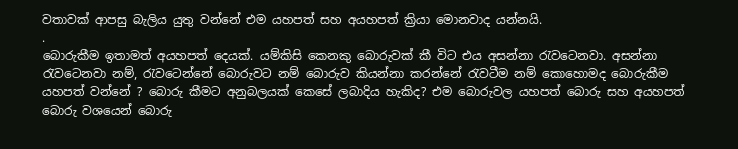වතාවක් ආපසු බැලිය යුතු වන්නේ එම යහපත් සහ අයහපත් ක්‍රියා මොනවාද යන්නයි.
.
බොරුකීම ඉතාමත් අයහපත් දෙයක්. යම්කිසි කෙනකු බොරුවක් කී විට එය අසන්නා රැවටෙනවා. අසන්නා රැවටෙනවා නම්, රැවටෙන්නේ බොරුවට නම් බොරුව කියන්නා කරන්නේ රැවටීම නම් කොහොමද බොරුකීම යහපත් වන්නේ ? බොරු කීමට අනුබලයක් කෙසේ ලබාදිය හැකිද? එම බොරුවල යහපත් බොරු සහ අයහපත් බොරු වශයෙන් බොරු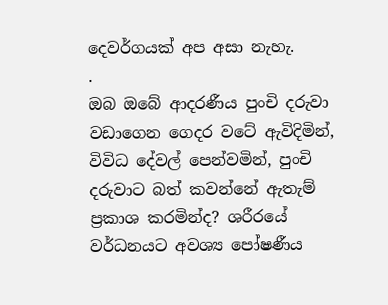දෙවර්ගයක් අප අසා නැහැ.
.
ඔබ ඔබේ ආදරණීය පුංචි දරුවා වඩාගෙන ගෙදර වටේ ඇවිදිමින්, විවිධ දේවල් පෙන්වමින්, පුංචි දරුවාට බත් කවන්නේ ඇතැම් ප්‍රකාශ කරමින්ද? ශරීරයේ වර්ධනයට අවශ්‍ය පෝෂණීය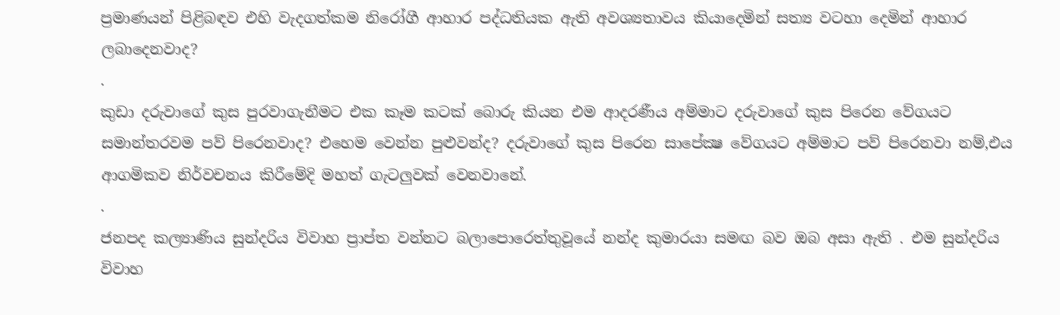ප්‍රමාණයන් පිළිබඳව එහි වැදගත්කම නිරෝගී ආහාර පද්ධතියක ඇති අවශ්‍යතාවය කියාදෙමින් සත්‍ය වටහා දෙමින් ආහාර ලබාදෙනවාද?
.
කුඩා දරුවාගේ කුස පුරවාගැනීමට එක කෑම කටක් බොරු කියන එම ආදරණීය අම්මාට දරුවාගේ කුස පිරෙන වේගයට සමාන්තරවම පව් පිරෙනවාද? එහෙම වෙන්න පුළුවන්ද? දරුවාගේ කුස පිරෙන සාපේක්‍ෂ වේගයට අම්මාට පව් පිරෙනවා නම්,එය ආගමිකව නිර්වචනය කිරීමේදි මහත් ගැටලුවක් වෙනවානේ.
.
ජනපද කල්‍යාණිය සුන්දරිය විවාහ ප්‍රාප්ත වන්නට බලාපොරෙත්තුවූයේ නන්ද කුමාරයා සමඟ බව ඔබ අසා ඇති . එම සුන්දරිය විවාහ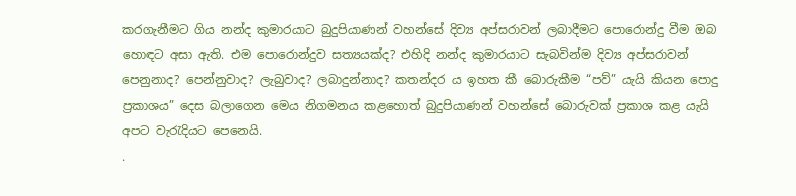කරගැනීමට ගිය නන්ද කුමාරයාට බුදුපියාණන් වහන්සේ දිව්‍ය අප්සරාවන් ලබාදීමට පොරොන්දු වීම ඔබ හොඳට අසා ඇති. එම පොරොන්දුව සත්‍යයක්ද? එහිදි නන්ද කුමාරයාට සැබවින්ම දිව්‍ය අප්සරාවන් පෙනුනාද? පෙන්නුවාද? ලැබුවාද? ලබාදුන්නාද? කතන්දර ය ඉහත කී බොරුකීම “පව්” යැයි කියන පොදු ප්‍රකාශය” දෙස බලාගෙන මෙය නිගමනය කළහොත් බුදුපියාණන් වහන්සේ බොරුවක් ප්‍රකාශ කළ යැයි අපට වැරැදියට පෙනෙයි.
.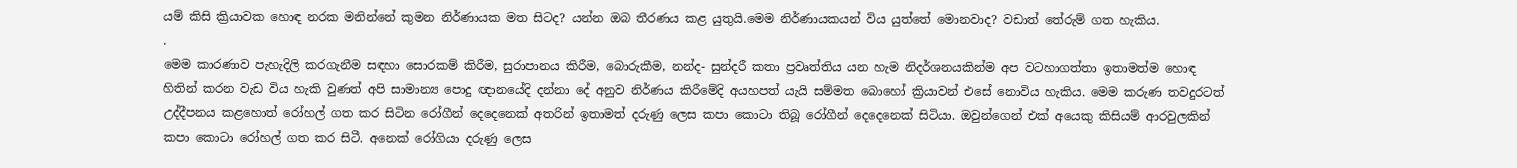යම් කිසි ක්‍රියාවක හොඳ නරක මනින්නේ කුමන නිර්ණායක මත සිටද? යන්න ඔබ තීරණය කළ යුතුයි.මෙම නිර්ණායකයන් විය යුත්තේ මොනවාද? වඩාත් තේරුම් ගත හැකිය.
.
මෙම කාරණාව පැහැදිලි කරගැනීම සඳහා සොරකම් කිරීම, සුරාපානය කිරීම, බොරුකීම, නන්ද- සුන්දරී කතා ප්‍රවෘත්තිය යන හැම නිදර්ශනයකින්ම අප වටහාගත්තා ඉතාමත්ම හොඳ හිතින් කරන වැඩ විය හැකි වුණත් අපි සාමාන්‍ය පොදු ඥානයේදි දන්නා දේ අනුව නිර්ණය කිරීමේදි අයහපත් යැයි සම්මත බොහෝ ක්‍රියාවන් එසේ නොවිය හැකිය. මෙම කරුණ තවදුරටත් උද්දීපනය කළහොත් රෝහල් ගත කර සිටින රෝගීන් දෙදෙනෙක් අතරින් ඉතාමත් දරුණු ලෙස කපා කොටා තිබූ රෝගීන් දෙදෙනෙක් සිටියා. ඔවුන්ගෙන් එක් අයෙකු කිසියම් ආරවුලකින් කපා කොටා රෝහල් ගත කර සිටී. අනෙක් රෝගියා දරුණු ලෙස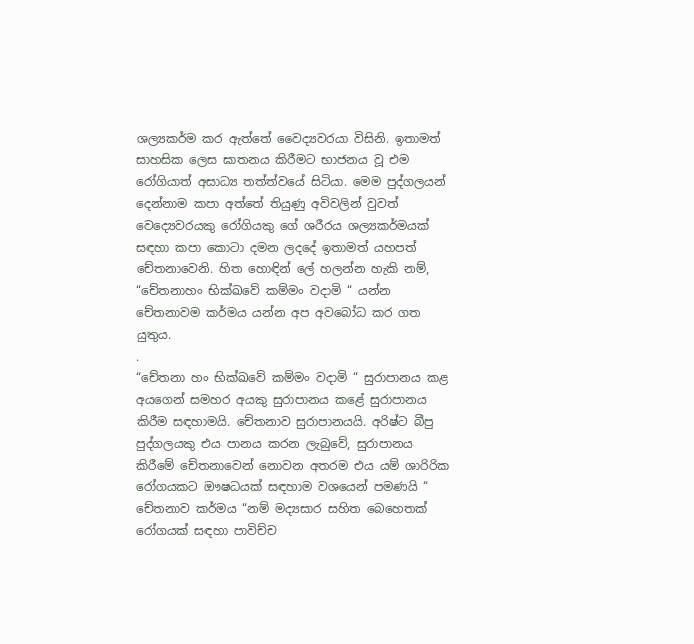ශල්‍යකර්ම කර ඇත්තේ වෛද්‍යවරයා විසිනි. ඉතාමත් සාහසික ලෙස ඝාතනය කිරීමට භාජනය වූ එම රෝගියාත් අසාධ්‍ය තත්ත්වයේ සිටියා. මෙම පුද්ගලයන් දෙන්නාම කපා අත්තේ තියුණු අවිවලින් වුවත් වෙද්‍යෙවරයකු රෝගියකු ගේ ශරීරය ශල්‍යකර්මයක් සඳහා කපා කොටා දමන ලදදේ ඉතාමත් යහපත් චේතනාවෙනි. හිත හොඳින් ලේ හලන්න හැකි නම්, “චේතනාහං භික්ඛවේ කම්මං වදාමි “ යන්න චේතනාවම කර්මය යන්න අප අවබෝධ කර ගත යුතුය.
.
“චේතනා හං භික්ඛවේ කම්මං වදාමි “ සුරාපානය කළ අයගෙන් සමහර අයකු සුරාපානය කළේ සුරාපානය කිරීම සඳහාමයි. චේතනාව සුරාපානයයි. අරිෂ්ට බීපු පුද්ගලයකු එය පානය කරන ලැබුවේ, සුරාපානය කිරීමේ චේතනාවෙන් නොවන අතරම එය යම් ශාරිරික රෝගයකට ඖෂධයක් සඳහාම වශයෙන් පමණයි “ චේතනාව කර්මය “නම් මද්‍යසාර සහිත බෙහෙතක් රෝගයක් සඳහා පාවිච්ච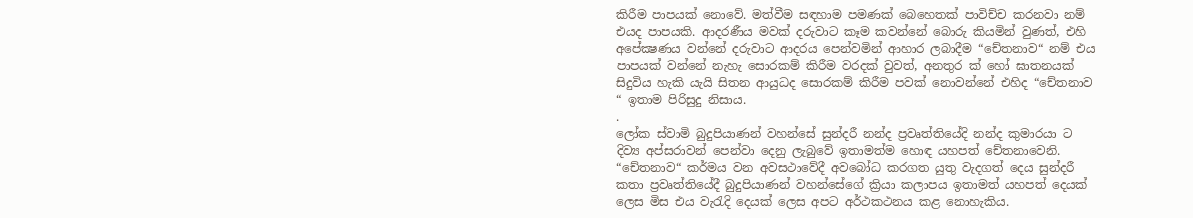කිරීම පාපයක් නොවේ. මත්වීම සඳහාම පමණක් බෙහෙතක් පාවිච්ච කරනවා නම් එයද පාපයකි. ආදරණීය මවක් දරුවාට කෑම කවන්නේ බොරු කියමින් වුණත්, එහි අපේක්‍ෂණය වන්නේ දරුවාට ආදරය පෙන්වමින් ආහාර ලබාදීම “චේතනාව“ නම් එය පාපයක් වන්නේ නැහැ සොරකම් කිරීම වරදක් වුවත්, අනතුර ක් හෝ ඝාතනයක් සිදුවිය හැකි යැයි සිතන ආයුධද සොරකම් කිරීම පවක් නොවන්නේ එහිද “චේතනාව “ ඉතාම පිරිසුදු නිසාය.
.
ලෝක ස්වාමි බුදුපියාණන් වහන්සේ සුන්දරී නන්ද ප්‍රවෘත්තියේදි නන්ද කුමාරයා ට දිව්‍ය අප්සරාවන් පෙන්වා දෙනු ලැබුවේ ඉතාමත්ම හොඳ යහපත් චේතනාවෙනි. “චේතනාව“ කර්මය වන අවසථාවේදී අවබෝධ කරගත යුතු වැදගත් දෙය සුන්දරී කතා ප්‍රවෘත්තියේදී බුදුපියාණන් වහන්සේගේ ක්‍රියා කලාපය ඉතාමත් යහපත් දෙයක් ලෙස මිස එය වැරැදි දෙයක් ලෙස අපට අර්ථකථනය කළ නොහැකිය.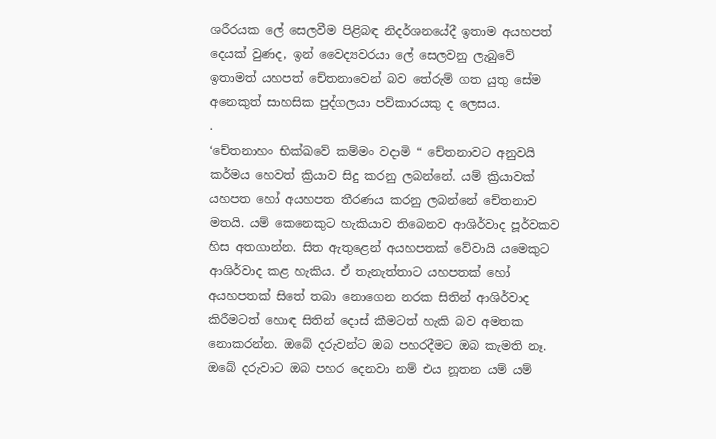ශරීරයක ලේ සෙලවීම පිළිබඳ නිදර්ශනයේදී ඉතාම අයහපත් දෙයක් වුණද, ඉන් වෛද්‍යවරයා ලේ සෙලවනු ලැබුවේ ඉතාමත් යහපත් චේතනාවෙන් බව තේරුම් ගත යුතු සේම අනෙකුත් සාහසික පුද්ගලයා පව්කාරයකු ද ලෙසය.
.
‘චේතනාහං භික්ඛවේ කම්මං වදාමි “ චේතනාවට අනුවයි කර්මය හෙවත් ක්‍රියාව සිදු කරනු ලබන්නේ. යම් ක්‍රියාවක් යහපත හෝ අයහපත තීරණය කරනු ලබන්නේ චේතනාව මතයි. යම් කෙනෙකුට හැකියාව තිබෙනව ආශිර්වාද පූර්වකව හිස අතගාන්න. සිත ඇතුළෙන් අයහපතක් වේවායි යමෙකුට ආශිර්වාද කළ හැකිය. ඒ තැනැත්තාට යහපතක් හෝ අයහපතක් සිතේ තබා නොගෙන නරක සිතින් ආශිර්වාද කිරීමටත් හොඳ සිතින් දොස් කීමටත් හැකි බව අමතක නොකරන්න. ඔබේ දරුවන්ට ඔබ පහරදීමට ඔබ කැමති නෑ. ඔබේ දරුවාට ඔබ පහර දෙනවා නම් එය නූතන යම් යම්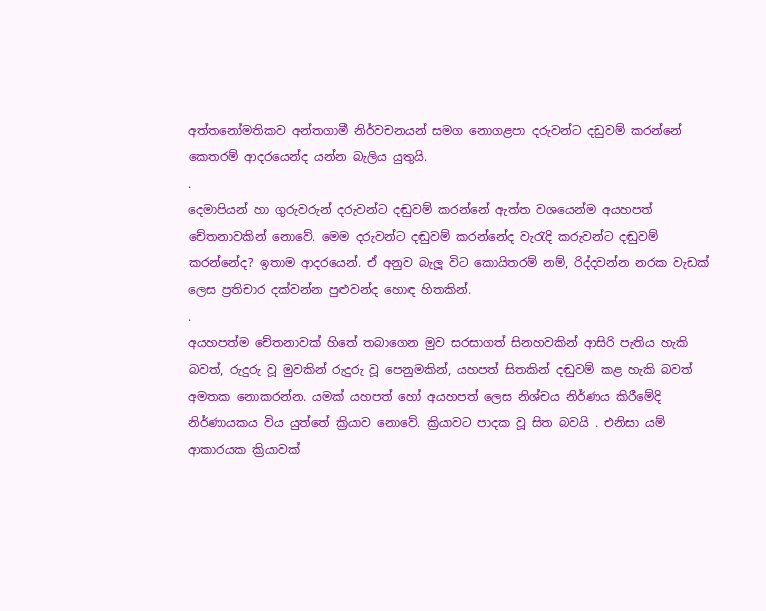අත්තනෝමතිකව අන්තගාමී නිර්වචනයන් සමග නොගළපා දරුවන්ට දඩුවම් කරන්නේ කෙතරම් ආදරයෙන්ද යන්න බැලිය යුතුයි.
.
දෙමාපියන් හා ගුරුවරුන් දරුවන්ට දඬුවම් කරන්නේ ඇත්ත වශයෙන්ම අයහපත් චේතනාවකින් නොවේ. මෙම දරුවන්ට දඬුවම් කරන්නේද වැරැදි කරුවන්ට දඬුවම් කරන්නේද? ඉතාම ආදරයෙන්. ඒ අනුව බැලූ විට කොයිතරම් නම්, රිද්දවන්න නරක වැඩක් ලෙස ප්‍රතිචාර දක්වන්න පුළුවන්ද හොඳ හිතකින්.
.
අයහපත්ම චේතනාවක් හිතේ තබාගෙන මුව සරසාගත් සිනහවකින් ආසිරි පැතිය හැකි බවත්, රුදුරු වූ මුවකින් රුදුරු වූ පෙනුමකින්, යහපත් සිතකින් දඬුවම් කළ හැකි බවත් අමතක නොකරන්න. යමක් යහපත් හෝ අයහපත් ලෙස නිශ්චය නිර්ණය කිරීමේදි නිර්ණායකය විය යුත්තේ ක්‍රියාව නොවේ. ක්‍රියාවට පාදක වූ සිත බවයි . එනිසා යම් ආකාරයක ක්‍රියාවක්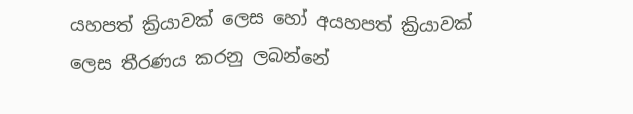යහපත් ක්‍රියාවක් ලෙස හෝ අයහපත් ක්‍රියාවක් ලෙස තීරණය කරනු ලබන්නේ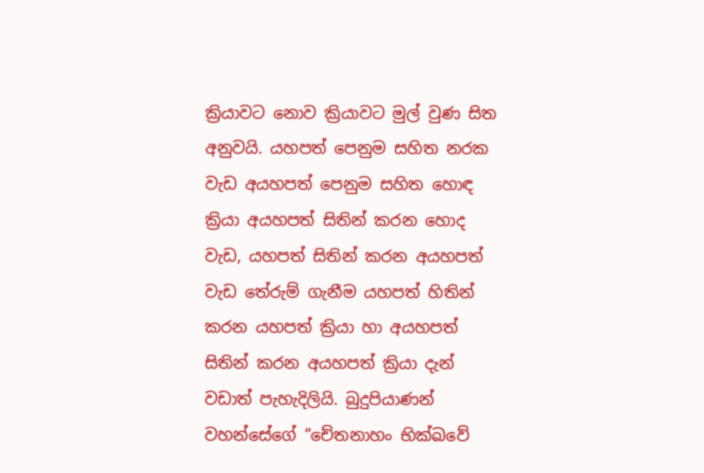ක්‍රියාවට නොව ක්‍රියාවට මුල් වුණ සිත අනුවයි. යහපත් පෙනුම සහිත නරක වැඩ අයහපත් පෙනුම සහිත හොඳ ක්‍රියා අයහපත් සිතින් කරන හොද වැඩ, යහපත් සිතින් කරන අයහපත් වැඩ තේරුම් ගැනීම යහපත් හිතින් කරන යහපත් ක්‍රියා හා අයහපත් සිතින් කරන අයහපත් ක්‍රියා දැන් වඩාත් පැහැදිලියි. බුදුපියාණන් වහන්සේගේ “චේතනාහං භික්ඛවේ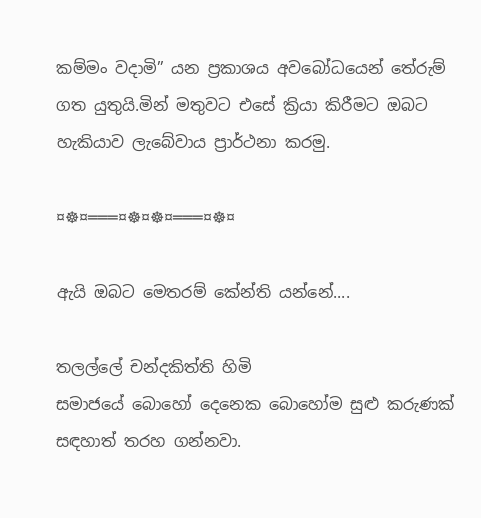කම්මං වදාමි” යන ප්‍රකාශය අවබෝධයෙන් තේරුම් ගත යුතුයි.මින් මතුවට එසේ ක්‍රියා කිරීමට ඔබට හැකියාව ලැබේවාය ප්‍රාර්ථනා කරමු.

¤☸¤═══¤☸¤☸¤═══¤☸¤

ඇයි ඔබට මෙතරම් කේන්ති යන්නේ....

තලල්ලේ චන්දකිත්ති හිමි
සමාජයේ බොහෝ දෙනෙක බොහෝම සුළු කරුණක් සඳහාත් තරහ ගන්නවා.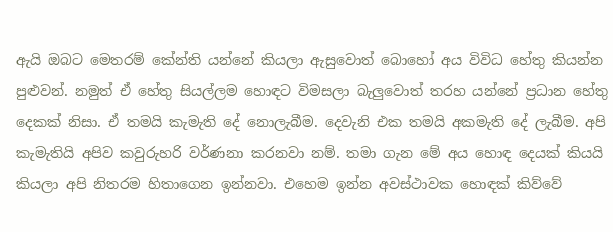ඇයි ඔබට මෙතරම් කේන්ති යන්නේ කියලා ඇසුවොත් බොහෝ අය විවිධ හේතු කියන්න පුළුවන්. නමුත් ඒ හේතු සියල්ලම හොඳට විමසලා බැලුවොත් තරහ යන්නේ ප්‍රධාන හේතු දෙකක් නිසා. ඒ තමයි කැමැති දේ නොලැබීම. දෙවැනි එක තමයි අකමැති දේ ලැබීම. අපි කැමැතියි අපිව කවුරුහරි වර්ණනා කරනවා නම්. තමා ගැන මේ අය හොඳ දෙයක් කියයි කියලා අපි නිතරම හිතාගෙන ඉන්නවා. එහෙම ඉන්න අවස්ථාවක හොඳක් කිව්වේ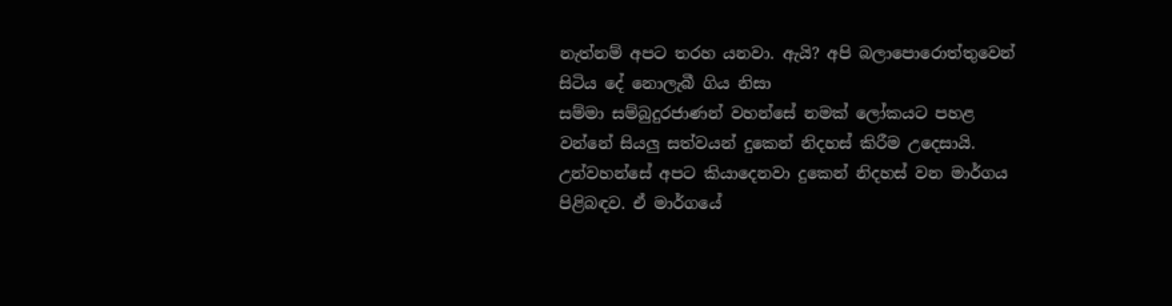නැත්නම් අපට තරහ යනවා. ඇයි? අපි බලාපොරොත්තුවෙන් සිටිය දේ නොලැබී ගිය නිසා
සම්මා සම්බුදුරජාණන් වහන්සේ නමක් ලෝකයට පහළ වන්නේ සියලු සත්වයන් දුකෙන් නිදහස් කිරීම උදෙසායි. උන්වහන්සේ අපට කියාදෙනවා දුකෙන් නිදහස් වන මාර්ගය පිළිබඳව. ඒ මාර්ගයේ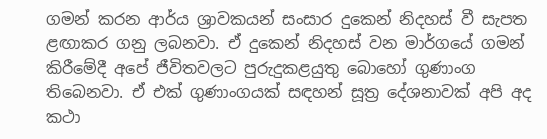ගමන් කරන ආර්ය ශ්‍රාවකයන් සංසාර දුකෙන් නිදහස් වී සැපත ළඟාකර ගනු ලබනවා. ඒ දුකෙන් නිදහස් වන මාර්ගයේ ගමන් කිරීමේදී අපේ ජීවිතවලට පුරුදුකළයුතු බොහෝ ගුණාංග තිබෙනවා. ඒ එක් ගුණාංගයක් සඳහන් සූත්‍ර දේශනාවක් අපි අද කථා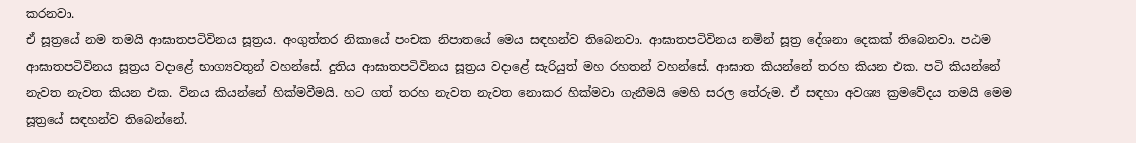කරනවා.
ඒ සූත්‍රයේ නම තමයි ආඝාතපටිවිනය සූත්‍රය. අංගුත්තර නිකායේ පංචක නිපාතයේ මෙය සඳහන්ව තිබෙනවා. ආඝාතපටිවිනය නමින් සූත්‍ර දේශනා දෙකක් තිබෙනවා. පඨම ආඝාතපටිවිනය සූත්‍රය වදාළේ භාග්‍යවතුන් වහන්සේ. දුතිය ආඝාතපටිවිනය සූත්‍රය වදාළේ සැරියුත් මහ රහතන් වහන්සේ. ආඝාත කියන්නේ තරහ කියන එක. පටි කියන්නේ නැවත නැවත කියන එක. විනය කියන්නේ හික්මවීමයි. හට ගත් තරහ නැවත නැවත නොකර හික්මවා ගැනීමයි මෙහි සරල තේරුම. ඒ සඳහා අවශ්‍ය ක්‍රමවේදය තමයි මෙම සූත්‍රයේ සඳහන්ව තිබෙන්නේ.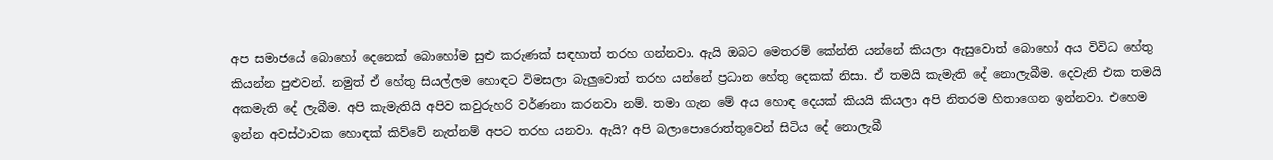අප සමාජයේ බොහෝ දෙනෙක් බොහෝම සුළු කරුණක් සඳහාත් තරහ ගන්නවා. ඇයි ඔබට මෙතරම් කේන්ති යන්නේ කියලා ඇසුවොත් බොහෝ අය විවිධ හේතු කියන්න පුළුවන්. නමුත් ඒ හේතු සියල්ලම හොඳට විමසලා බැලුවොත් තරහ යන්නේ ප්‍රධාන හේතු දෙකක් නිසා. ඒ තමයි කැමැති දේ නොලැබීම. දෙවැනි එක තමයි අකමැති දේ ලැබීම. අපි කැමැතියි අපිව කවුරුහරි වර්ණනා කරනවා නම්. තමා ගැන මේ අය හොඳ දෙයක් කියයි කියලා අපි නිතරම හිතාගෙන ඉන්නවා. එහෙම ඉන්න අවස්ථාවක හොඳක් කිව්වේ නැත්නම් අපට තරහ යනවා. ඇයි? අපි බලාපොරොත්තුවෙන් සිටිය දේ නොලැබී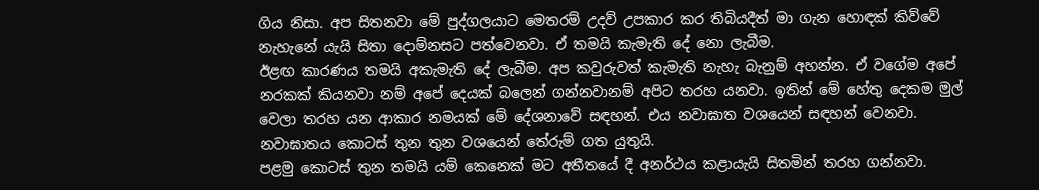ගිය නිසා. අප සිතනවා මේ පුද්ගලයාට මෙතරම් උදව් උපකාර කර තිබියදීත් මා ගැන හොඳක් කිව්වේ නැහැනේ යැයි සිතා දොම්නසට පත්වෙනවා. ඒ තමයි කැමැති දේ නො ලැබීම.
ඊළඟ කාරණය තමයි අකැමැති දේ ලැබීම. අප කවුරුවත් කැමැති නැහැ බැනුම් අහන්න. ඒ වගේම අපේ නරකක් කියනවා නම් අපේ දෙයක් බලෙන් ගන්නවානම් අපිට තරහ යනවා. ඉතින් මේ හේතු දෙකම මුල් වෙලා තරහ යන ආකාර නමයක් මේ දේශනාවේ සඳහන්. එය නවාඝාත වශයෙන් සඳහන් වෙනවා. නවාඝාතය කොටස් තුන තුන වශයෙන් තේරුම් ගත යුතුයි.
පළමු කොටස් තුන තමයි යම් කෙනෙක් මට අතීතයේ දී අනර්ථය කළායැයි සිතමින් තරහ ගන්නවා.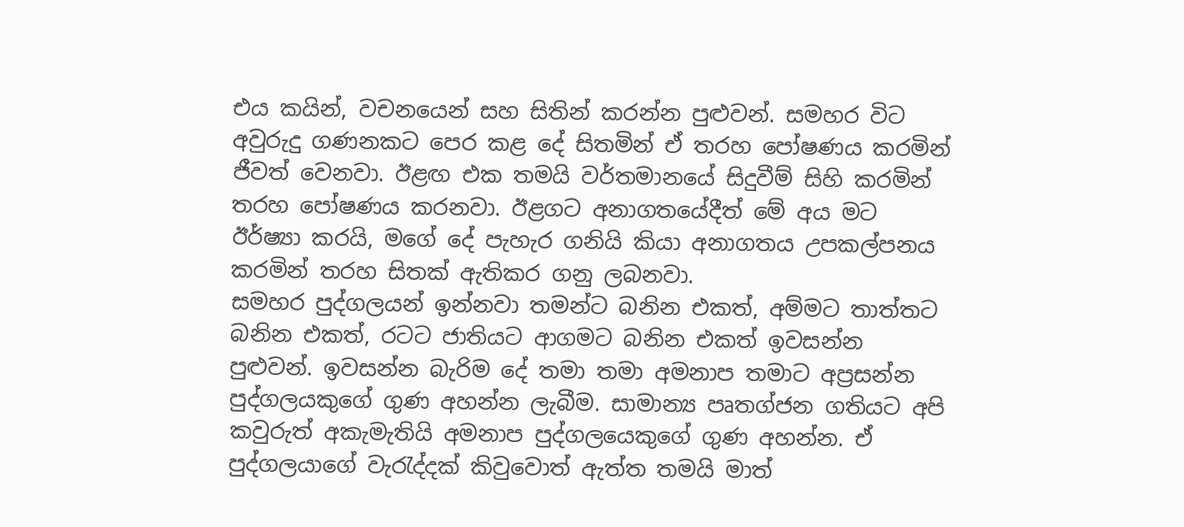එය කයින්, වචනයෙන් සහ සිතින් කරන්න පුළුවන්. සමහර විට අවුරුදු ගණනකට පෙර කළ දේ සිතමින් ඒ තරහ පෝෂණය කරමින් ජීවත් වෙනවා. ඊළඟ එක තමයි වර්තමානයේ සිදුවීම් සිහි කරමින් තරහ පෝෂණය කරනවා. ඊළගට අනාගතයේදීත් මේ අය මට ඊර්ෂ්‍යා කරයි, මගේ දේ පැහැර ගනියි කියා අනාගතය උපකල්පනය කරමින් තරහ සිතක් ඇතිකර ගනු ලබනවා.
සමහර පුද්ගලයන් ඉන්නවා තමන්ට බනින එකත්, අම්මට තාත්තට බනින එකත්, රටට ජාතියට ආගමට බනින එකත් ඉවසන්න පුළුවන්. ඉවසන්න බැරිම දේ තමා තමා අමනාප තමාට අප්‍රසන්න පුද්ගලයකුගේ ගුණ අහන්න ලැබීම. සාමාන්‍ය පෘතග්ජන ගතියට අපි කවුරුත් අකැමැතියි අමනාප පුද්ගලයෙකුගේ ගුණ අහන්න. ඒ පුද්ගලයාගේ වැරැද්දක් කිවුවොත් ඇත්ත තමයි මාත්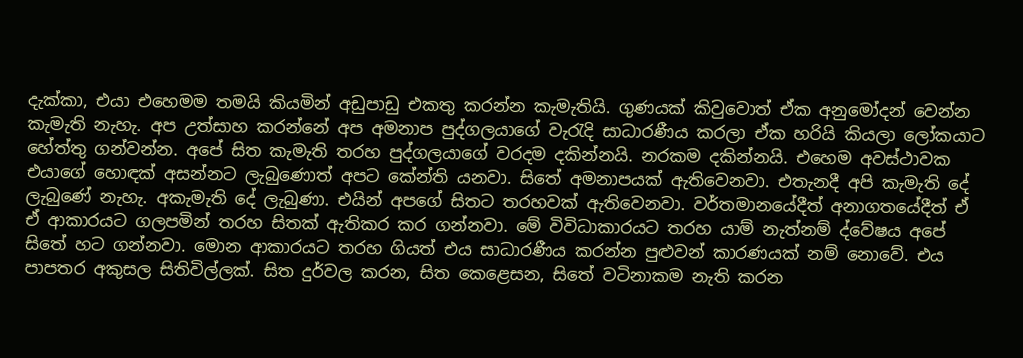දැක්කා, එයා එහෙමම තමයි කියමින් අඩුපාඩු එකතු කරන්න කැමැතියි. ගුණයක් කිවුවොත් ඒක අනුමෝදන් වෙන්න කැමැති නැහැ. අප උත්සාහ කරන්නේ අප අමනාප පුද්ගලයාගේ වැරැදි සාධාරණීය කරලා ඒක හරියි කියලා ලෝකයාට හේත්තු ගන්වන්න. අපේ සිත කැමැති තරහ පුද්ගලයාගේ වරදම දකින්නයි. නරකම දකින්නයි. එහෙම අවස්ථාවක එයාගේ හොඳක් අසන්නට ලැබුණොත් අපට කේන්ති යනවා. සිතේ අමනාපයක් ඇතිවෙනවා. එතැනදී අපි කැමැති දේ ලැබුණේ නැහැ. අකැමැති දේ ලැබුණා. එයින් අපගේ සිතට තරහවක් ඇතිවෙනවා. වර්තමානයේදීත් අනාගතයේදීත් ඒ ඒ ආකාරයට ගලපමින් තරහ සිතක් ඇතිකර කර ගන්නවා. මේ විවිධාකාරයට තරහ යාම් නැත්නම් ද්වේෂය අපේ සිතේ හට ගන්නවා. මොන ආකාරයට තරහ ගියත් එය සාධාරණීය කරන්න පුළුවන් කාරණයක් නම් නොවේ. එය පාපතර අකුසල සිතිවිල්ලක්. සිත දුර්වල කරන, සිත කෙළෙසන, සිතේ වටිනාකම නැති කරන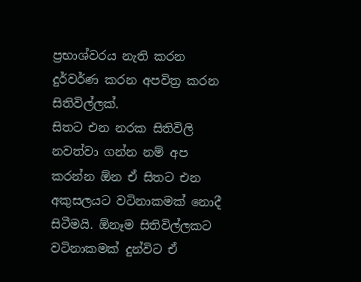ප්‍රභාශ්වරය නැති කරන දුර්වර්ණ කරන අපවිත්‍ර කරන සිතිවිල්ලක්.
සිතට එන නරක සිතිවිලි නවත්වා ගන්න නම් අප කරන්න ඕන ඒ සිතට එන අකුසලයට වටිනාකමක් නොදී සිටීමයි. ඕනෑම සිතිවිල්ලකට වටිනාකමක් දුන්විට ඒ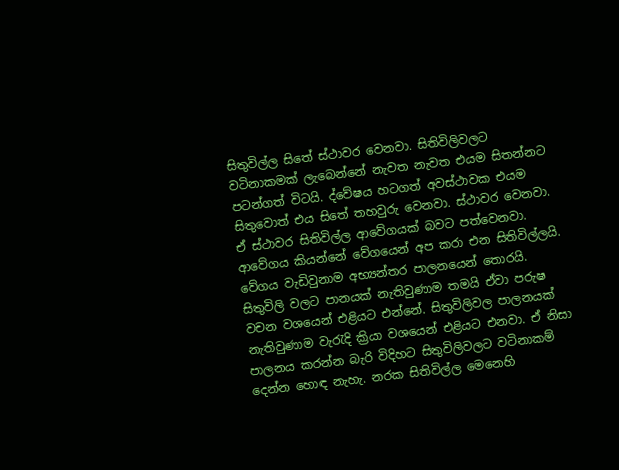සිතුවිල්ල සිතේ ස්ථාවර වෙනවා. සිතිවිලිවලට වටිනාකමක් ලැබෙන්නේ නැවත නැවත එයම සිතන්නට පටන්ගත් විටයි. ද්වේෂය හටගත් අවස්ථාවක එයම සිතුවොත් එය සිතේ තහවුරු වෙනවා. ස්ථාවර වෙනවා. ඒ ස්ථාවර සිතිවිල්ල ආවේගයක් බවට පත්වෙනවා. ආවේගය කියන්නේ වේගයෙන් අප කරා එන සිතිවිල්ලයි. වේගය වැඩිවුනාම අභ්‍යන්තර පාලනයෙන් තොරයි. සිතුවිලි වලට පානයක් නැතිවුණාම තමයි ඒවා පරුෂ වචන වශයෙන් එළියට එන්නේ. සිතුවිලිවල පාලනයක් නැතිවුණාම වැරැදි ක්‍රියා වශයෙන් එළියට එනවා. ඒ නිසා පාලනය කරන්න බැරි විදිහට සිතුවිලිවලට වටිනාකම් දෙන්න හොඳ නැහැ. නරක සිතිවිල්ල මෙනෙහි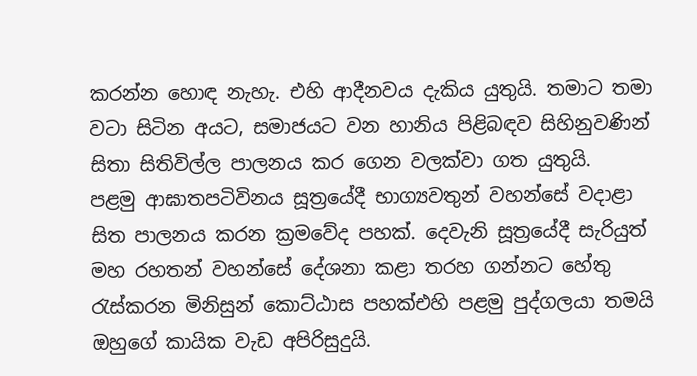කරන්න හොඳ නැහැ. එහි ආදීනවය දැකිය යුතුයි. තමාට තමා වටා සිටින අයට, සමාජයට වන හානිය පිළිබඳව සිහිනුවණින් සිතා සිතිවිල්ල පාලනය කර ගෙන වලක්වා ගත යුතුයි.
පළමු ආඝාතපටිවිනය සූත්‍රයේදී භාග්‍යවතුන් වහන්සේ වදාළා සිත පාලනය කරන ක්‍රමවේද පහක්. දෙවැනි සූත්‍රයේදී සැරියුත් මහ රහතන් වහන්සේ දේශනා කළා තරහ ගන්නට හේතු රැස්කරන මිනිසුන් කොට්ඨාස පහක්එහි පළමු පුද්ගලයා තමයි ඔහුගේ කායික වැඩ අපිරිසුදුයි.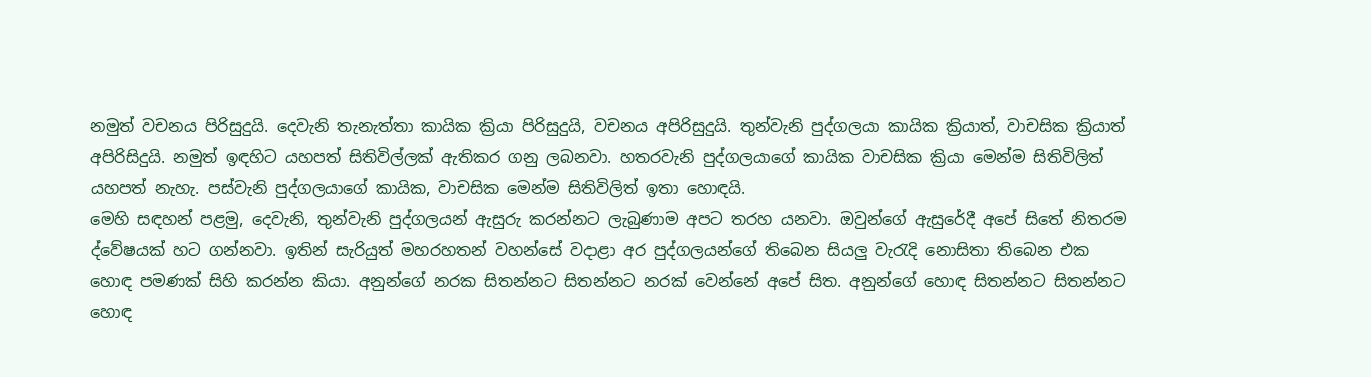නමුත් වචනය පිරිසුදුයි. දෙවැනි තැනැත්තා කායික ක්‍රියා පිරිසුදුයි, වචනය අපිරිසුදුයි. තුන්වැනි පුද්ගලයා කායික ක්‍රියාත්, වාචසික ක්‍රියාත් අපිරිසිදුයි. නමුත් ඉඳහිට යහපත් සිතිවිල්ලක් ඇතිකර ගනු ලබනවා. හතරවැනි පුද්ගලයාගේ කායික වාචසික ක්‍රියා මෙන්ම සිතිවිලිත් යහපත් නැහැ. පස්වැනි පුද්ගලයාගේ කායික, වාචසික මෙන්ම සිතිවිලිත් ඉතා හොඳයි.
මෙහි සඳහන් පළමු, දෙවැනි, තුන්වැනි පුද්ගලයන් ඇසුරු කරන්නට ලැබුණාම අපට තරහ යනවා. ඔවුන්ගේ ඇසුරේදී අපේ සිතේ නිතරම ද්වේෂයක් හට ගන්නවා. ඉතින් සැරියුත් මහරහතන් වහන්සේ වදාළා අර පුද්ගලයන්ගේ තිබෙන සියලු වැරැදි නොසිතා තිබෙන එක හොඳ පමණක් සිහි කරන්න කියා. අනුන්ගේ නරක සිතන්නට සිතන්නට නරක් වෙන්නේ අපේ සිත. අනුන්ගේ හොඳ සිතන්නට සිතන්නට හොඳ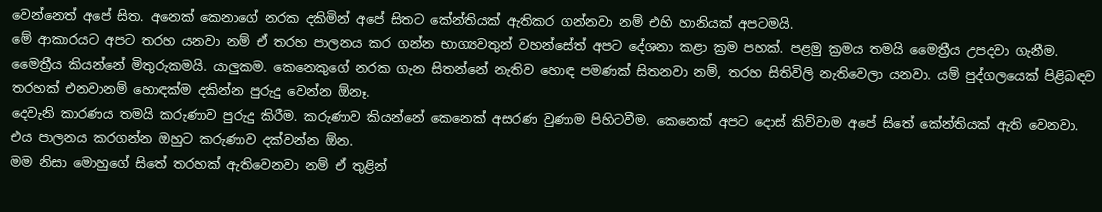වෙන්නෙත් අපේ සිත. අනෙක් කෙනාගේ නරක දකිමින් අපේ සිතට කේන්තියක් ඇතිකර ගන්නවා නම් එහි හානියක් අපටමයි.
මේ ආකාරයට අපට තරහ යනවා නම් ඒ තරහ පාලනය කර ගන්න භාග්‍යවතුන් වහන්සේත් අපට දේශනා කළා ක්‍රම පහක්. පළමු ක්‍රමය තමයි මෛත්‍රීය උපදවා ගැනීම. මෛත්‍රීය කියන්නේ මිතුරුකමයි. යාලුකම. කෙනෙකුගේ නරක ගැන සිතන්නේ නැතිව හොඳ පමණක් සිතනවා නම්, තරහ සිතිවිලි නැතිවෙලා යනවා. යම් පුද්ගලයෙක් පිළිබඳව තරහක් එනවානම් හොඳක්ම දකින්න පුරුදු වෙන්න ඕනෑ.
දෙවැනි කාරණය තමයි කරුණාව පුරුදු කිරීම. කරුණාව කියන්නේ කෙනෙක් අසරණ වුණාම පිහිටවීම. කෙනෙක් අපට දොස් කිව්වාම අපේ සිතේ කේන්තියක් ඇති වෙනවා. එය පාලනය කරගන්න ඔහුට කරුණාව දක්වන්න ඕන.
මම නිසා මොහුගේ සිතේ තරහක් ඇතිවෙනවා නම් ඒ තුළින්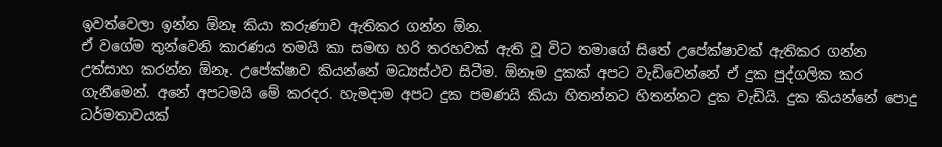ඉවත්වෙලා ඉන්න ඕනෑ කියා කරුණාව ඇතිකර ගන්න ඕන.
ඒ වගේම තුන්වෙනි කාරණය තමයි කා සමඟ හරි තරහවක් ඇති වූ විට තමාගේ සිතේ උපේක්ෂාවක් ඇතිකර ගන්න උත්සාහ කරන්න ඕනෑ. උපේක්ෂාව කියන්නේ මධ්‍යස්ථව සිටීම. ඕනෑම දුකක් අපට වැඩිවෙන්නේ ඒ දුක පුද්ගලික කර ගැනීමෙන්. අනේ අපටමයි මේ කරදර. හැමදාම අපට දුක පමණයි කියා හිතන්නට හිතන්නට දුක වැඩියි. දුක කියන්නේ පොදු ධර්මතාවයක්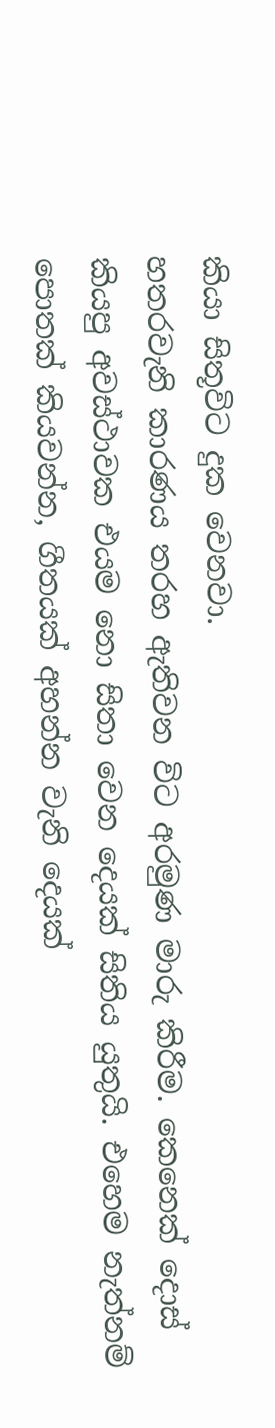කියා සිතූවිට දුක වෙනවා.
හතරවැනි කාරණය තරහ ඇතිවන විට අරමුණ මාරු කිරීම. කෙනෙක් දොස් කියපු අවස්ථාවක එයම නො සිතා වෙන දෙයක් සිතිය යුතුයි. එහෙම නැත්නම් පොතක් කියවන්න, ගීතයක් අහන්න වැනි දෙයක්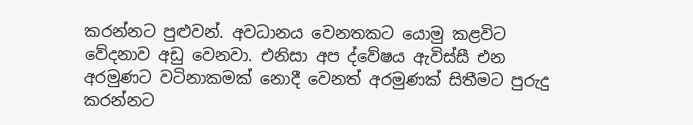කරන්නට පුළුවන්. අවධානය වෙනතකට යොමු කළවිට වේදනාව අඩු වෙනවා. එනිසා අප ද්වේෂය ඇවිස්සී එන අරමුණට වටිනාකමක් නොදී වෙනත් අරමුණක් සිතීමට පුරුදු කරන්නට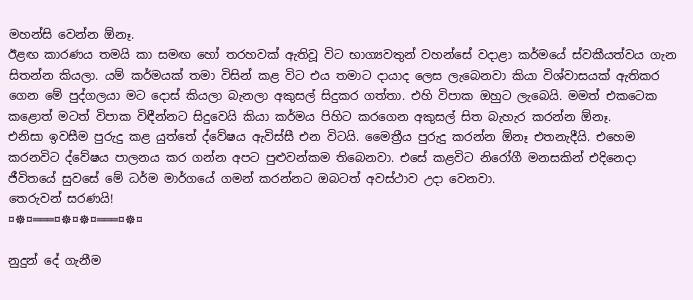මහන්සි වෙන්න ඕනෑ.
ඊළඟ කාරණය තමයි කා සමඟ හෝ තරහවක් ඇතිවූ විට භාග්‍යවතුන් වහන්සේ වදාළා කර්මයේ ස්වකීයත්වය ගැන සිතන්න කියලා. යම් කර්මයක් තමා විසින් කළ විට එය තමාට දායාද ලෙස ලැබෙනවා කියා විශ්වාසයක් ඇතිකර ගෙන මේ පුද්ගලයා මට දොස් කියලා බැනලා අකුසල් සිදුකර ගත්තා. එහි විපාක ඔහුට ලැබෙයි. මමත් එකටෙක කළොත් මටත් විපාක විඳීන්නට සිදුවෙයි කියා කර්මය පිහිට කරගෙන අකුසල් සිත බැහැර කරන්න ඕනෑ.
එනිසා ඉවසීම පුරුදු කළ යුත්තේ ද්වේෂය ඇවිස්සී එන විටයි. මෛත්‍රීය පුරුදු කරන්න ඕනෑ එතනැදීයි. එහෙම කරනවිට ද්වේෂය පාලනය කර ගන්න අපට පුළුවන්කම තිබෙනවා. එසේ කළවිට නිරෝගී මනසකින් එදිනෙදා ජීවිතයේ සුවසේ මේ ධර්ම මාර්ගයේ ගමන් කරන්නට ඔබටත් අවස්ථාව උදා වෙනවා.
තෙරුවන් සරණයි!
¤☸¤═══¤☸¤☸¤═══¤☸¤

නුදුන් දේ ගැනීම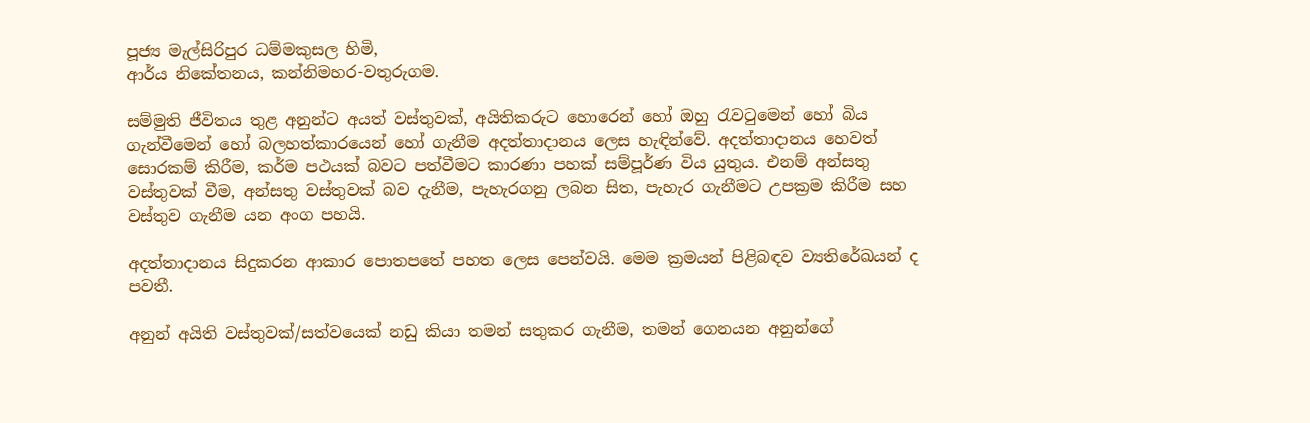පූජ්‍ය මැල්සිරිපුර ධම්මකුසල හිමි,
ආර්ය නිකේතනය, කන්නිමහර-වතුරුගම.

සම්මුති ජීවිතය තුළ අනුන්ට අයත් වස්‌තුවක්‌, අයිතිකරුට හොරෙන් හෝ ඔහු රැවටුමෙන් හෝ බිය ගැන්වීමෙන් හෝ බලහත්කාරයෙන් හෝ ගැනීම අදත්තාදානය ලෙස හැඳින්වේ. අදත්තාදානය හෙවත් සොරකම් කිරීම, කර්ම පථයක්‌ බවට පත්වීමට කාරණා පහක්‌ සම්පූර්ණ විය යුතුය. එනම් අන්සතු වස්‌තුවක්‌ වීම, අන්සතු වස්‌තුවක්‌ බව දැනීම, පැහැරගනු ලබන සිත, පැහැර ගැනීමට උපක්‍රම කිරීම සහ වස්‌තුව ගැනීම යන අංග පහයි.

අදත්තාදානය සිදුකරන ආකාර පොතපතේ පහත ලෙස පෙන්වයි. මෙම ක්‍රමයන් පිළිබඳව ව්‍යතිරේඛයන් ද පවතී.

අනුන් අයිති වස්‌තුවක්‌/සත්වයෙක්‌ නඩු කියා තමන් සතුකර ගැනීම, තමන් ගෙනයන අනුන්ගේ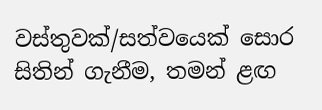වස්‌තුවක්‌/සත්වයෙක්‌ සොර සිතින් ගැනීම, තමන් ළඟ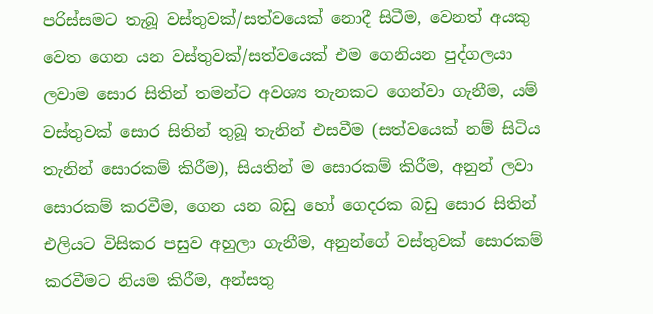පරිස්‌සමට තැබූ වස්‌තුවක්‌/සත්වයෙක්‌ නොදී සිටීම, වෙනත් අයකු වෙත ගෙන යන වස්‌තුවක්‌/සත්වයෙක්‌ එම ගෙනියන පුද්ගලයා ලවාම සොර සිතින් තමන්ට අවශ්‍ය තැනකට ගෙන්වා ගැනීම, යම් වස්‌තුවක්‌ සොර සිතින් තුබූ තැනින් එසවීම (සත්වයෙක්‌ නම් සිටිය තැනින් සොරකම් කිරීම), සියතින් ම සොරකම් කිරීම, අනුන් ලවා සොරකම් කරවීම, ගෙන යන බඩු හෝ ගෙදරක බඩු සොර සිතින් එලියට විසිකර පසුව අහුලා ගැනීම, අනුන්ගේ වස්‌තුවක්‌ සොරකම් කරවීමට නියම කිරීම, අන්සතු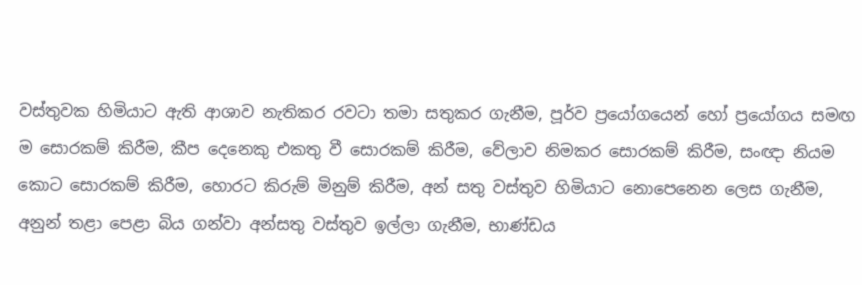වස්‌තුවක හිමියාට ඇති ආශාව නැතිකර රවටා තමා සතුකර ගැනීම, පූර්ව ප්‍රයෝගයෙන් හෝ ප්‍රයෝගය සමඟ ම සොරකම් කිරීම, කීප දෙනෙකු එකතු වී සොරකම් කිරීම, වේලාව නිමකර සොරකම් කිරීම, සංඥා නියම කොට සොරකම් කිරීම, හොරට කිරුම් මිනුම් කිරීම, අන් සතු වස්‌තුව හිමියාට නොපෙනෙන ලෙස ගැනීම, අනුන් තළා පෙළා බිය ගන්වා අන්සතු වස්‌තුව ඉල්ලා ගැනීම, භාණ්‌ඩය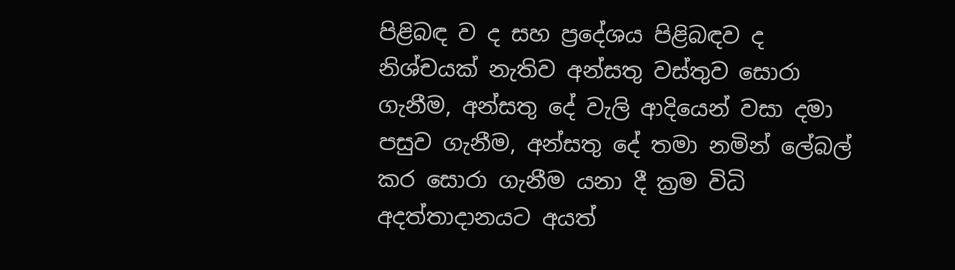පිළිබඳ ව ද සහ ප්‍රදේශය පිළිබඳව ද නිශ්චයක්‌ නැතිව අන්සතු වස්‌තුව සොරා ගැනීම, අන්සතු දේ වැලි ආදියෙන් වසා දමා පසුව ගැනීම, අන්සතු දේ තමා නමින් ලේබල් කර සොරා ගැනීම යනා දී ක්‍රම විධි අදත්තාදානයට අයත්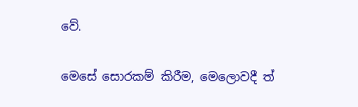වේ.

මෙසේ සොරකම් කිරීම, මෙලොවදී ත්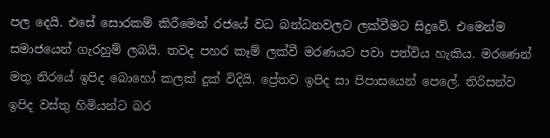පල දෙයි. එසේ සොරකම් කිරීමෙන් රජයේ වධ බන්ධනවලට ලක්‌වීමට සිදුවේ. එමෙන්ම සමාජයෙන් ගැරහුම් ලබයි. තවද පහර කෑම් ලක්‌වී මරණයට පවා පත්විය හැකිය. මරණෙන් මතු නිරයේ ඉපිද බොහෝ කලක්‌ දුක්‌ විදියි. ප්‍රේතව ඉපිද සා පිපාසයෙන් පෙලේ. තිරිසන්ව ඉපිද වස්‌තු හිමියන්ට බර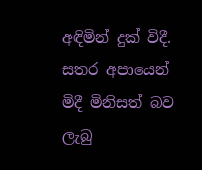අඳිමින් දුක්‌ විදී. සතර අපායෙන් මිදී මිනිසත් බව ලැබු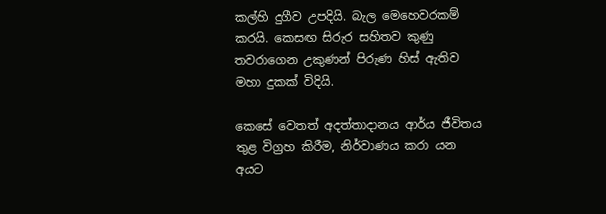කල්හි දුගීව උපදියි. බැල මෙහෙවරකම් කරයි. කෙසඟ සිරුර සහිතව කුණු තවරාගෙන උකුණන් පිරුණ හිස්‌ ඇතිව මහා දුකක්‌ විදියි.

කෙසේ වෙතත් අදත්තාදානය ආර්ය ජීවිතය තුළ විග්‍රහ කිරීම, නිර්වාණය කරා යන අයට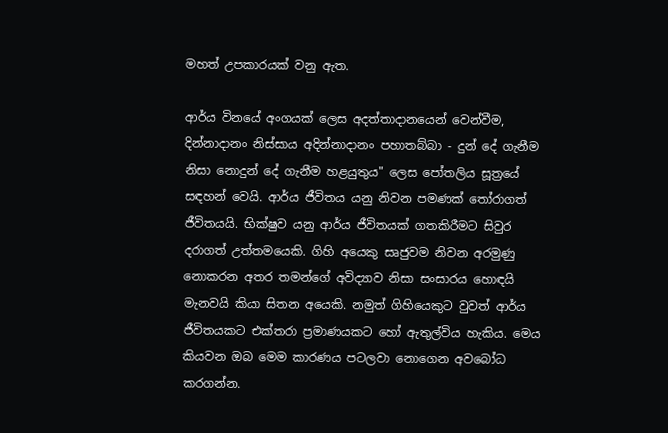මහත් උපකාරයක්‌ වනු ඇත.

ආර්ය විනයේ අංගයක්‌ ලෙස අදත්තාදානයෙන් වෙන්වීම, දින්නාදානං නිස්‌සාය අදින්නාදානං පහාතබ්බා - දුන් දේ ගැනීම නිසා නොදුන් දේ ගැනීම හළයුතුය" ලෙස පෝතලිය සූත්‍රයේ සඳහන් වෙයි. ආර්ය ජීවිතය යනු නිවන පමණක්‌ තෝරාගත් ජීවිතයයි. භික්‌ෂුව යනු ආර්ය ජීවිතයක්‌ ගතකිරීමට සිවුර දරාගත් උත්තමයෙකි. ගිහි අයෙකු සෘජුවම නිවන අරමුණු නොකරන අතර තමන්ගේ අවිද්‍යාව නිසා සංසාරය හොඳයි මැනවයි කියා සිතන අයෙකි. නමුත් ගිහියෙකුට වුවත් ආර්ය ජීවිතයකට එක්‌තරා ප්‍රමාණයකට හෝ ඇතුල්විය හැකිය. මෙය කියවන ඔබ මෙම කාරණය පටලවා නොගෙන අවබෝධ කරගන්න.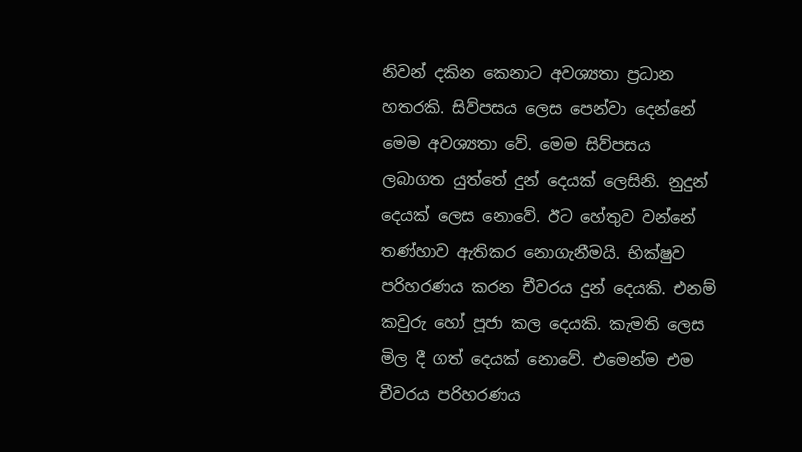නිවන් දකින කෙනාට අවශ්‍යතා ප්‍රධාන හතරකි. සිව්පසය ලෙස පෙන්වා දෙන්නේ මෙම අවශ්‍යතා වේ. මෙම සිව්පසය ලබාගත යුත්තේ දුන් දෙයක්‌ ලෙසිනි. නුදුන් දෙයක්‌ ලෙස නොවේ. ඊට හේතුව වන්නේ තණ්‌හාව ඇතිකර නොගැනීමයි. භික්‌ෂුව පරිහරණය කරන චීවරය දුන් දෙයකි. එනම් කවුරු හෝ පූජා කල දෙයකි. කැමති ලෙස මිල දී ගත් දෙයක්‌ නොවේ. එමෙන්ම එම චීවරය පරිහරණය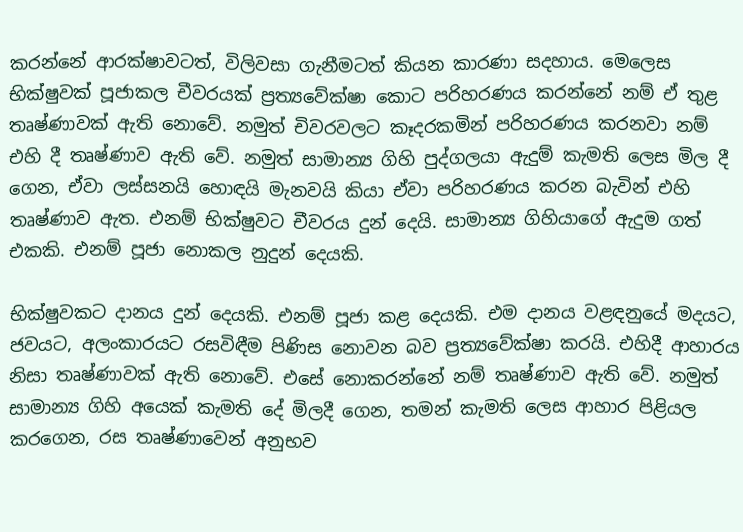කරන්නේ ආරක්‌ෂාවටත්, විලිවසා ගැනීමටත් කියන කාරණා සදහාය. මෙලෙස භික්‌ෂුවක්‌ පූජාකල චීවරයක්‌ ප්‍රත්‍යවේක්‌ෂා කොට පරිහරණය කරන්නේ නම් ඒ තුළ තෘෂ්ණාවක්‌ ඇති නොවේ. නමුත් චිවරවලට කෑදරකමින් පරිහරණය කරනවා නම් එහි දී තෘෂ්ණාව ඇති වේ. නමුත් සාමාන්‍ය ගිහි පුද්ගලයා ඇදුම් කැමති ලෙස මිල දී ගෙන, ඒවා ලස්‌සනයි හොඳයි මැනවයි කියා ඒවා පරිහරණය කරන බැවින් එහි තෘෂ්ණාව ඇත. එනම් භික්‌ෂුවට චීවරය දුන් දෙයි. සාමාන්‍ය ගිහියාගේ ඇදුම ගත් එකකි. එනම් පූජා නොකල නුදුන් දෙයකි.

භික්‌ෂුවකට දානය දුන් දෙයකි. එනම් පූජා කළ දෙයකි. එම දානය වළඳනුයේ මදයට, ජවයට, අලංකාරයට රසවිඳීම පිණිස නොවන බව ප්‍රත්‍යවේක්‌ෂා කරයි. එහිදී ආහාරය නිසා තෘෂ්ණාවක්‌ ඇති නොවේ. එසේ නොකරන්නේ නම් තෘෂ්ණාව ඇති වේ. නමුත් සාමාන්‍ය ගිහි අයෙක්‌ කැමති දේ මිලදී ගෙන, තමන් කැමති ලෙස ආහාර පිළියල කරගෙන, රස තෘෂ්ණාවෙන් අනුභව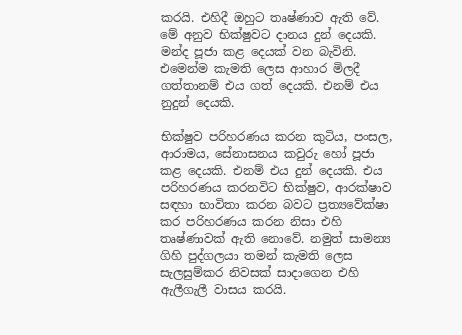කරයි. එහිදී ඔහුට තෘෂ්ණාව ඇති වේ. මේ අනුව භික්‌ෂුවට දානය දුන් දෙයකි. මන්ද පූජා කළ දෙයක්‌ වන බැවිනි. එමෙන්ම කැමති ලෙස ආහාර මිලදී ගත්තානම් එය ගත් දෙයකි. එනම් එය නුදුන් දෙයකි.

භික්‌ෂුව පරිහරණය කරන කුටිය, පංසල, ආරාමය, සේනාසනය කවුරු හෝ පූජා කළ දෙයකි. එනම් එය දුන් දෙයකි. එය පරිහරණය කරනවිට භික්‌ෂුව, ආරක්‌ෂාව සඳහා භාවිතා කරන බවට ප්‍රත්‍යවේක්‌ෂා කර පරිහරණය කරන නිසා එහි තෘෂ්ණාවක්‌ ඇති නොවේ. නමුත් සාමන්‍ය ගිහි පුද්ගලයා තමන් කැමති ලෙස සැලසුම්කර නිවසක්‌ සාදාගෙන එහි ඇලීගැලී වාසය කරයි.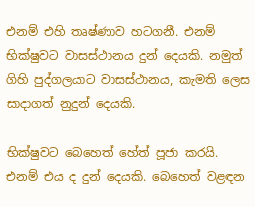එනම් එහි තෘෂ්ණාව හටගනී. එනම් භික්‌ෂුවට වාසස්‌ථානය දුන් දෙයකි. නමුත් ගිහි පුද්ගලයාට වාසස්‌ථානය, කැමති ලෙස සාදාගත් නුදුන් දෙයකි.

භික්‌ෂුවට බෙහෙත් හේත් පූජා කරයි. එනම් එය ද දුන් දෙයකි. බෙහෙත් වළඳන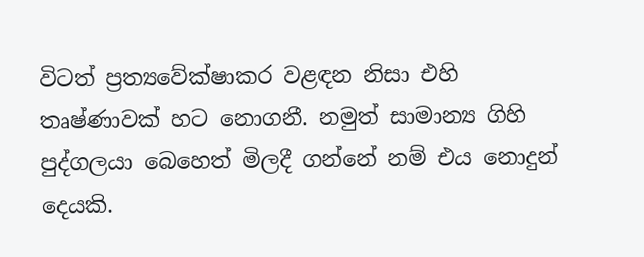විටත් ප්‍රත්‍යවේක්‌ෂාකර වළඳන නිසා එහි තෘෂ්ණාවක්‌ හට නොගනී. නමුත් සාමාන්‍ය ගිහි පුද්ගලයා බෙහෙත් මිලදී ගන්නේ නම් එය නොදුන් දෙයකි.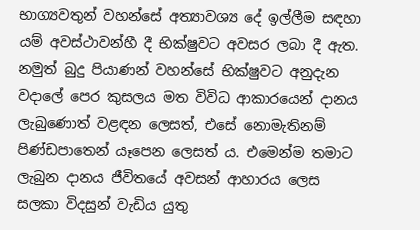භාග්‍යවතුන් වහන්සේ අත්‍යාවශ්‍ය දේ ඉල්ලීම සඳහා යම් අවස්‌ථාවන්හී දී භික්‌ෂුවට අවසර ලබා දී ඇත. නමුත් බුදු පියාණන් වහන්සේ භික්‌ෂුවට අනුදැන වදාලේ පෙර කුසලය මත විවිධ ආකාරයෙන් දානය ලැබුණොත් වළඳන ලෙසත්, එසේ නොමැතිනම් පිණ්‌ඩපාතෙන් යෑපෙන ලෙසත් ය. එමෙන්ම තමාට ලැබුන දානය ජීවිතයේ අවසන් ආහාරය ලෙස සලකා විදසුන් වැඩිය යුතු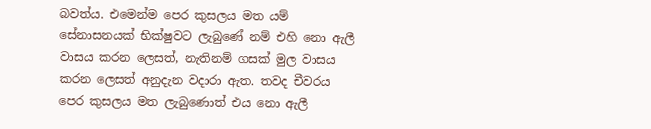බවත්ය. එමෙන්ම පෙර කුසලය මත යම් සේනාසනයක්‌ භික්‌ෂුවට ලැබුණේ නම් එහි නො ඇලී වාසය කරන ලෙසත්, නැතිනම් ගසක්‌ මුල වාසය කරන ලෙසත් අනුදැන වදාරා ඇත. තවද චීවරය පෙර කුසලය මත ලැබුණොත් එය නො ඇලී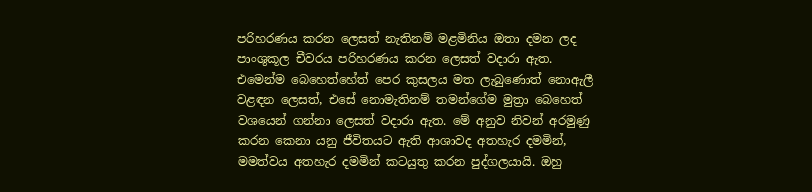පරිහරණය කරන ලෙසත් නැතිනම් මළමිනිය ඔතා දමන ලද පාංශුකූල චීවරය පරිහරණය කරන ලෙසත් වදාරා ඇත. එමෙන්ම බෙහෙත්හේත් පෙර කුසලය මත ලැබුණොත් නොඇලී වළඳන ලෙසත්, එසේ නොමැතිනම් තමන්ගේම මුත්‍රා බෙහෙත් වශයෙන් ගන්නා ලෙසත් වදාරා ඇත. මේ අනුව නිවන් අරමුණු කරන කෙනා යනු ජීවිතයට ඇති ආශාවද අතහැර දමමින්, මමත්වය අතහැර දමමින් කටයුතු කරන පුද්ගලයායි. ඔහු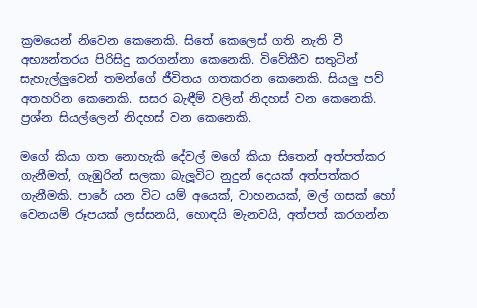ක්‍රමයෙන් නිවෙන කෙනෙකි. සිතේ කෙලෙස්‌ ගති නැති වී අභ්‍යන්තරය පිරිසිදු කරගන්නා කෙනෙකි. විවේකීව සතුටින් සැහැල්ලුවෙන් තමන්ගේ ජීවිතය ගතකරන කෙනෙකි. සියලු පව් අතහරින කෙනෙකි. සසර බැඳීම් වලින් නිදහස්‌ වන කෙනෙකි. ප්‍රශ්න සියල්ලෙන් නිදහස්‌ වන කෙනෙකි.

මගේ කියා ගත නොහැකි දේවල් මගේ කියා සිතෙන් අත්පත්කර ගැනීමත්, ගැඹුරින් සලකා බැලූවිට නුදුන් දෙයක්‌ අත්පත්කර ගැනීමකි. පාරේ යන විට යම් අයෙක්‌, වාහනයක්‌, මල් ගසක්‌ හෝ වෙනයම් රූපයක්‌ ලස්‌සනයි, හොඳයි මැනවයි, අත්පත් කරගන්න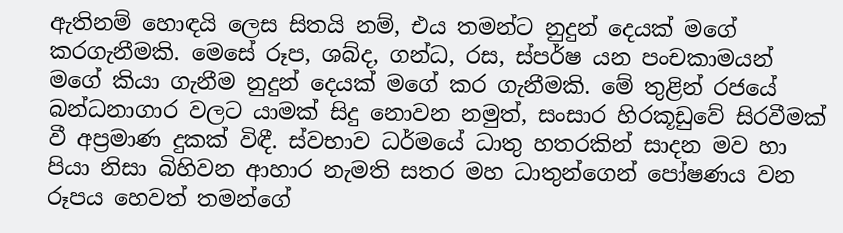ඇතිනම් හොඳයි ලෙස සිතයි නම්, එය තමන්ට නුදුන් දෙයක්‌ මගේ කරගැනීමකි. මෙසේ රූප, ශබ්ද, ගන්ධ, රස, ස්‌පර්ෂ යන පංචකාමයන් මගේ කියා ගැනීම නුදුන් දෙයක්‌ මගේ කර ගැනීමකි. මේ තුළින් රජයේ බන්ධනාගාර වලට යාමක්‌ සිදු නොවන නමුත්, සංසාර හිරකූඩුවේ සිරවීමක්‌ වී අප්‍රමාණ දුකක්‌ විඳී. ස්‌වභාව ධර්මයේ ධාතු හතරකින් සාදන මව හා පියා නිසා බිහිවන ආහාර නැමති සතර මහ ධාතුන්ගෙන් පෝෂණය වන රූපය හෙවත් තමන්ගේ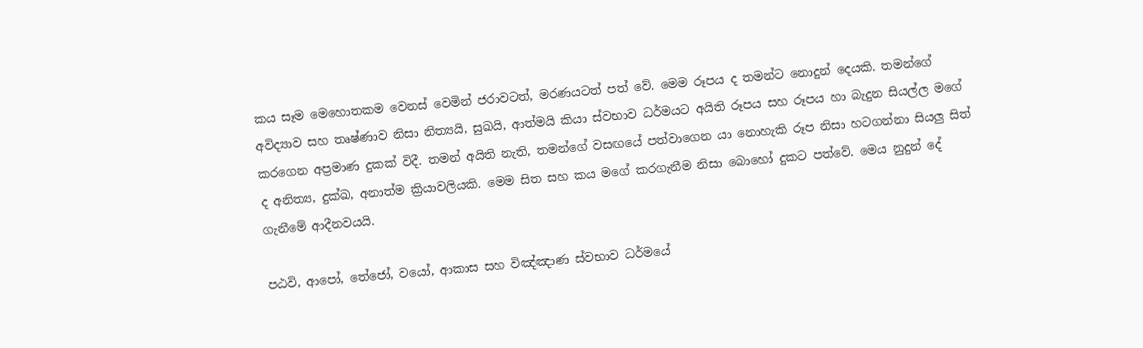කය සෑම මෙහොතකම වෙනස්‌ වෙමින් ජරාවටත්, මරණයටත් පත් වේ. මෙම රූපය ද තමන්ට නොදුන් දෙයකි. තමන්ගේ අවිද්‍යාව සහ තෘෂ්ණාව නිසා නිත්‍යයි, සුඛයි, ආත්මයි කියා ස්‌වභාව ධර්මයට අයිති රූපය සහ රූපය හා බැදුන සියල්ල මගේ කරගෙන අප්‍රමාණ දුකක්‌ විදී. තමන් අයිති නැති, තමන්ගේ වසඟයේ පත්වාගෙන යා නොහැකි රූප නිසා හටගන්නා සියලු සිත් ද අනිත්‍ය, දුක්‌ඛ, අනාත්ම ක්‍රියාවලියකි. මෙම සිත සහ කය මගේ කරගැනීම නිසා බොහෝ දුකට පත්වේ. මෙය නුදුන් දේ ගැනීමේ ආදීනවයයි.

පඨවි, ආපෝ, තේජෝ, වයෝ, ආකාස සහ විඤ්ඤාණ ස්‌වභාව ධර්මයේ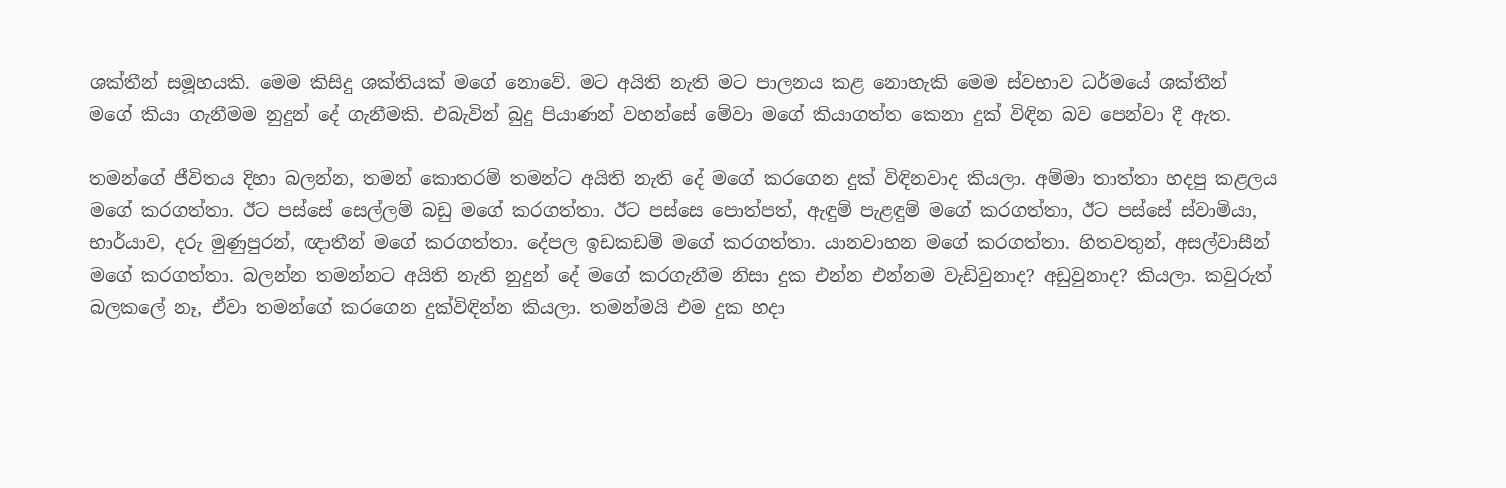ශක්‌තීන් සමූහයකි. මෙම කිසිදු ශක්‌තියක්‌ මගේ නොවේ. මට අයිති නැති මට පාලනය කළ නොහැකි මෙම ස්‌වභාව ධර්මයේ ශක්‌තීන් මගේ කියා ගැනීමම නුදුන් දේ ගැනීමකි. එබැවින් බුදු පියාණන් වහන්සේ මේවා මගේ කියාගත්ත කෙනා දුක්‌ විඳින බව පෙන්වා දී ඇත.

තමන්ගේ ජීවිතය දිහා බලන්න, තමන් කොතරම් තමන්ට අයිති නැති දේ මගේ කරගෙන දුක්‌ විඳිනවාද කියලා. අම්මා තාත්තා හදපු කළලය මගේ කරගත්තා. ඊට පස්‌සේ සෙල්ලම් බඩු මගේ කරගත්තා. ඊට පස්‌සෙ පොත්පත්, ඇඳුම් පැළඳුම් මගේ කරගත්තා, ඊට පස්‌සේ ස්‌වාමියා, භාර්යාව, දරු මුණුපුරන්, ඥාතීන් මගේ කරගත්තා. දේපල ඉඩකඩම් මගේ කරගත්තා. යානවාහන මගේ කරගත්තා. හිතවතුන්, අසල්වාසීන් මගේ කරගත්තා. බලන්න තමන්නට අයිති නැති නුදුන් දේ මගේ කරගැනීම නිසා දුක එන්න එන්නම වැඩිවුනාද? අඩුවුනාද? කියලා. කවුරුත් බලකලේ නෑ, ඒවා තමන්ගේ කරගෙන දුක්‌විඳින්න කියලා. තමන්මයි එම දුක හදා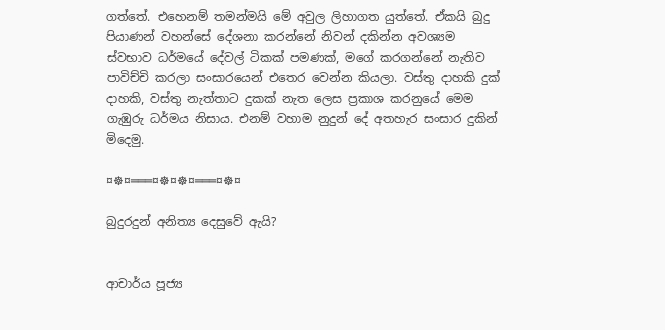ගත්තේ. එහෙනම් තමන්මයි මේ අවුල ලිහාගත යුත්තේ. ඒකයි බුදු පියාණන් වහන්සේ දේශනා කරන්නේ නිවන් දකින්න අවශ්‍යම ස්‌වභාව ධර්මයේ දේවල් ටිකක්‌ පමණක්‌, මගේ කරගන්නේ නැතිව පාවිච්චි කරලා සංසාරයෙන් එතෙර වෙන්න කියලා. වස්‌තු දාහකි දුක්‌ දාහකි, වස්‌තු නැත්තාට දුකක්‌ නැත ලෙස ප්‍රකාශ කරනුයේ මෙම ගැඹුරු ධර්මය නිසාය. එනම් වහාම නුදුන් දේ අතහැර සංසාර දුකින් මිදෙමු.

¤☸¤═══¤☸¤☸¤═══¤☸¤

බුදුරදුන් අනිත්‍ය දෙසුවේ ඇයි?


ආචාර්ය පූජ්‍ය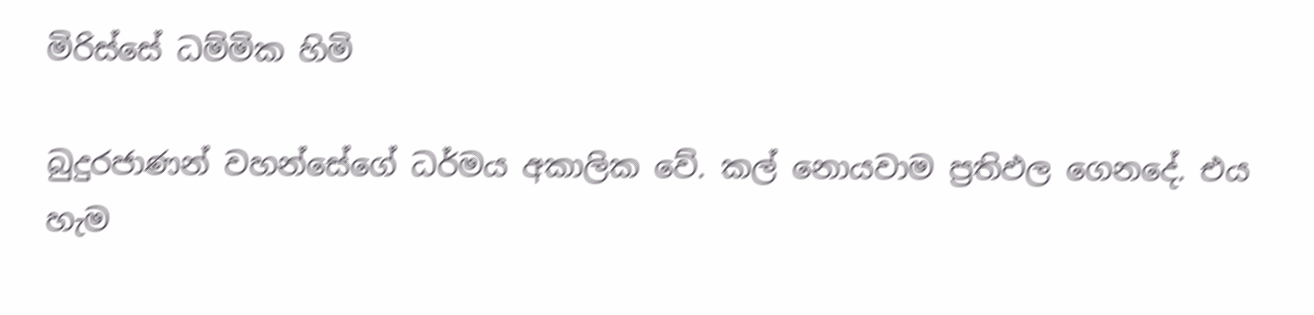මිරිස්‌සේ ධම්මික හිමි

බුදුරජාණන් වහන්සේගේ ධර්මය අකාලික වේ. කල් නොයවාම ප්‍රතිඵල ගෙනදේ. එය හැම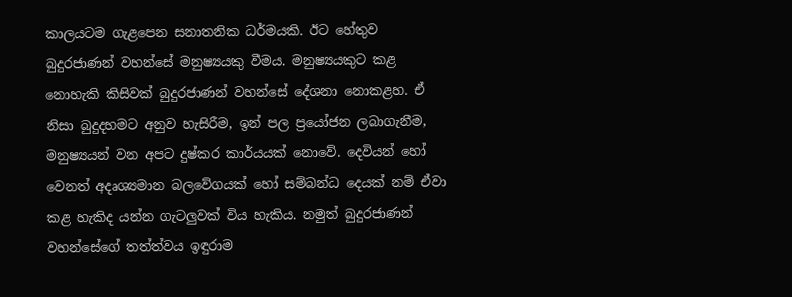කාලයටම ගැළපෙන සනාතනික ධර්මයකි. ඊට හේතුව බුදුරජාණන් වහන්සේ මනුෂ්‍යයකු වීමය. මනුෂ්‍යයකුට කළ නොහැකි කිසිවක්‌ බුදුරජාණන් වහන්සේ දේශනා නොකළහ. ඒ නිසා බුදුදහමට අනුව හැසිරීම, ඉන් පල ප්‍රයෝජන ලබාගැනීම, මනුෂ්‍යයන් වන අපට දුෂ්කර කාර්යයක්‌ නොවේ. දෙවියන් හෝ වෙනත් අදෘශ්‍යමාන බලවේගයක්‌ හෝ සම්බන්ධ දෙයක්‌ නම් ඒවා කළ හැකිද යන්න ගැටලුවක්‌ විය හැකිය. නමුත් බුදුරජාණන් වහන්සේගේ තත්ත්වය ඉඳුරාම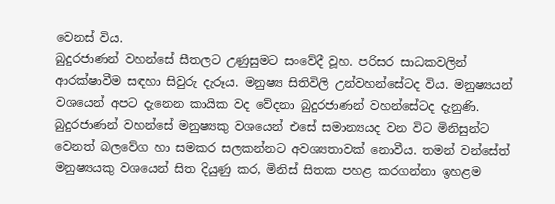වෙනස්‌ විය.
බුදුරජාණන් වහන්සේ සීතලට උණුසුමට සංවේදී වූහ. පරිසර සාධකවලින් ආරක්‌ෂාවීම සඳහා සිවුරු දැරූය. මනුෂ්‍ය සිතිවිලි උන්වහන්සේටද විය. මනුෂ්‍යයන් වශයෙන් අපට දැනෙන කායික වද වේදනා බුදුරජාණන් වහන්සේටද දැනුණි. බුදුරජාණන් වහන්සේ මනුෂ්‍යකු වශයෙන් එසේ සමාන්‍යයද වන විට මිනිසුන්ට වෙනත් බලවේග හා සමකර සලකන්නට අවශ්‍යතාවක්‌ නොවීය. තමන් වන්සේත් මනුෂ්‍යයකු වශයෙන් සිත දියුණු කර, මිනිස්‌ සිතක පහළ කරගන්නා ඉහළම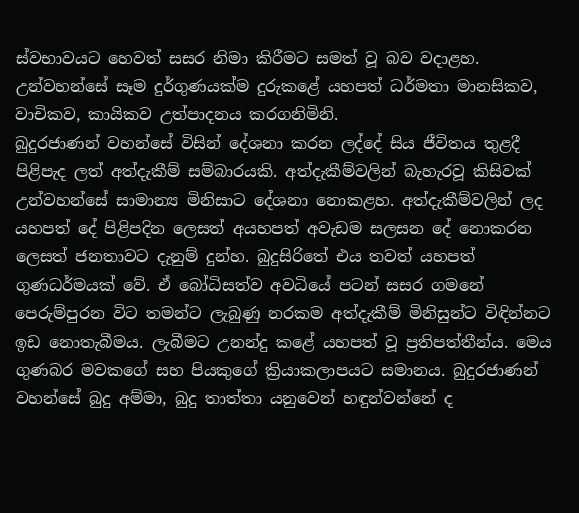ස්‌වභාවයට හෙවත් සසර නිමා කිරීමට සමත් වූ බව වදාළහ. උන්වහන්සේ සෑම දුර්ගුණයක්‌ම දුරුකළේ යහපත් ධර්මතා මානසිකව, වාචිකව, කායිකව උත්පාදනය කරගනිමිනි.
බුදුරජාණන් වහන්සේ විසින් දේශනා කරන ලද්දේ සිය ජීවිතය තුළදී පිළිපැද ලත් අත්දැකීම් සම්බාරයකි. අත්දැකීම්වලින් බැහැරවූ කිසිවක්‌ උන්වහන්සේ සාමාන්‍ය මිනිසාට දේශනා නොකළහ. අත්දැකීම්වලින් ලද යහපත් දේ පිළිපදින ලෙසත් අයහපත් අවැඩම සලසන දේ නොකරන ලෙසත් ජනතාවට දැනුම් දුන්හ. බුදුසිරිතේ එය තවත් යහපත් ගුණධර්මයක්‌ වේ. ඒ බෝධිසත්ව අවධියේ පටන් සසර ගමනේ පෙරුම්පුරන විට තමන්ට ලැබුණු නරකම අත්දැකීම් මිනිසුන්ට විඳින්නට ඉඩ නොතැබීමය. ලැබීමට උනන්දු කළේ යහපත් වූ ප්‍රතිපත්තීන්ය. මෙය ගුණබර මවකගේ සහ පියකුගේ ක්‍රියාකලාපයට සමානය. බුදුරජාණන් වහන්සේ බුදු අම්මා, බුදු තාත්තා යනුවෙන් හඳුන්වන්නේ ද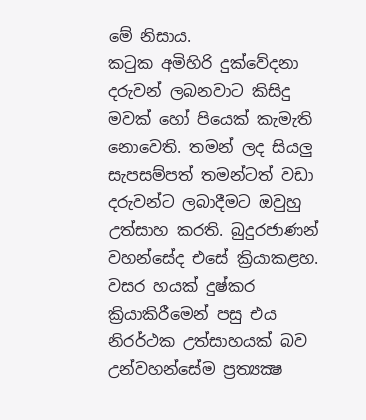මේ නිසාය.
කටුක අමිහිරි දුක්‌වේදනා දරුවන් ලබනවාට කිසිදු මවක්‌ හෝ පියෙක්‌ කැමැති නොවෙති. තමන් ලද සියලු සැපසම්පත් තමන්ටත් වඩා දරුවන්ට ලබාදීමට ඔවුහු උත්සාහ කරති. බුදුරජාණන් වහන්සේද එසේ ක්‍රියාකළහ. වසර හයක්‌ දුෂ්කර ක්‍රියාකිරීමෙන් පසු එය නිරර්ථක උත්සාහයක්‌ බව උන්වහන්සේම ප්‍රත්‍යක්‍ෂ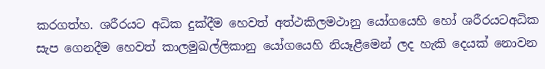කරගත්හ. ශරීරයට අධික දුක්‌දීම හෙවත් අත්ථකිලමථානු යෝගයෙහි හෝ ශරීරයටඅධික සැප ගෙනදීම හෙවත් කාලමුඛල්ලිකානු යෝගයෙහි නියෑළීමෙන් ලද හැකි දෙයක්‌ නොවන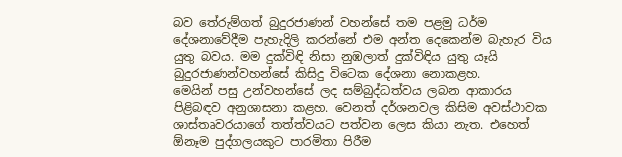බව තේරුම්ගත් බුදුරජාණන් වහන්සේ තම පළමු ධර්ම දේශනාවේදීම පැහැදිලි කරන්නේ එම අන්ත දෙකෙන්ම බැහැර විය යුතු බවය. මම දුක්‌විඳි නිසා නුඹලාත් දුක්‌විඳිය යුතු යෑයි බුදුරජාණන්වහන්සේ කිසිදු විටෙක දේශනා නොකළහ.
මෙයින් පසු උන්වහන්සේ ලද සම්බුද්ධත්වය ලබන ආකාරය පිළිබඳව අනුශාසනා කළහ. වෙනත් දර්ශනවල කිසිම අවස්‌ථාවක ශාස්‌තෘවරයාගේ තත්ත්වයට පත්වන ලෙස කියා නැත. එහෙත් ඕනෑම පුද්ගලයකුට පාරමිතා පිරීම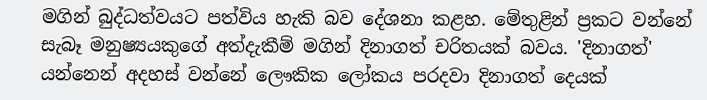මගින් බුද්ධත්වයට පත්විය හැකි බව දේශනා කළහ. මේතුළින් ප්‍රකට වන්නේ සැබෑ මනුෂ්‍යයකුගේ අත්දැකීම් මගින් දිනාගත් චරිතයක්‌ බවය. 'දිනාගත්' යන්නෙන් අදහස්‌ වන්නේ ලෞකික ලෝකය පරදවා දිනාගත් දෙයක්‌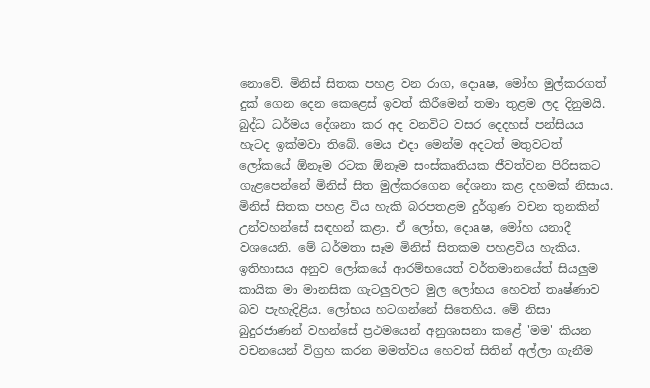නොවේ. මිනිස්‌ සිතක පහළ වන රාග, දොaෂ, මෝහ මුල්කරගත් දුක්‌ ගෙන දෙන කෙළෙස්‌ ඉවත් කිරීමෙන් තමා තුළම ලද දිනුමයි.
බුද්ධ ධර්මය දේශනා කර අද වනවිට වසර දෙදහස්‌ පන්සියය හැටද ඉක්‌මවා තිබේ. මෙය එදා මෙන්ම අදටත් මතුවටත් ලෝකයේ ඕනෑම රටක ඕනෑම සංස්‌කෘතියක ජීවත්වන පිරිසකට ගැළපෙන්නේ මිනිස්‌ සිත මුල්කරගෙන දේශනා කළ දහමක්‌ නිසාය. මිනිස්‌ සිතක පහළ විය හැකි බරපතළම දුර්ගුණ වචන තුනකින් උන්වහන්සේ සඳහන් කළා. ඒ ලෝභ, දොaෂ, මෝහ යනාදී වශයෙනි. මේ ධර්මතා සෑම මිනිස්‌ සිතකම පහළවිය හැකිය. ඉතිහාසය අනුව ලෝකයේ ආරම්භයෙත් වර්තමානයේත් සියලුම කායික මා මානසික ගැටලුවලට මුල ලෝභය හෙවත් තෘෂ්ණාව බව පැහැදිළිය. ලෝභය හටගන්නේ සිතෙහිය. මේ නිසා බුදුරජාණන් වහන්සේ ප්‍රථමයෙන් අනුශාසනා කළේ 'මම' කියන වචනයෙන් විග්‍රහ කරන මමත්වය හෙවත් සිතින් අල්ලා ගැනීම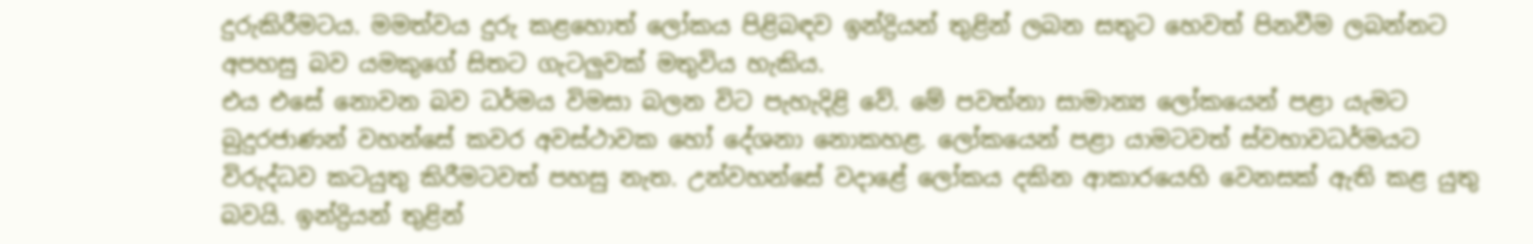දුරුකිරීමටය. මමත්වය දුරු කළහොත් ලෝකය පිළිබඳව ඉන්ද්‍රියන් තුළින් ලබන සතුට හෙවත් පිනවීම ලබන්නට අපහසු බව යමකුගේ සිතට ගැටලුවක්‌ මතුවිය හැකිය.
එය එසේ නොවන බව ධර්මය විමසා බලන විට පැහැදිළි වේ. මේ පවත්නා සාමාන්‍ය ලෝකයෙන් පළා යැමට බුදුරජාණන් වහන්සේ කවර අවස්‌ථාවක හෝ දේශනා නොකහළ. ලෝකයෙන් පළා යාමටවත් ස්‌වභාවධර්මයට විරුද්ධව කටයුතු කිරීමටවත් පහසු නැත. උන්වහන්සේ වදාළේ ලෝකය දකින ආකාරයෙහි වෙනසක්‌ ඇති කළ යුතු බවයි. ඉන්ද්‍රියන් තුළින්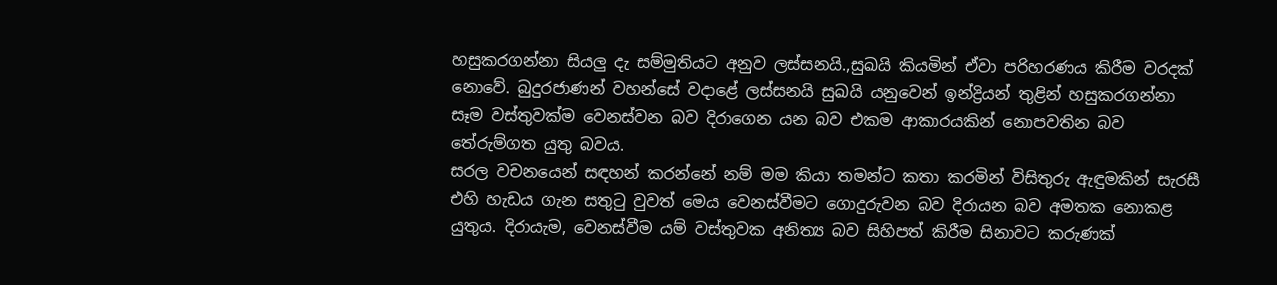හසුකරගන්නා සියලු දැ සම්මුතියට අනුව ලස්‌සනයි.,සුඛයි කියමින් ඒවා පරිහරණය කිරීම වරදක්‌ නොවේ. බුදුරජාණන් වහන්සේ වදාළේ ලස්‌සනයි සුඛයි යනුවෙන් ඉන්ද්‍රියන් තුළින් හසුකරගන්නා සෑම වස්‌තුවක්‌ම වෙනස්‌වන බව දිරාගෙන යන බව එකම ආකාරයකින් නොපවතින බව තේරුම්ගත යුතු බවය.
සරල වචනයෙන් සඳහන් කරන්නේ නම් මම කියා තමන්ට කතා කරමින් විසිතුරු ඇඳුමකින් සැරසී එහි හැඩය ගැන සතුටු වුවත් මෙය වෙනස්‌වීමට ගොදුරුවන බව දිරායන බව අමතක නොකළ යුතුය. දිරායැම, වෙනස්‌වීම යම් වස්‌තුවක අනිත්‍ය බව සිහිපත් කිරීම සිනාවට කරුණක්‌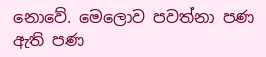නොවේ. මෙලොව පවත්නා පණ ඇති පණ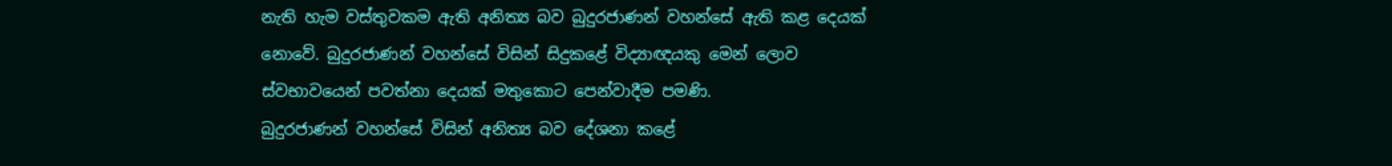නැති හැම වස්‌තුවකම ඇති අනිත්‍ය බව බුදුරජාණන් වහන්සේ ඇති කළ දෙයක්‌ නොවේ. බුදුරජාණන් වහන්සේ විසින් සිදුකළේ විද්‍යාඥයකු මෙන් ලොව ස්‌වභාවයෙන් පවත්නා දෙයක්‌ මතුකොට පෙන්වාදීම පමණි.
බුදුරජාණන් වහන්සේ විසින් අනිත්‍ය බව දේශනා කළේ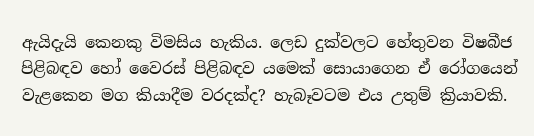ඇයිදැයි කෙනකු විමසිය හැකිය. ලෙඩ දුක්‌වලට හේතුවන විෂබීජ පිළිබඳව හෝ වෛරස්‌ පිළිබඳව යමෙක්‌ සොයාගෙන ඒ රෝගයෙන් වැළකෙන මග කියාදීම වරදක්‌ද? හැබෑවටම එය උතුම් ක්‍රියාවකි.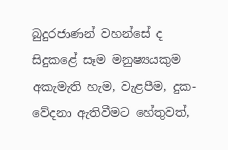බුදුරජාණන් වහන්සේ ද සිදුකළේ සෑම මනුෂ්‍යයකුම අකැමැති හැම, වැළපීම, දුක-වේදනා ඇතිවීමට හේතුවත්,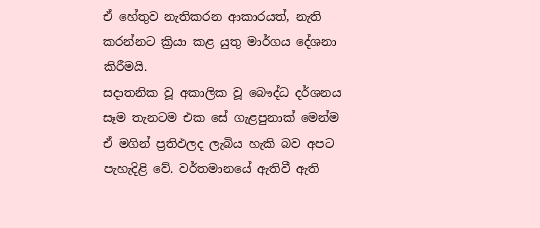ඒ හේතුව නැතිකරන ආකාරයත්, නැති කරන්නට ක්‍රියා කළ යුතු මාර්ගය දේශනා කිරීමයි.
සදාතනික වූ අකාලික වූ බෞද්ධ දර්ශනය සෑම තැනටම එක සේ ගැළපුනාක්‌ මෙන්ම ඒ මගින් ප්‍රතිඵලද ලැබිය හැකි බව අපට පැහැදිළි වේ. වර්තමානයේ ඇතිවී ඇති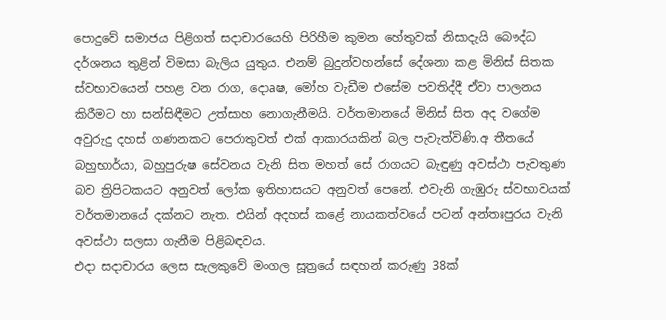පොදුවේ සමාජය පිළිගත් සදාචාරයෙහි පිරිහීම කුමන හේතුවක්‌ නිසාදැයි බෞද්ධ දර්ශනය තුළින් විමසා බැලිය යුතුය. එනම් බුදුන්වහන්සේ දේශනා කළ මිනිස්‌ සිතක ස්‌වභාවයෙන් පහළ වන රාග, දොaෂ, මෝහ වැඩීම එසේම පවතිද්දී ඒවා පාලනය කිරීමට හා සන්සිඳීමට උත්සාහ නොගැනීමයි. වර්තමානයේ මිනිස්‌ සිත අද වගේම අවුරුදු දහස්‌ ගණනකට පෙරාතුවත් එක්‌ ආකාරයකින් බල පැවැත්විණි.අ තීතයේ බහුභාර්යා, බහුපුරුෂ සේවනය වැනි සිත මහත් සේ රාගයට බැඳුණු අවස්‌ථා පැවතුණ බව ත්‍රිපිටකයට අනුවත් ලෝක ඉතිහාසයට අනුවත් පෙනේ. එවැනි ගැඹුරු ස්‌වභාවයක්‌ වර්තමානයේ දක්‌නට නැත. එයින් අදහස්‌ කළේ නායකත්වයේ පටන් අන්තඃපුරය වැනි අවස්‌ථා සලසා ගැනීම පිළිබඳවය.
එදා සදාචාරය ලෙස සැලකුවේ මංගල සූත්‍රයේ සඳහන් කරුණු 38ක්‌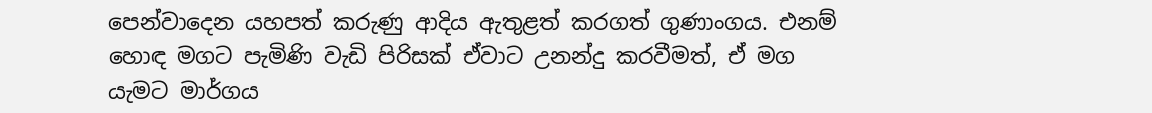පෙන්වාදෙන යහපත් කරුණු ආදිය ඇතුළත් කරගත් ගුණාංගය. එනම් හොඳ මගට පැමිණි වැඩි පිරිසක්‌ ඒවාට උනන්දු කරවීමත්, ඒ මග යැමට මාර්ගය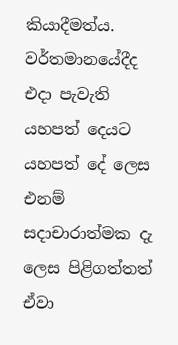කියාදීමත්ය. වර්තමානයේදීද එදා පැවැති යහපත් දෙයට යහපත් දේ ලෙස එනම් සදාචාරාත්මක දැ ලෙස පිළිගත්තත් ඒවා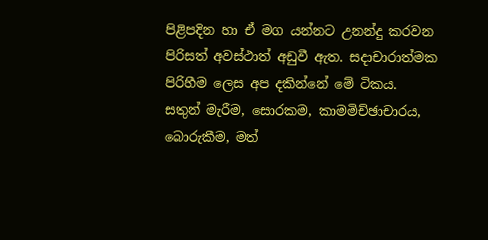පිළිපදින හා ඒ මග යන්නට උනන්දු කරවන පිරිසත් අවස්‌ථාත් අඩුවී ඇත. සදාචාරාත්මක පිරිහීම ලෙස අප දකින්නේ මේ ටිකය.
සතුන් මැරීම, සොරකම, කාමමිච්ඡාචාරය, බොරුකීම, මත්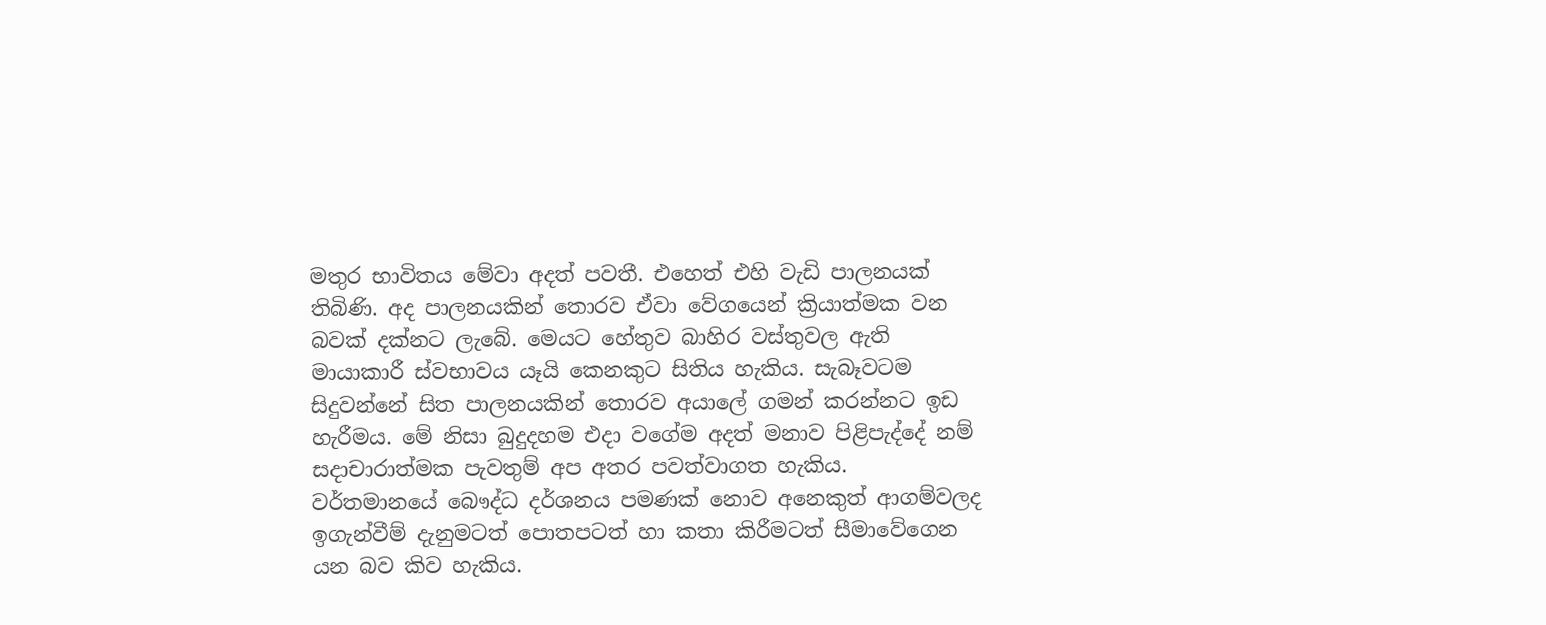මතුර භාවිතය මේවා අදත් පවතී. එහෙත් එහි වැඩි පාලනයක්‌ තිබිණි. අද පාලනයකින් තොරව ඒවා වේගයෙන් ක්‍රියාත්මක වන බවක්‌ දක්‌නට ලැබේ. මෙයට හේතුව බාහිර වස්‌තුවල ඇති මායාකාරී ස්‌වභාවය යෑයි කෙනකුට සිතිය හැකිය. සැබෑවටම සිදුවන්නේ සිත පාලනයකින් තොරව අයාලේ ගමන් කරන්නට ඉඩ හැරීමය. මේ නිසා බුදුදහම එදා වගේම අදත් මනාව පිළිපැද්දේ නම් සදාචාරාත්මක පැවතුම් අප අතර පවත්වාගත හැකිය.
වර්තමානයේ බෞද්ධ දර්ශනය පමණක්‌ නොව අනෙකුත් ආගම්වලද ඉගැන්වීම් දැනුමටත් පොතපටත් හා කතා කිරීමටත් සීමාවේගෙන යන බව කිව හැකිය.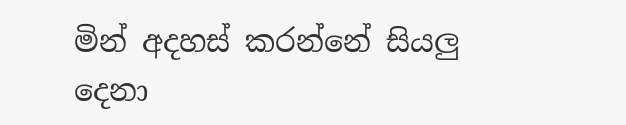මින් අදහස්‌ කරන්නේ සියලු දෙනා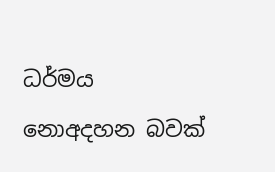ධර්මය නොඅදහන බවක්‌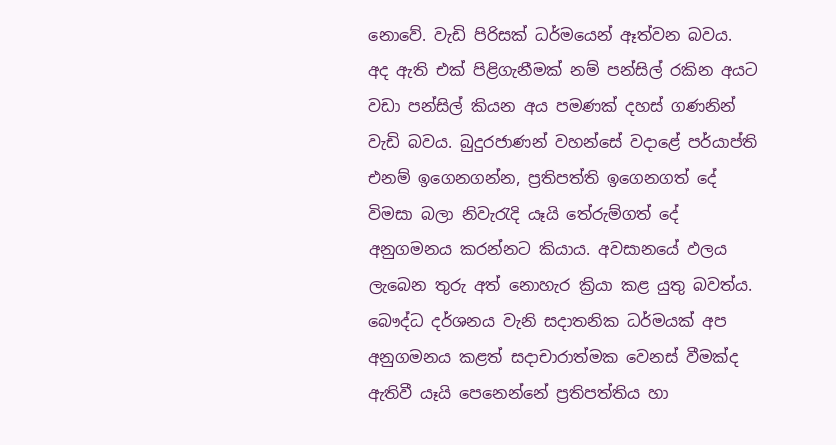නොවේ. වැඩි පිරිසක්‌ ධර්මයෙන් ඈත්වන බවය. අද ඇති එක්‌ පිළිගැනීමක්‌ නම් පන්සිල් රකින අයට වඩා පන්සිල් කියන අය පමණක්‌ දහස්‌ ගණනින් වැඩි බවය. බුදුරජාණන් වහන්සේ වදාළේ පර්යාප්ති එනම් ඉගෙනගන්න, ප්‍රතිපත්ති ඉගෙනගත් දේ විමසා බලා නිවැරැදි යෑයි තේරුම්ගත් දේ අනුගමනය කරන්නට කියාය. අවසානයේ ඵලය ලැබෙන තුරු අත් නොහැර ක්‍රියා කළ යුතු බවත්ය.
බෞද්ධ දර්ශනය වැනි සදාතනික ධර්මයක්‌ අප අනුගමනය කළත් සදාචාරාත්මක වෙනස්‌ වීමක්‌ද ඇතිවී යෑයි පෙනෙන්නේ ප්‍රතිපත්තිය හා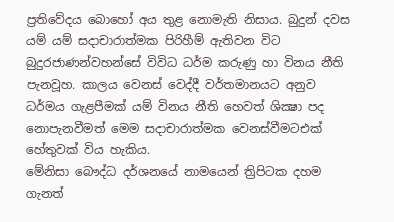ප්‍රතිවේදය බොහෝ අය තුළ නොමැති නිසාය. බුදුන් දවස යම් යම් සදාචාරාත්මක පිරිහීම් ඇතිවන විට බුදුරජාණන්වහන්සේ විවිධ ධර්ම කරුණු හා විනය නීති පැනවූහ. කාලය වෙනස්‌ වෙද්දී වර්තමානයට අනුව ධර්මය ගැළපීමක්‌ යම් විනය නීති හෙවත් ශික්‍ෂා පද නොපැනවීමත් මෙම සදාචාරාත්මක වෙනස්‌වීමටඑක්‌ හේතුවක්‌ විය හැකිය.
මේනිසා බෞද්ධ දර්ශනයේ නාමයෙන් ත්‍රිපිටක දහම ගැනත්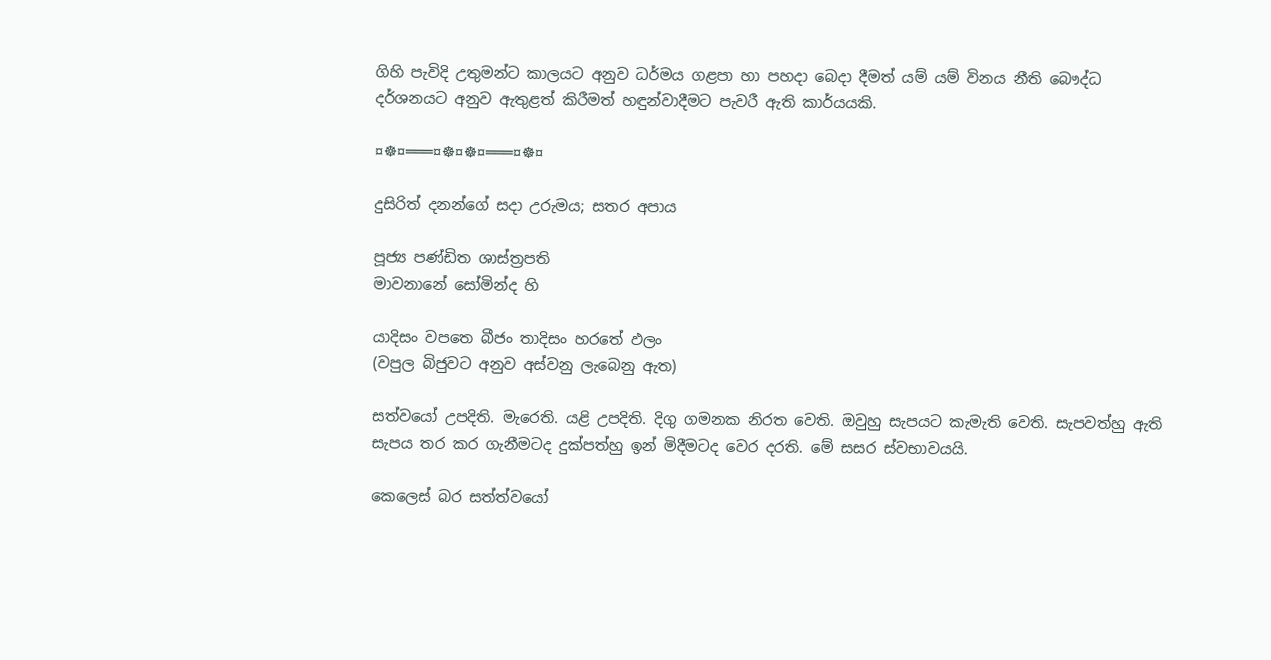ගිහි පැවිදි උතුමන්ට කාලයට අනුව ධර්මය ගළපා හා පහදා බෙදා දීමත් යම් යම් විනය නීති බෞද්ධ දර්ශනයට අනුව ඇතුළත් කිරීමත් හඳුන්වාදීමට පැවරී ඇති කාර්යයකි.

¤☸¤═══¤☸¤☸¤═══¤☸¤

දුසිරිත් දනන්ගේ සදා උරුමය; සතර අපාය

පූජ්‍ය පණ්‌ඩිත ශාස්‌ත්‍රපති
මාවනානේ සෝමින්ද හි

යාදිසං වපතෙ බීජං තාදිසං හරතේ ඵලං
(වපුල බිජුවට අනුව අස්‌වනු ලැබෙනු ඇත)

සත්වයෝ උපදිති. මැරෙති. යළි උපදිති. දිගු ගමනක නිරත වෙති. ඔවුහු සැපයට කැමැති වෙති. සැපවත්හු ඇති සැපය තර කර ගැනීමටද දුක්‌පත්හු ඉන් මිදීමටද වෙර දරති. මේ සසර ස්‌වභාවයයි.

කෙලෙස්‌ බර සත්ත්වයෝ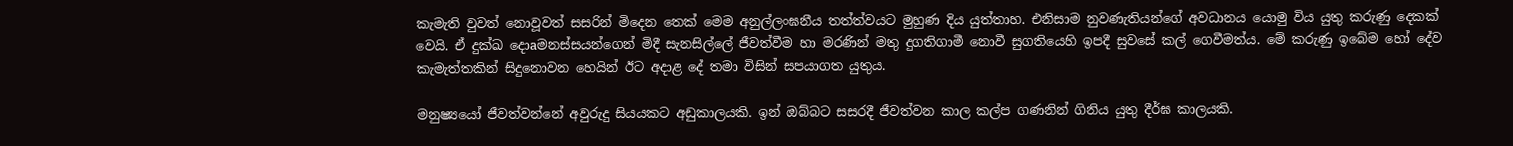කැමැති වුවත් නොවූවත් සසරින් මිදෙන තෙක්‌ මෙම අනුල්ලංඝනීය තත්ත්වයට මුහුණ දිය යුත්තාහ. එනිසාම නුවණැතියන්ගේ අවධානය යොමු විය යුතු කරුණු දෙකක්‌ වෙයි. ඒ දුක්‌ඛ දොaමනස්‌සයන්ගෙන් මිදී සැනසිල්ලේ ජීවත්වීම හා මරණින් මතු දුගතිගාමී නොවී සුගතියෙහි ඉපදී සුවසේ කල් ගෙවීමත්ය. මේ කරුණු ඉබේම හෝ දේව කැමැත්තකින් සිදුනොවන හෙයින් ඊට අදාළ දේ තමා විසින් සපයාගත යුතුය.

මනුෂ්‍යයෝ ජීවත්වන්නේ අවුරුදු සියයකට අඩුකාලයකි. ඉන් ඔබ්බට සසරදී ජීවත්වන කාල කල්ප ගණනින් ගිනිය යුතු දීර්ඝ කාලයකි.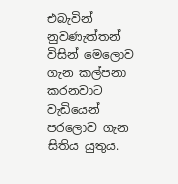එබැවින් නුවණැත්තන් විසින් මෙලොව ගැන කල්පනා කරනවාට වැඩියෙන් පරලොව ගැන සිතිය යුතුය.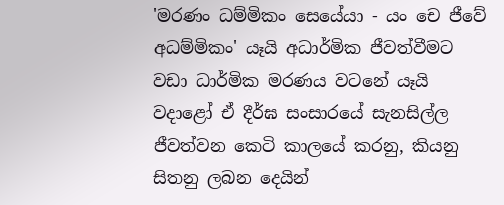'මරණං ධම්මිකං සෙයේ‍යා - යං චෙ ජීවේ අධම්මිකං' යෑයි අධාර්මික ජීවත්වීමට වඩා ධාර්මික මරණය වටනේ යෑයි වදාළෝ ඒ දීර්ඝ සංසාරයේ සැනසිල්ල ජීවත්වන කෙටි කාලයේ කරනු, කියනු සිතනු ලබන දෙයින්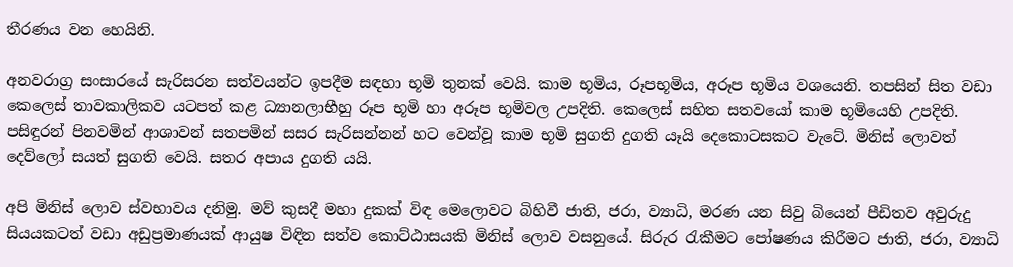තීරණය වන හෙයිනි.

අනවරාග්‍ර සංසාරයේ සැරිසරන සත්වයන්ට ඉපදීම සඳහා භූමි තුනක්‌ වෙයි. කාම භූමිය, රූපභූමිය, අරූප භූමිය වශයෙනි. තපසින් සිත වඩා කෙලෙස්‌ තාවකාලිකව යටපත් කළ ධ්‍යානලාභීහු රූප භූමි හා අරූප භූමිවල උපදිති. කෙලෙස්‌ සහිත සතවයෝ කාම භූමියෙහි උපදිති. පසිඳුරන් පිනවමින් ආශාවන් සතපමින් සසර සැරිසන්නන් හට වෙන්වූ කාම භූමි සුගති දුගති යෑයි දෙකොටසකට වැටේ. මිනිස්‌ ලොවත් දෙව්ලෝ සයත් සුගති වෙයි. සතර අපාය දුගති යයි.

අපි මිනිස්‌ ලොව ස්‌වභාවය දනිමු. මව් කුසදී මහා දුකක්‌ විඳ මෙලොවට බිහිවී ජාති, ජරා, ව්‍යාධි, මරණ යන සිවු බියෙන් පීඩිතව අවුරුදු සියයකටත් වඩා අඩුප්‍රමාණයක්‌ ආයුෂ විඳින සත්ව කොට්‌ඨාසයකි මිනිස්‌ ලොව වසනුයේ. සිරුර රැකීමට පෝෂණය කිරීමට ජාති, ජරා, ව්‍යාධි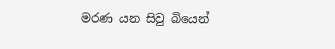මරණ යන සිවු බියෙන්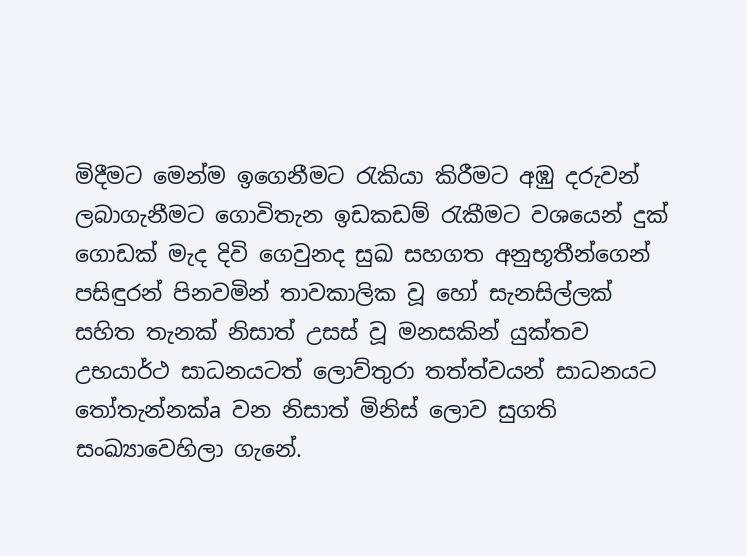මිදීමට මෙන්ම ඉගෙනීමට රැකියා කිරීමට අඹු දරුවන් ලබාගැනීමට ගොවිතැන ඉඩකඩම් රැකීමට වශයෙන් දුක්‌ ගොඩක්‌ මැද දිවි ගෙවුනද සුඛ සහගත අනුභූතීන්ගෙන් පසිඳුරන් පිනවමින් තාවකාලික වූ හෝ සැනසිල්ලක්‌ සහිත තැනක්‌ නිසාත් උසස්‌ වූ මනසකින් යුක්‌තව උභයාර්ථ සාධනයටත් ලොව්තුරා තත්ත්වයන් සාධනයට තෝතැන්නක්‌a වන නිසාත් මිනිස්‌ ලොව සුගති සංඛ්‍යාවෙහිලා ගැනේ.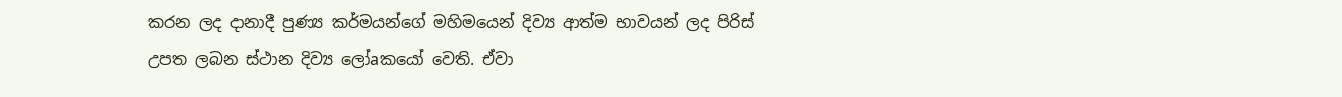කරන ලද දානාදී පුණ්‍ය කර්මයන්ගේ මහිමයෙන් දිව්‍ය ආත්ම භාවයන් ලද පිරිස්‌ උපත ලබන ස්‌ථාන දිව්‍ය ලෝaකයෝ වෙති. ඒවා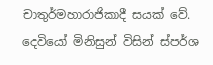චාතුර්මහාරාජිකාදී සයක්‌ වේ. දෙවියෝ මිනිසුන් විසින් ස්‌පර්ශ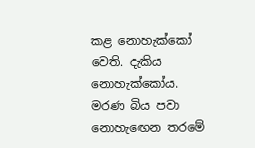කළ නොහැක්‌කෝ වෙති. දැකිය නොහැක්‌කෝය. මරණ බිය පවා නොහැඟෙන තරමේ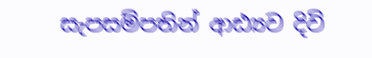සැපසම්පතින් ආඪ්‍යව දිවි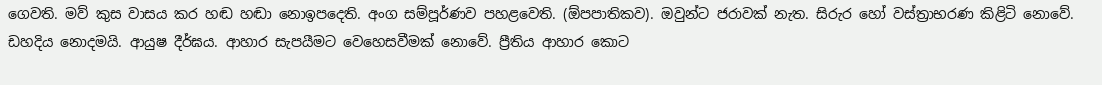ගෙවති. මව් කුස වාසය කර හඬ හඬා නොඉපදෙති. අංග සම්පූර්ණව පහළවෙති. (ඕපපාතිකව). ඔවුන්ට ජරාවක්‌ නැත. සිරුර හෝ වස්‌ත්‍රාභරණ කිළිටි නොවේ. ඩහදිය නොදමයි. ආයුෂ දීර්ඝය. ආහාර සැපයීමට වෙහෙසවීමක්‌ නොවේ. ප්‍රීතිය ආහාර කොට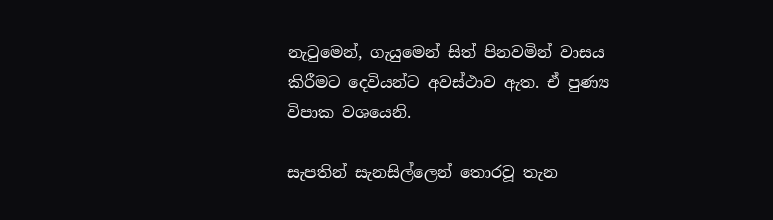නැටුමෙන්, ගැයුමෙන් සිත් පිනවමින් වාසය කිරීමට දෙවියන්ට අවස්‌ථාව ඇත. ඒ පුණ්‍ය විපාක වශයෙනි.

සැපතින් සැනසිල්ලෙන් තොරවූ තැන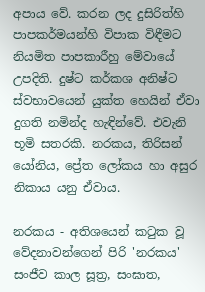අපාය වේ. කරන ලද දුසිරිත්හි පාපකර්මයන්හි විපාක විඳීමට නියමිත පාපකාරීහු මේවායේ උපදිති. දුෂ්ට කර්කශ අනිෂ්ට ස්‌වභාවයෙන් යුක්‌ත හෙයින් ඒවා දුගති නමින්ද හැඳින්වේ. එවැනි භූමි සතරකි. නරකය, තිරිසන් යෝනිය, ප්‍රේත ලෝකය හා අසුර නිකාය යනු ඒවාය.

නරකය - අතිශයෙන් කටුක වූ වේදනාවන්ගෙන් පිරි 'නරකය' සංජීව කාල සූත්‍ර, සංඝාත,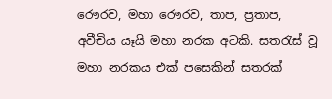රෞරව, මහා රෞරව, තාප, ප්‍රතාප, අවීචිය යෑයි මහා නරක අටකි. සතරැස්‌ වූ මහා නරකය එක්‌ පසෙකින් සතරක්‌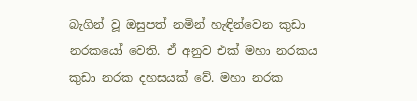බැගින් වූ ඔසුපත් නමින් හැඳින්වෙන කුඩා නරකයෝ වෙති. ඒ අනුව එක්‌ මහා නරකය කුඩා නරක දහසයක්‌ වේ. මහා නරක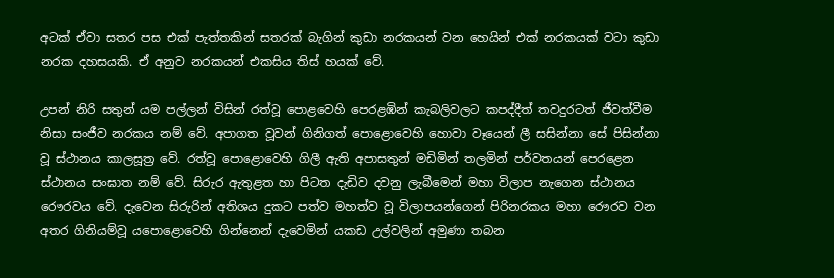අටක්‌ ඒවා සතර පස එක්‌ පැත්තකින් සතරක්‌ බැගින් කුඩා නරකයන් වන හෙයින් එක්‌ නරකයක්‌ වටා කුඩා නරක දහසයකි. ඒ අනුව නරකයන් එකසිය තිස්‌ හයක්‌ වේ.

උපන් නිරි සතුන් යම පල්ලන් විසින් රත්වූ පොළවෙහි පෙරළඹින් කැබලිවලට කපද්දීත් තවදුරටත් ජීවත්වීම නිසා සංජීව නරකය නම් වේ. අපාගත වූවන් ගිනිගත් පොළොවෙහි හොවා වෑයෙන් ලී සසින්නා සේ පිසින්නා වූ ස්‌ථානය කාලසූත්‍ර වේ. රත්වූ පොළොවෙහි ගිලී ඇති අපාසතුන් මඩිමින් තලමින් පර්වතයන් පෙරළෙන ස්‌ථානය සංඝාත නම් වේ. සිරුර ඇතුළත හා පිටත දැඩිව දවනු ලැබීමෙන් මහා විලාප නැගෙන ස්‌ථානය රෞරවය වේ. දැවෙන සිරුරින් අතිශය දුකට පත්ව මහත්ව වූ විලාපයන්ගෙන් පිරිනරකය මහා රෞරව වන අතර ගිනියම්වූ යපොළොවෙහි ගින්නෙන් දැවෙමින් යකඩ උල්වලින් අමුණා තබන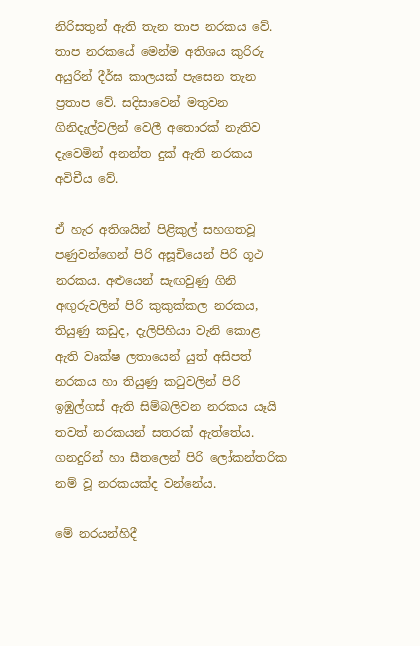නිරිසතුන් ඇති තැන තාප නරකය වේ. තාප නරකයේ මෙන්ම අතිශය කුරිරු අයුරින් දීර්ඝ කාලයක්‌ පැසෙන තැන ප්‍රතාප වේ. සදිසාවෙන් මතුවන ගිනිදැල්වලින් වෙලී අතොරක්‌ නැතිව දැවෙමින් අනන්ත දුක්‌ ඇති නරකය අවිචීය වේ.

ඒ හැර අතිශයින් පිළිකුල් සහගතවූ පණුවන්ගෙන් පිරි අසූචියෙන් පිරි ගූථ නරකය. අළුයෙන් සැඟවුණු ගිනි අඟුරුවලින් පිරි කුකුක්‌කල නරකය, තියුණු කඩුද, දැලිපිහියා වැනි කොළ ඇති වෘක්‌ෂ ලතායෙන් යුත් අසිපත් නරකය හා තියුණු කටුවලින් පිරි ඉඹුල්ගස්‌ ඇති සිම්බලිවන නරකය යෑයි තවත් නරකයන් සතරක්‌ ඇත්තේය. ගනදුරින් හා සීතලෙන් පිරි ලෝකන්තරික නම් වූ නරකයක්‌ද වන්නේය.

මේ නරයන්හිදී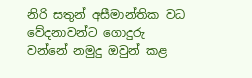නිරි සතුන් අසීමාන්තික වධ වේදනාවන්ට ගොදුරු වන්නේ නමුදු ඔවුන් කළ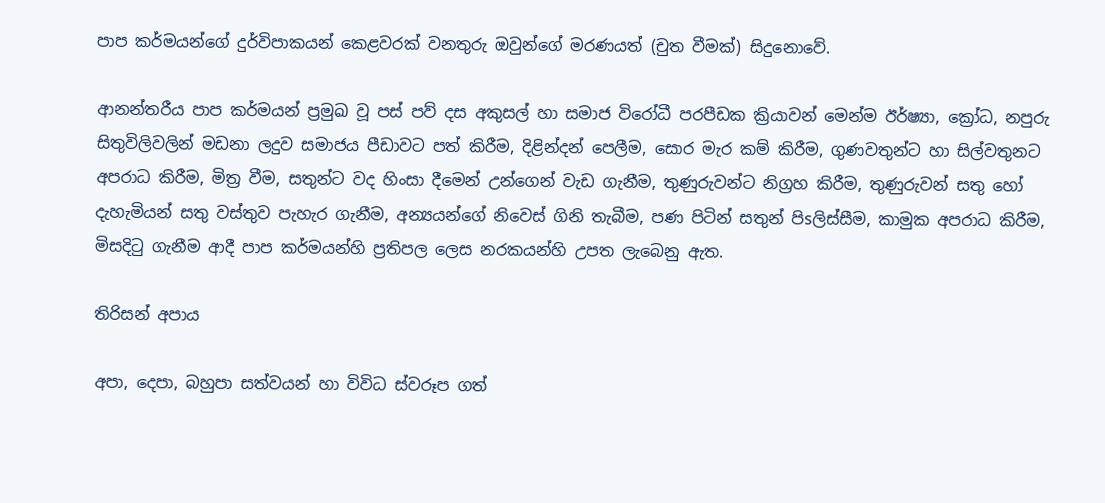පාප කර්මයන්ගේ දුර්විපාකයන් කෙළවරක්‌ වනතුරු ඔවුන්ගේ මරණයත් (චුත වීමක්‌) සිදුනොවේ.

ආනන්තරීය පාප කර්මයන් ප්‍රමුඛ වූ පස්‌ පව් දස අකුසල් හා සමාජ විරෝධී පරපීඩක ක්‍රියාවන් මෙන්ම ඊර්ෂ්‍යා, ක්‍රෝධ, නපුරු සිතුවිලිවලින් මඩනා ලදුව සමාජය පීඩාවට පත් කිරීම, දිළින්දන් පෙලීම, සොර මැර කම් කිරීම, ගුණවතුන්ට හා සිල්වතුනට අපරාධ කිරීම, මිත්‍ර වීම, සතුන්ට වද හිංසා දීමෙන් උන්ගෙන් වැඩ ගැනීම, තුණුරුවන්ට නිග්‍රහ කිරීම, තුණුරුවන් සතු හෝ දැහැමියන් සතු වස්‌තුව පැහැර ගැනීම, අන්‍යයන්ගේ නිවෙස්‌ ගිනි තැබීම, පණ පිටින් සතුන් පිsලිස්‌සීම, කාමුක අපරාධ කිරීම, මිසදිටු ගැනීම ආදී පාප කර්මයන්හි ප්‍රතිපල ලෙස නරකයන්හි උපත ලැබෙනු ඇත.

තිරිසන් අපාය

අපා, දෙපා, බහුපා සත්වයන් හා විවිධ ස්‌වරූප ගත්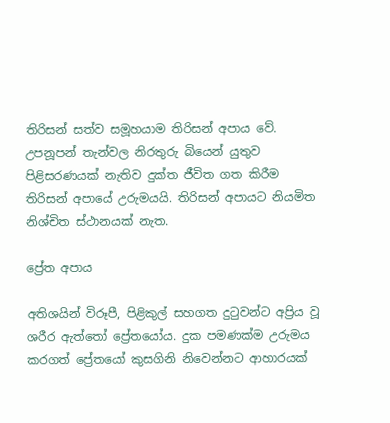තිරිසන් සත්ව සමූහයාම තිරිසන් අපාය වේ. උපනූපන් තැන්වල නිරතුරු බියෙන් යුතුව පිළිසරණයක්‌ නැතිව දුක්‌ත ජීවිත ගත කිරීම තිරිසන් අපායේ උරුමයයි. තිරිසන් අපායට නියමිත නිශ්චිත ස්‌ථානයක්‌ නැත.

ප්‍රේත අපාය

අතිශයින් විරූපී, පිළිකුල් සහගත දුටුවන්ට අප්‍රිය වූ ශරීර ඇත්තෝ ප්‍රේතයෝය. දුක පමණක්‌ම උරුමය කරගත් ප්‍රේතයෝ කුසගිනි නිවෙන්නට ආහාරයක්‌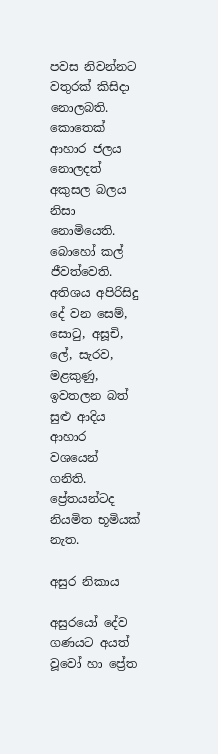පවස නිවන්නට වතුරක්‌ කිසිදා නොලබති. කොතෙක්‌ ආහාර ජලය නොලදත් අකුසල බලය නිසා නොමියෙති. බොහෝ කල් ජීවත්වෙති. අතිශය අපිරිසිදු දේ වන සෙම්, සොටු, අසූචි, ලේ, සැරව, මළකුණු, ඉවතලන බත් සුළු ආදිය ආහාර වශයෙන් ගනිති. ප්‍රේතයන්ටද නියමිත භූමියක්‌ නැත.

අසුර නිකාය

අසුරයෝ දේව ගණයට අයත් වූවෝ හා ප්‍රේත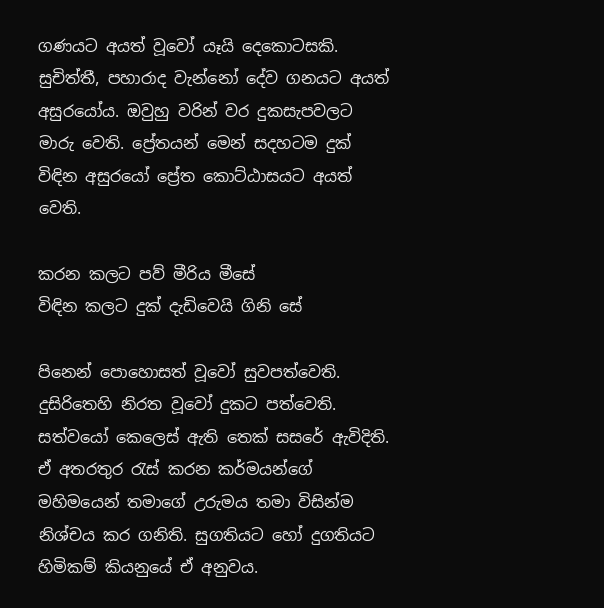ගණයට අයත් වූවෝ යෑයි දෙකොටසකි. සුචිත්තී, පහාරාද වැන්නෝ දේව ගනයට අයත් අසුරයෝය. ඔවුහු වරින් වර දුකසැපවලට මාරු වෙති. ප්‍රේතයන් මෙන් සදහටම දුක්‌ විඳින අසුරයෝ ප්‍රේත කොට්‌ඨාසයට අයත් වෙති.

කරන කලට පව් මීරිය මීසේ
විඳින කලට දුක්‌ දැඩිවෙයි ගිනි සේ

පිනෙන් පොහොසත් වූවෝ සුවපත්වෙති. දුසිරිතෙහි නිරත වූවෝ දුකට පත්වෙති. සත්වයෝ කෙලෙස්‌ ඇති තෙක්‌ සසරේ ඇවිදිති. ඒ අතරතුර රැස්‌ කරන කර්මයන්ගේ මහිමයෙන් තමාගේ උරුමය තමා විසින්ම නිශ්චය කර ගනිති. සුගතියට හෝ දුගතියට හිමිකම් කියනුයේ ඒ අනුවය.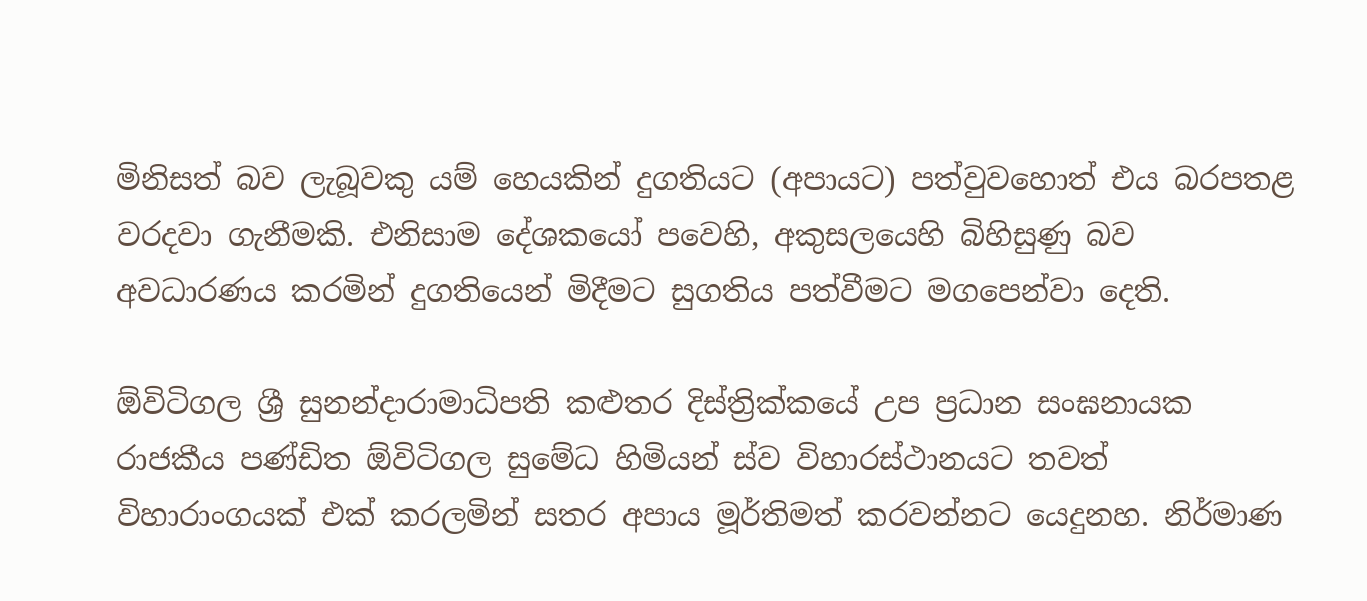මිනිසත් බව ලැබූවකු යම් හෙයකින් දුගතියට (අපායට) පත්වුවහොත් එය බරපතළ වරදවා ගැනීමකි. එනිසාම දේශකයෝ පවෙහි, අකුසලයෙහි බිහිසුණු බව අවධාරණය කරමින් දුගතියෙන් මිදීමට සුගතිය පත්වීමට මගපෙන්වා දෙති.

ඕවිටිගල ශ්‍රී සුනන්දාරාමාධිපති කළුතර දිස්‌ත්‍රික්‌කයේ උප ප්‍රධාන සංඝනායක රාජකීය පණ්‌ඩිත ඕවිටිගල සුමේධ හිමියන් ස්‌ව විහාරස්‌ථානයට තවත් විහාරාංගයක්‌ එක්‌ කරලමින් සතර අපාය මූර්තිමත් කරවන්නට යෙදුනහ. නිර්මාණ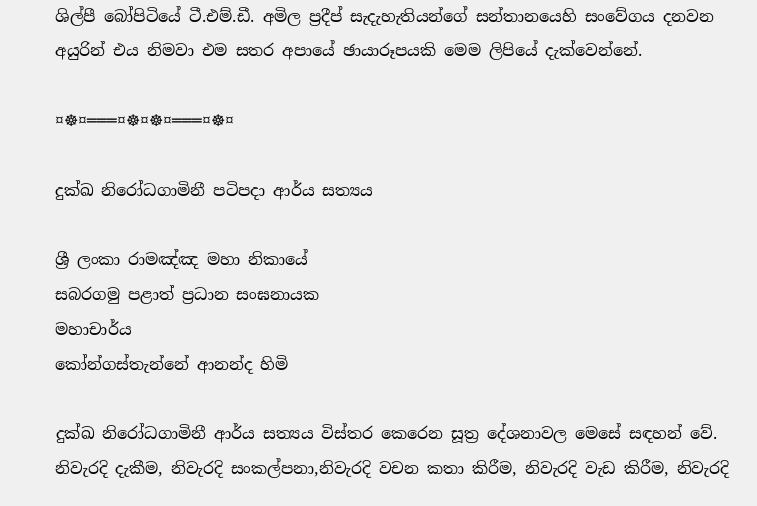ශිල්පී බෝපිටියේ ටී.එම්.ඩී. අමිල ප්‍රදීප් සැදැහැතියන්ගේ සන්තානයෙහි සංවේගය දනවන අයුරින් එය නිමවා එම සතර අපායේ ඡායාරූපයකි මෙම ලිපියේ දැක්‌වෙන්නේ.

¤☸¤═══¤☸¤☸¤═══¤☸¤

දුක්ඛ නිරෝධගාමිනී පටිපදා ආර්ය සත්‍යය

ශ්‍රී ලංකා රාමඤ්ඤ මහා නිකායේ
සබරගමු පළාත් ප්‍රධාන සංඝනායක
මහාචාර්ය
කෝන්ගස්තැන්නේ ආනන්ද හිමි

දුක්ඛ නිරෝධගාමිනී ආර්ය සත්‍යය විස්තර කෙරෙන සූත්‍ර දේශනාවල මෙසේ සඳහන් වේ.
නිවැරදි දැකීම, නිවැරදි සංකල්පනා,නිවැරදි වචන කතා කිරීම, නිවැරදි වැඩ කිරීම, නිවැරදි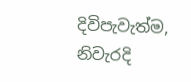දිවිපැවැත්ම, නිවැරදි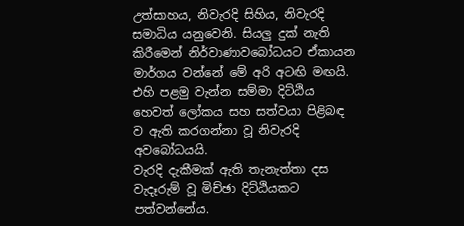උත්සාහය, නිවැරදි සිහිය, නිවැරදි සමාධිය යනුවෙනි. සියලු දුක් නැති කිරීමෙන් නිර්වාණාවබෝධයට ඒකායන මාර්ගය වන්නේ මේ අරි අටඟි මඟයි. එහි පළමු වැන්න සම්මා දිට්ඨිය හෙවත් ලෝකය සහ සත්වයා පිළිබඳ ව ඇති කරගන්නා වූ නිවැරදි අවබෝධයයි.
වැරදි දැකීමක් ඇති තැනැත්තා දස වැදෑරුම් වූ මිච්ඡා දිට්ඨියකට පත්වන්නේය.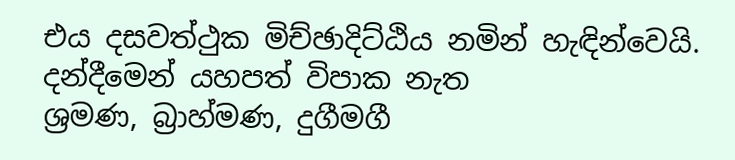එය දසවත්ථුක මිච්ඡාදිට්ඨිය නමින් හැඳින්වෙයි.
දන්දීමෙන් යහපත් විපාක නැත
ශ්‍රමණ, බ්‍රාහ්මණ, දුගීමගී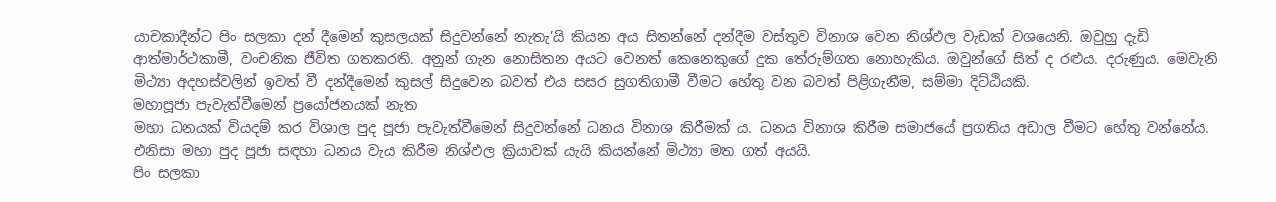යාචකාදීන්ට පිං සලකා දන් දීමෙන් කුසලයක් සිදුවන්නේ නැතැ’යි කියන අය සිතන්නේ දන්දීම වස්තුව විනාශ වෙන නිශ්ඵල වැඩක් වශයෙනි. ඔවුහු දැඩි ආත්මාර්ථකාමී, වංචනික ජීවිත ගතකරති. අනුන් ගැන නොසිතන අයට වෙනත් කෙනෙකුගේ දුක තේරුම්ගත නොහැකිය. ඔවුන්ගේ සිත් ද රළුය. දරුණුය. මෙවැනි මිථ්‍යා අදහස්වලින් ඉවත් වී දන්දීමෙන් කුසල් සිදුවෙන බවත් එය සසර සුගතිගාමී වීමට හේතු වන බවත් පිළිගැනීම, සම්මා දිට්ඨියකි.
මහාපූජා පැවැත්වීමෙන් ප්‍රයෝජනයක් නැත
මහා ධනයක් වියදම් කර විශාල පුද පූජා පැවැත්වීමෙන් සිදුවන්නේ ධනය විනාශ කිරීමක් ය. ධනය විනාශ කිරීම සමාජයේ ප්‍රගතිය අඩාල වීමට හේතු වන්නේය. එනිසා මහා පුද පූජා සඳහා ධනය වැය කිරීම නිශ්ඵල ක්‍රියාවක් යැයි කියන්නේ මිථ්‍යා මත ගත් අයයි.
පිං සලකා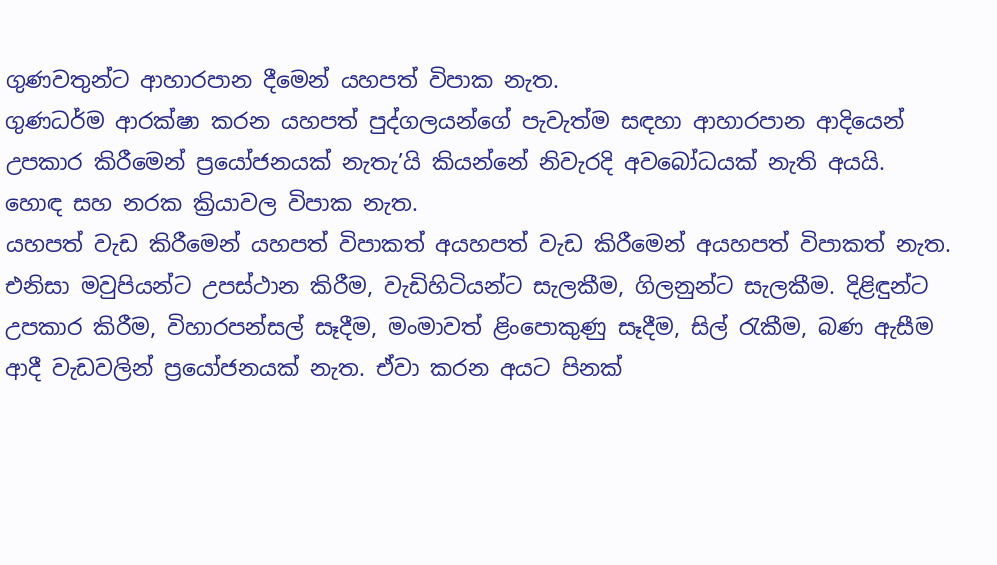ගුණවතුන්ට ආහාරපාන දීමෙන් යහපත් විපාක නැත.
ගුණධර්ම ආරක්ෂා කරන යහපත් පුද්ගලයන්ගේ පැවැත්ම සඳහා ආහාරපාන ආදියෙන් උපකාර කිරීමෙන් ප්‍රයෝජනයක් නැතැ’යි කියන්නේ නිවැරදි අවබෝධයක් නැති අයයි.
හොඳ සහ නරක ක්‍රියාවල විපාක නැත.
යහපත් වැඩ කිරීමෙන් යහපත් විපාකත් අයහපත් වැඩ කිරීමෙන් අයහපත් විපාකත් නැත. එනිසා මවුපියන්ට උපස්ථාන කිරීම, වැඩිහිටියන්ට සැලකීම, ගිලනුන්ට සැලකීම. දිළිඳුන්ට උපකාර කිරීම, විහාරපන්සල් සෑදීම, මංමාවත් ළිංපොකුණු සෑදීම, සිල් රැකීම, බණ ඇසීම ආදී වැඩවලින් ප්‍රයෝජනයක් නැත. ඒවා කරන අයට පිනක්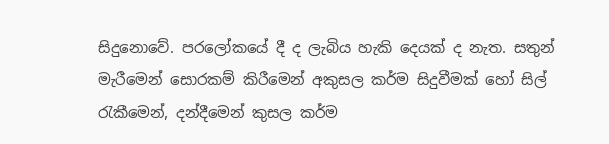සිදුනොවේ. පරලෝකයේ දී ද ලැබිය හැකි දෙයක් ද නැත. සතුන් මැරීමෙන් සොරකම් කිරීමෙන් අකුසල කර්ම සිදුවීමක් හෝ සිල් රැකීමෙන්, දන්දීමෙන් කුසල කර්ම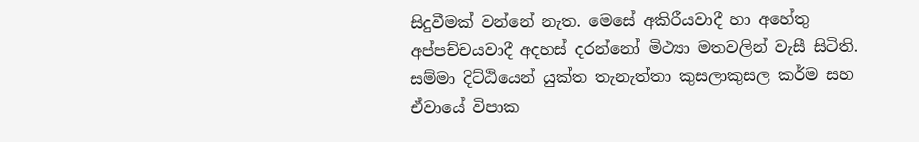සිදුවීමක් වන්නේ නැත. මෙසේ අකිරීයවාදී හා අහේතු අප්පච්චයවාදී අදහස් දරන්නෝ මිථ්‍යා මතවලින් වැසී සිටිති. සම්මා දිට්ඨියෙන් යුක්ත තැනැත්තා කුසලාකුසල කර්ම සහ ඒවායේ විපාක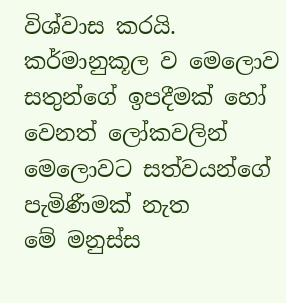විශ්වාස කරයි.
කර්මානුකූල ව මෙලොව සතුන්ගේ ඉපදීමක් හෝ වෙනත් ලෝකවලින් මෙලොවට සත්වයන්ගේ පැමිණීමක් නැත
මේ මනුස්ස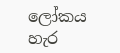ලෝකය හැර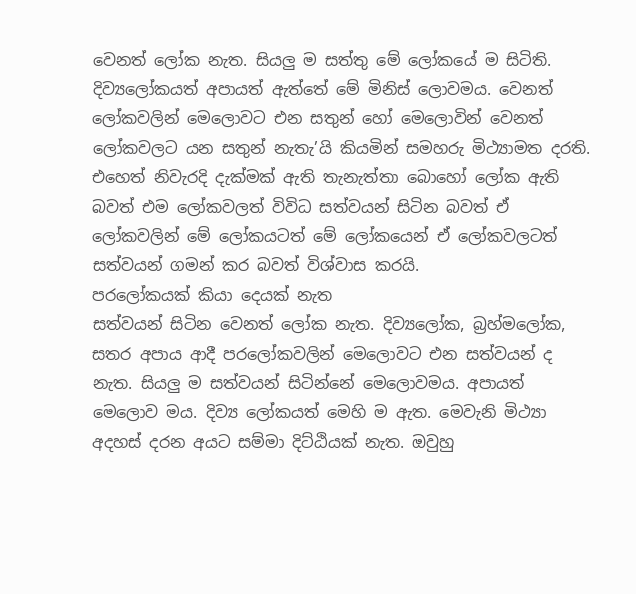වෙනත් ලෝක නැත. සියලු ම සත්තු මේ ලෝකයේ ම සිටිති. දිව්‍යලෝකයත් අපායත් ඇත්තේ මේ මිනිස් ලොවමය. වෙනත් ලෝකවලින් මෙලොවට එන සතුන් හෝ මෙලොවින් වෙනත් ලෝකවලට යන සතුන් නැතැ’යි කියමින් සමහරු මිථ්‍යාමත දරති. එහෙත් නිවැරදි දැක්මක් ඇති තැනැත්තා බොහෝ ලෝක ඇති බවත් එම ලෝකවලත් විවිධ සත්වයන් සිටින බවත් ඒ ලෝකවලින් මේ ලෝකයටත් මේ ලෝකයෙන් ඒ ලෝකවලටත් සත්වයන් ගමන් කර බවත් විශ්වාස කරයි.
පරලෝකයක් කියා දෙයක් නැත
සත්වයන් සිටින වෙනත් ලෝක නැත. දිව්‍යලෝක, බ්‍රහ්මලෝක, සතර අපාය ආදී පරලෝකවලින් මෙලොවට එන සත්වයන් ද නැත. සියලු ම සත්වයන් සිටින්නේ මෙලොවමය. අපායත් මෙලොව මය. දිව්‍ය ලෝකයත් මෙහි ම ඇත. මෙවැනි මිථ්‍යා අදහස් දරන අයට සම්මා දිට්ඨියක් නැත. ඔවුහු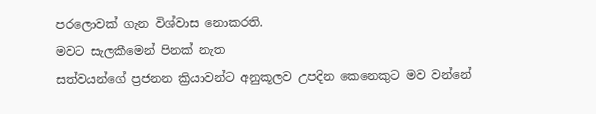පරලොවක් ගැන විශ්වාස නොකරති.
මවට සැලකීමෙන් පිනක් නැත
සත්වයන්ගේ ප්‍රජනන ක්‍රියාවන්ට අනුකූලව උපදින කෙනෙකුට මව වන්නේ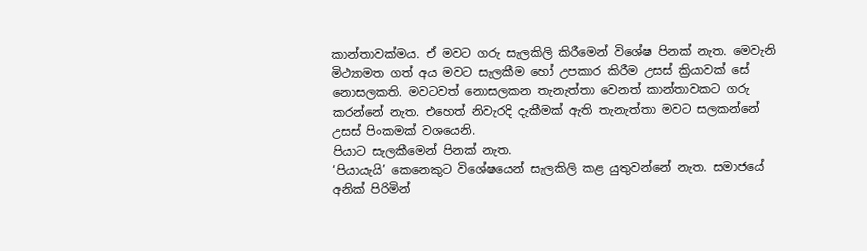කාන්තාවක්මය. ඒ මවට ගරු සැලකිලි කිරීමෙන් විශේෂ පිනක් නැත. මෙවැනි මිථ්‍යාමත ගත් අය මවට සැලකීම හෝ උපකාර කිරීම උසස් ක්‍රියාවක් සේ නොසලකති. මවටවත් නොසලකන තැනැත්තා වෙනත් කාන්තාවකට ගරු කරන්නේ නැත. එහෙත් නිවැරදි දැකීමක් ඇති තැනැත්තා මවට සලකන්නේ උසස් පිංකමක් වශයෙනි.
පියාට සැලකීමෙන් පිනක් නැත.
‘පියායැයි’ කෙනෙකුට විශේෂයෙන් සැලකිලි කළ යුතුවන්නේ නැත. සමාජයේ අනික් පිරිමින්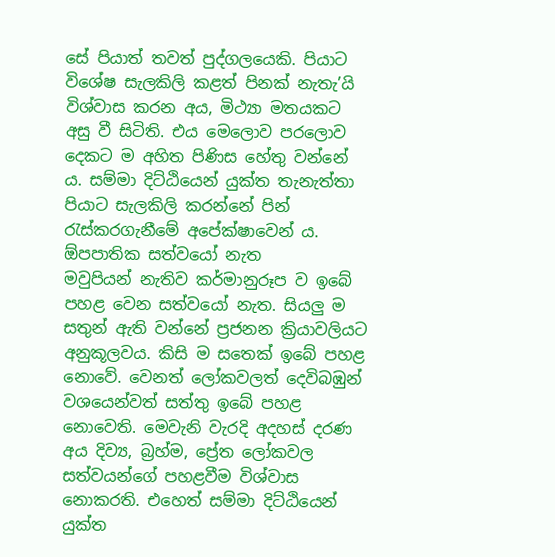සේ පියාත් තවත් පුද්ගලයෙකි. පියාට විශේෂ සැලකිලි කළත් පිනක් නැතැ’යි විශ්වාස කරන අය, මිථ්‍යා මතයකට අසු වී සිටිති. එය මෙලොව පරලොව දෙකට ම අහිත පිණිස හේතු වන්නේ ය. සම්මා දිට්ඨියෙන් යුක්ත තැනැත්තා පියාට සැලකිලි කරන්නේ පින් රැස්කරගැනීමේ අපේක්ෂාවෙන් ය.
ඕපපාතික සත්වයෝ නැත
මවුපියන් නැතිව කර්මානුරූප ව ඉබේ පහළ වෙන සත්වයෝ නැත. සියලු ම සතුන් ඇති වන්නේ ප්‍රජනන ක්‍රියාවලියට අනුකූලවය. කිසි ම සතෙක් ඉබේ පහළ නොවේ. වෙනත් ලෝකවලත් දෙවිබඹුන් වශයෙන්වත් සත්තු ඉබේ පහළ නොවෙති. මෙවැනි වැරදි අදහස් දරණ අය දිව්‍ය, බ්‍රහ්ම, ප්‍රේත ලෝකවල සත්වයන්ගේ පහළවීම විශ්වාස නොකරති. එහෙත් සම්මා දිට්ඨියෙන් යුක්ත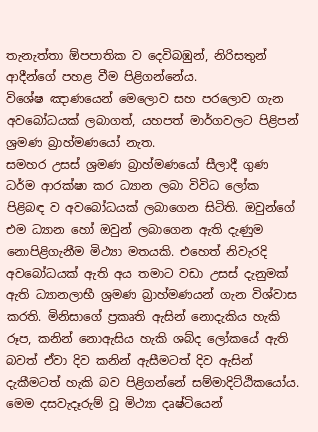තැනැත්තා ඕපපාතික ව දෙවිබඹුන්, නිරිසතුන් ආදීන්ගේ පහළ වීම පිළිගන්නේය.
විශේෂ ඤාණයෙන් මෙලොව සහ පරලොව ගැන අවබෝධයක් ලබාගත්, යහපත් මාර්ගවලට පිළිපන් ශ්‍රමණ බ්‍රාහ්මණයෝ නැත.
සමහර උසස් ශ්‍රමණ බ්‍රාහ්මණයෝ සීලාදී ගුණ ධර්ම ආරක්ෂා කර ධ්‍යාන ලබා විවිධ ලෝක පිළිබඳ ව අවබෝධයක් ලබාගෙන සිටිති. ඔවුන්ගේ එම ධ්‍යාන හෝ ඔවුන් ලබාගෙන ඇති දැණුම නොපිළිගැනීම මිථ්‍යා මතයකි. එහෙත් නිවැරදි අවබෝධයක් ඇති අය තමාට වඩා උසස් දැනුමක් ඇති ධ්‍යානලාභී ශ්‍රමණ බ්‍රාහ්මණයන් ගැන විශ්වාස කරති. මිනිසාගේ ප්‍රකෘති ඇසින් නොදැකිය හැකි රූප, කනින් නොඇසිය හැකි ශබ්ද ලෝකයේ ඇති බවත් ඒවා දිව කනින් ඇසීමටත් දිව ඇසින් දැකීමටත් හැකි බව පිළිගන්නේ සම්මාදිට්ඨිකයෝය.
මෙම දසවැදෑරුම් වූ මිථ්‍යා දෘෂ්ටියෙන්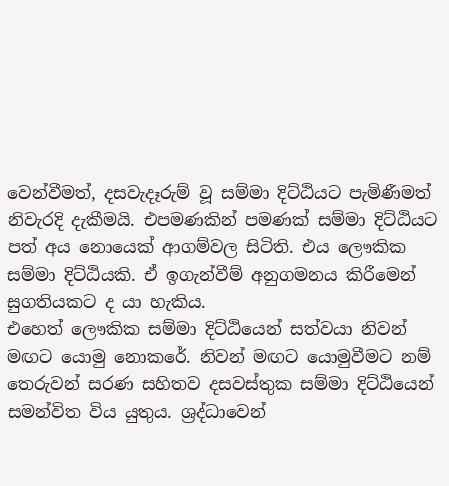වෙන්වීමත්, දසවැදෑරුම් වූ සම්මා දිට්ඨියට පැමිණීමත් නිවැරදි දැකීමයි. එපමණකින් පමණක් සම්මා දිට්ඨියට පත් අය නොයෙක් ආගම්වල සිටිති. එය ලෞකික සම්මා දිට්ඨියකි. ඒ ඉගැන්වීම් අනුගමනය කිරීමෙන් සුගතියකට ද යා හැකිය.
එහෙත් ලෞකික සම්මා දිට්ඨියෙන් සත්වයා නිවන් මඟට යොමු නොකරේ. නිවන් මඟට යොමුවීමට නම් තෙරුවන් සරණ සහිතව දසවස්තුක සම්මා දිට්ඨියෙන් සමන්විත විය යුතුය. ශ්‍රද්ධාවෙන්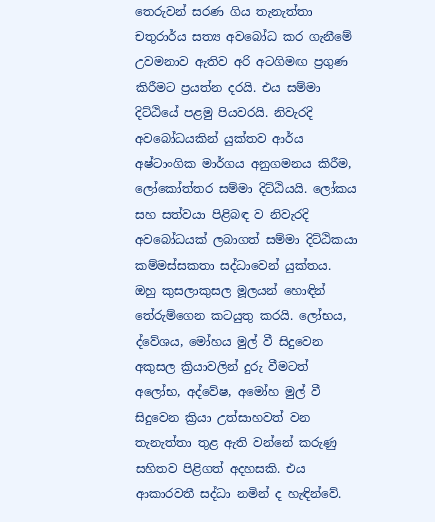තෙරුවන් සරණ ගිය තැනැත්තා චතුරාර්ය සත්‍ය අවබෝධ කර ගැනීමේ උවමනාව ඇතිව අරි අටගිමඟ ප්‍රගුණ කිරීමට ප්‍රයත්න දරයි. එය සම්මා දිට්ඨියේ පළමු පියවරයි. නිවැරදි අවබෝධයකින් යුක්තව ආර්ය අෂ්ටාංගික මාර්ගය අනුගමනය කිරීම, ලෝකෝත්තර සම්මා දිට්ඨියයි. ලෝකය සහ සත්වයා පිළිබඳ ව නිවැරදි අවබෝධයක් ලබාගත් සම්මා දිට්ඨිකයා කම්මස්සකතා සද්ධාවෙන් යුක්තය. ඔහු කුසලාකුසල මූලයන් හොඳින් තේරුම්ගෙන කටයුතු කරයි. ලෝභය, ද්වේශය, මෝහය මුල් වී සිදුවෙන අකුසල ක්‍රියාවලින් දුරු වීමටත් අලෝභ, අද්වේෂ, අමෝහ මුල් වී සිදුවෙන ක්‍රියා උත්සාහවත් වන තැනැත්තා තුළ ඇති වන්නේ කරුණු සහිතව පිළිගත් අදහසකි. එය ආකාරවතී සද්ධා නමින් ද හැඳින්වේ.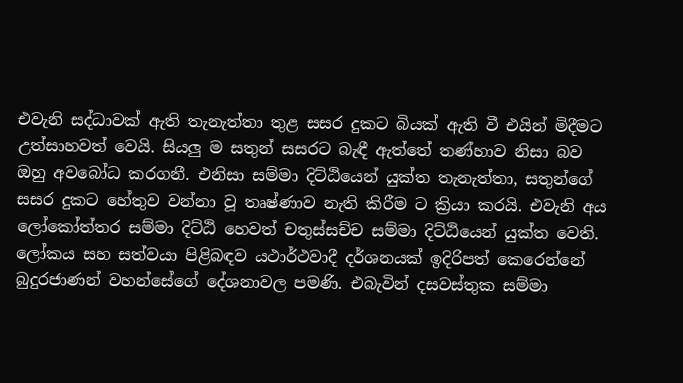එවැනි සද්ධාවක් ඇති තැනැත්තා තුළ සසර දුකට බියක් ඇති වී එයින් මිදීමට උත්සාහවත් වෙයි. සියලු ම සතුන් සසරට බැඳී ඇත්තේ තණ්හාව නිසා බව ඔහු අවබෝධ කරගනී. එනිසා සම්මා දිට්ඨියෙන් යුක්ත තැනැත්තා, සතුන්ගේ සසර දුකට හේතුව වන්නා වූ තෘෂ්ණාව නැති කිරීම ට ක්‍රියා කරයි. එවැනි අය ලෝකෝත්තර සම්මා දිට්ඨි හෙවත් චතුස්සච්ච සම්මා දිට්ඨියෙන් යුක්ත වෙති.
ලෝකය සහ සත්වයා පිළිබඳව යථාර්ථවාදී දර්ශනයක් ඉදිරිපත් කෙරෙන්නේ බුදුරජාණන් වහන්සේගේ දේශනාවල පමණි. එබැවින් දසවස්තුක සම්මා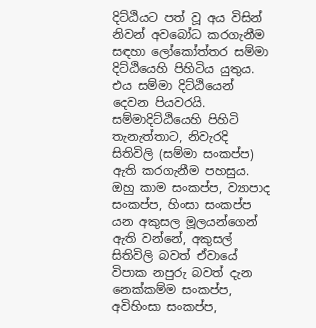දිට්ඨියට පත් වූ අය විසින් නිවන් අවබෝධ කරගැනීම සඳහා ලෝකෝත්තර සම්මා දිට්ඨියෙහි පිහිටිය යුතුය. එය සම්මා දිට්ඨියෙන් දෙවන පියවරයි.
සම්මාදිට්ඨියෙහි පිහිටි තැනැත්තාට, නිවැරදි සිතිවිලි (සම්මා සංකප්ප) ඇති කරගැනීම පහසුය. ඔහු කාම සංකප්ප, ව්‍යාපාද සංකප්ප, හිංසා සංකප්ප යන අකුසල මූලයන්ගෙන් ඇති වන්නේ, අකුසල් සිතිවිලි බවත් ඒවායේ විපාක නපුරු බවත් දැන නෙක්කම්ම සංකප්ප, අවිහිංසා සංකප්ප,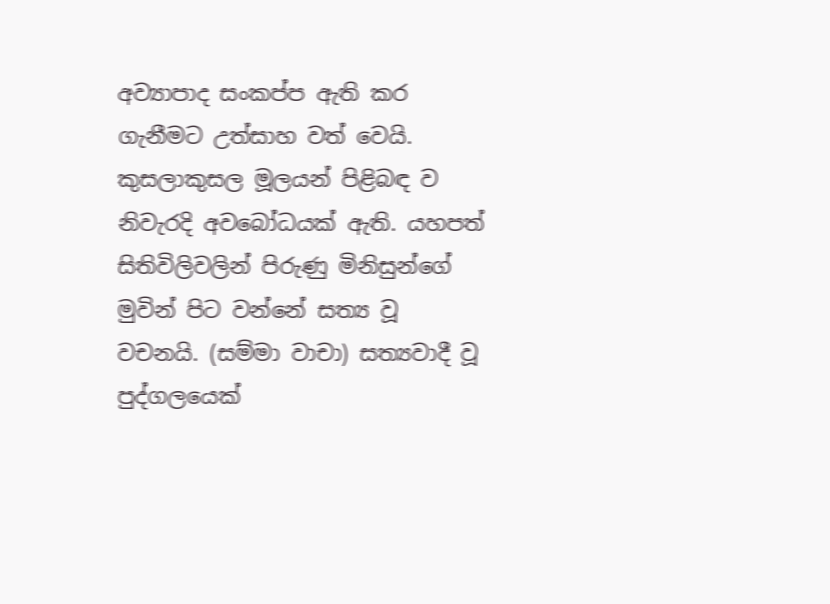අව්‍යාපාද සංකප්ප ඇති කර ගැනීමට උත්සාහ වත් වෙයි. කුසලාකුසල මූලයන් පිළිබඳ ව නිවැරදි අවබෝධයක් ඇති. යහපත් සිතිවිලිවලින් පිරුණු මිනිසුන්ගේ මුවින් පිට වන්නේ සත්‍ය වූ වචනයි. (සම්මා වාචා) සත්‍යවාදී වූ පුද්ගලයෙක්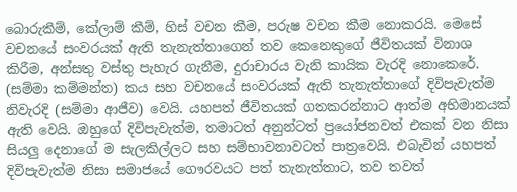බොරුකීම්, කේලාම් කීම්, හිස් වචන කීම, පරුෂ වචන කීම නොකරයි. මෙසේ වචනයේ සංවරයක් ඇති තැනැත්තාගෙන් තව කෙනෙකුගේ ජීවිතයක් විනාශ කිරීම, අන්සතු වස්තු පැහැර ගැනීම, දුරාචාරය වැනි කායික වැරදි නොකෙරේ. (සම්මා කම්මන්ත) කය සහ වචනයේ සංවරයක් ඇති තැනැත්තාගේ දිවිපැවැත්ම නිවැරදි (සම්මා ආජීව) වෙයි. යහපත් ජීවිතයක් ගතකරන්නාට ආත්ම අභිමානයක් ඇති වෙයි. ඔහුගේ දිවිපැවැත්ම, තමාටත් අනුන්ටත් ප්‍රයෝජනවත් එකක් වන නිසා සියලු දෙනාගේ ම සැලකිල්ලට සහ සම්භාවනාවටත් පාත්‍රවෙයි. එබැවින් යහපත් දිවිපැවැත්ම නිසා සමාජයේ ගෞරවයට පත් තැනැත්තාට, තව තවත්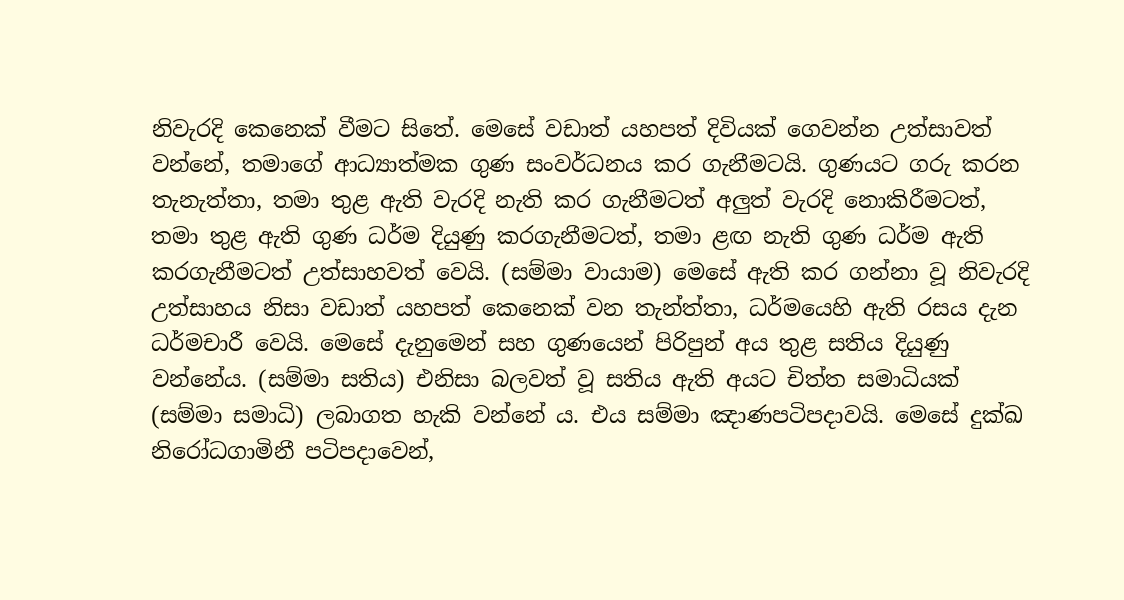නිවැරදි කෙනෙක් වීමට සිතේ. මෙසේ වඩාත් යහපත් දිවියක් ගෙවන්න උත්සාවත් වන්නේ, තමාගේ ආධ්‍යාත්මක ගුණ සංවර්ධනය කර ගැනීමටයි. ගුණයට ගරු කරන තැනැත්තා, තමා තුළ ඇති වැරදි නැති කර ගැනීමටත් අලුත් වැරදි නොකිරීමටත්, තමා තුළ ඇති ගුණ ධර්ම දියුණු කරගැනීමටත්, තමා ළඟ නැති ගුණ ධර්ම ඇති කරගැනීමටත් උත්සාහවත් වෙයි. (සම්මා වායාම) මෙසේ ඇති කර ගන්නා වූ නිවැරදි උත්සාහය නිසා වඩාත් යහපත් කෙනෙක් වන තැන්ත්තා, ධර්මයෙහි ඇති රසය දැන ධර්මචාරී වෙයි. මෙසේ දැනුමෙන් සහ ගුණයෙන් පිරිපුන් අය තුළ සතිය දියුණු වන්නේය. (සම්මා සතිය) එනිසා බලවත් වූ සතිය ඇති අයට චිත්ත සමාධියක් (සම්මා සමාධි) ලබාගත හැකි වන්නේ ය. එය සම්මා ඤාණපටිපදාවයි. මෙසේ දුක්ඛ නිරෝධගාමිනී පටිපදාවෙන්,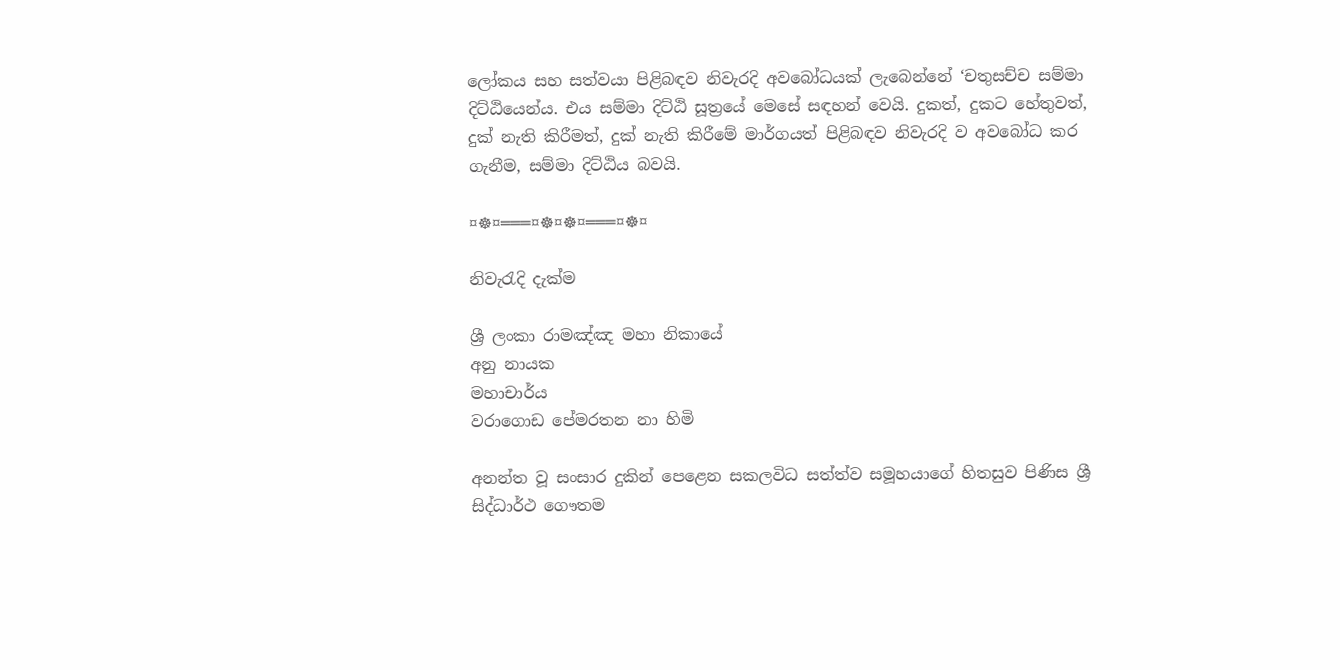ලෝකය සහ සත්වයා පිළිබඳව නිවැරදි අවබෝධයක් ලැබෙන්නේ ‘චතුසච්ච සම්මා දිට්ඨියෙන්ය. එය සම්මා දිට්ඨි සූත්‍රයේ මෙසේ සඳහන් වෙයි. දුකත්, දුකට හේතුවත්, දුක් නැති කිරීමත්, දුක් නැති කිරීමේ මාර්ගයත් පිළිබඳව නිවැරදි ව අවබෝධ කර ගැනීම, සම්මා දිට්ඨිය බවයි.

¤☸¤═══¤☸¤☸¤═══¤☸¤

නිවැරැදි දැක්ම

ශ්‍රී ලංකා රාමඤ්ඤ මහා නිකායේ
අනු නායක
මහාචාර්ය
වරාගොඩ පේමරතන නා හිමි

අනන්ත වූ සංසාර දුකින් පෙළෙන සකලවිධ සත්ත්ව සමූහයාගේ හිතසුව පිණිස ශ්‍රී සිද්ධාර්ථ ගෞතම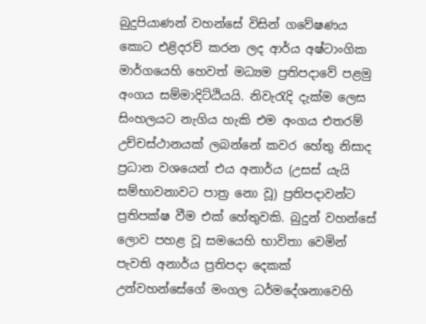බුදුපියාණන් වහන්සේ විසින් ගවේෂණය කොට එළිදරව් කරන ලද ආර්ය අෂ්ටාංගික මාර්ගයෙහි හෙවත් මධ්‍යම ප්‍රතිපදාවේ පළමු අංගය සම්මාදිට්ඨියයි. නිවැරැදි දැක්ම ලෙස සිංහලයට නැගිය හැකි එම අංගය එතරම් උච්චස්ථානයක් ලබන්නේ කවර හේතු නිසාද ප්‍රධාන වශයෙන් එය අනාර්ය (උසස් යැයි සම්භාවනාවට පාත්‍ර නො වූ) ප්‍රතිපදාවන්ට ප්‍රතිපක්ෂ වීම එක් හේතුවකි. බුදුන් වහන්සේ ලොව පහළ වූ සමයෙහි භාවිතා වෙමින් පැවති අනාර්ය ප්‍රතිපදා දෙකක් උන්වහන්සේගේ මංගල ධර්මදේශනාවෙහි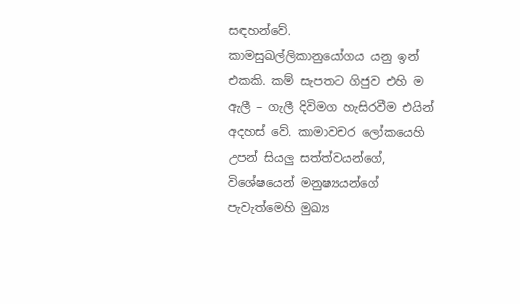සඳහන්වේ.
කාමසුඛල්ලිකානුයෝගය යනු ඉන් එකකි. කම් සැපතට ගිජුව එහි ම ඇලී – ගැලී දිවිමග හැසිරවීම එයින් අදහස් වේ. කාමාවචර ලෝකයෙහි උපන් සියලු සත්ත්වයන්ගේ, විශේෂයෙන් මනුෂ්‍යයන්ගේ පැවැත්මෙහි මුඛ්‍ය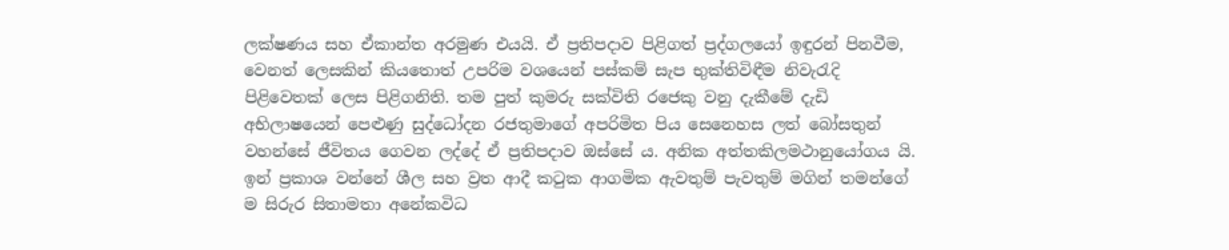ලක්ෂණය සහ ඒකාන්ත අරමුණ එයයි. ඒ ප්‍රතිපදාව පිළිගත් ප්‍රද්ගලයෝ ඉඳුරන් පිනවීම, වෙනත් ලෙසකින් කියතොත් උපරිම වශයෙන් පස්කම් සැප භුක්තිවිඳීම නිවැරැදි පිළිවෙතක් ලෙස පිළිගනිති. තම පුත් කුමරු සක්විති රජෙකු වනු දැකීමේ දැඩි අභිලාෂයෙන් පෙළුණු සුද්ධෝදන රජතුමාගේ අපරිමිත පිය සෙනෙහස ලත් බෝසතුන් වහන්සේ ජීවිතය ගෙවන ලද්දේ ඒ ප්‍රතිපදාව ඔස්සේ ය. අනික අත්තකිලමථානුයෝගය යි. ඉන් ප්‍රකාශ වන්නේ ශීල සහ ව්‍රත ආදී කටුක ආගමික ඇවතුම් පැවතුම් මගින් තමන්ගේ ම සිරුර සිතාමතා අනේකවිධ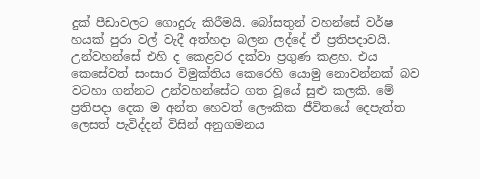දුක් පීඩාවලට ගොදුරු කිරීමයි. බෝසතුන් වහන්සේ වර්ෂ හයක් පුරා වල් වැදී අත්හදා බලන ලද්දේ ඒ ප්‍රතිපදාවයි. උන්වහන්සේ එහි ද කෙළවර දක්වා ප්‍රගුණ කළහ. එය කෙසේවත් සංසාර විමුක්තිය කෙරෙහි යොමු නොවන්නක් බව වටහා ගන්නට උන්වහන්සේට ගත වූයේ සුළු කලකි. මේ ප්‍රතිපදා දෙක ම අන්ත හෙවත් ලෞකික ජීවිතයේ දෙපැත්ත ලෙසත් පැවිද්දන් විසින් අනුගමනය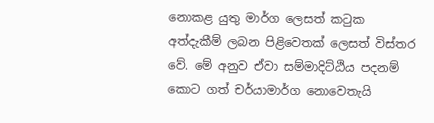නොකළ යුතු මාර්ග ලෙසත් කටුක අත්දැකීම් ලබන පිළිවෙතක් ලෙසත් විස්තර වේ. මේ අනුව ඒවා සම්මාදිට්ඨිය පදනම් කොට ගත් චර්යාමාර්ග නොවෙතැයි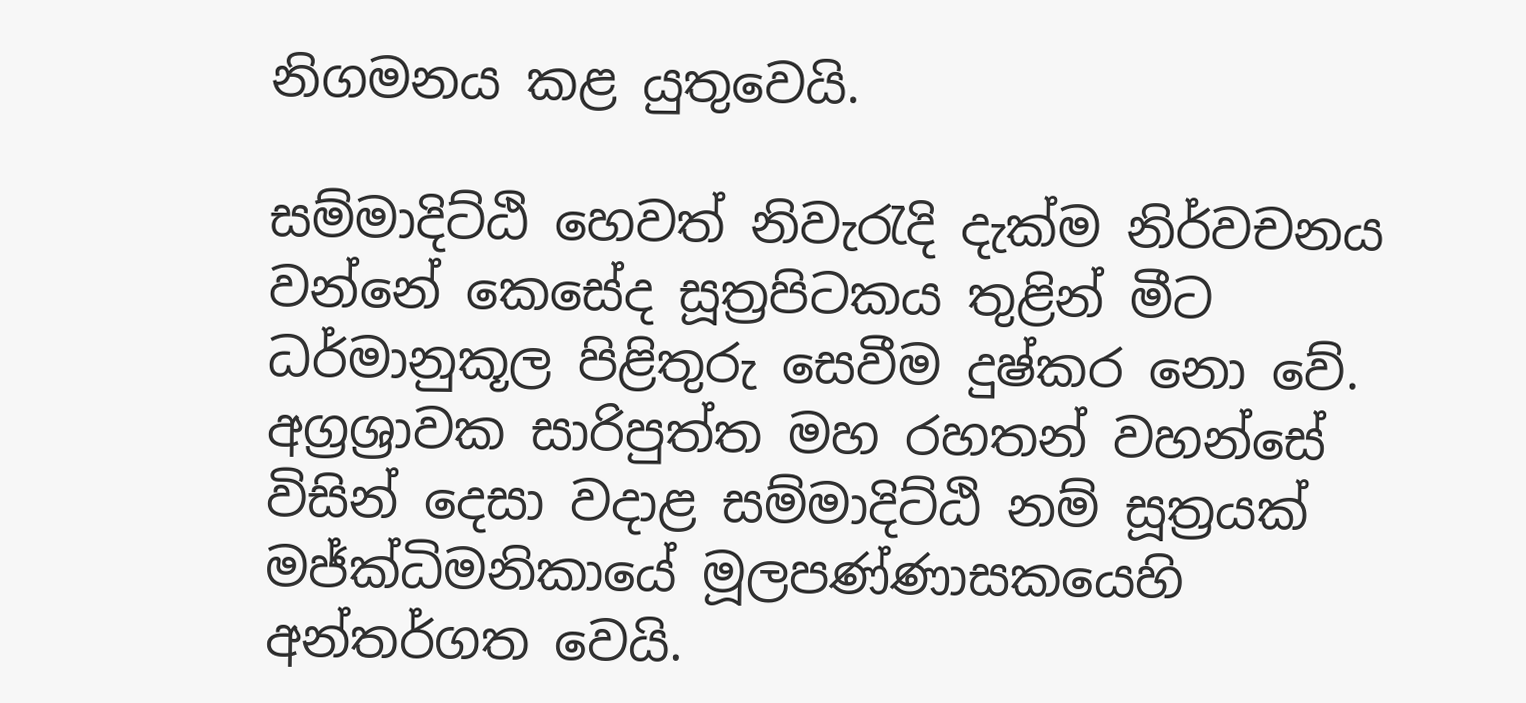නිගමනය කළ යුතුවෙයි.

සම්මාදිට්ඨි හෙවත් නිවැරැදි දැක්ම නිර්වචනය වන්නේ කෙසේද සූත්‍රපිටකය තුළින් මීට ධර්මානුකූල පිළිතුරු සෙවීම දුෂ්කර නො වේ. අග්‍රශ්‍රාවක සාරිපුත්ත මහ රහතන් වහන්සේ විසින් දෙසා වදාළ සම්මාදිට්ඨි නම් සූත්‍රයක් මජ්ක්‍ධිමනිකායේ මූලපණ්ණාසකයෙහි අන්තර්ගත වෙයි.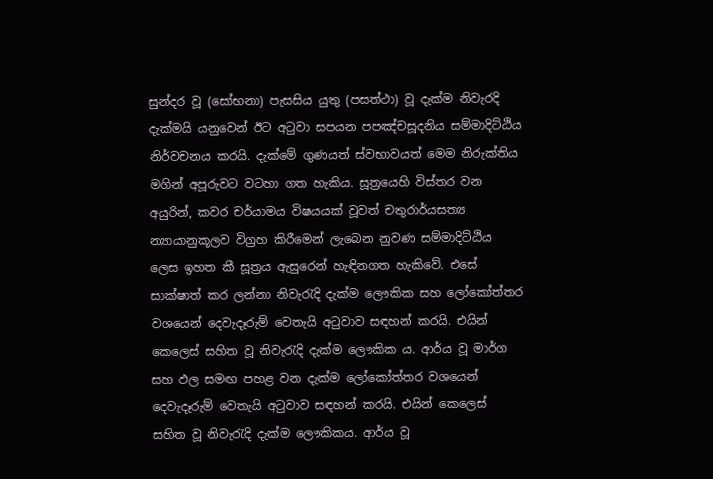සුන්දර වූ (සෝභනා) පැසසිය යුතු (පසත්ථා) වූ දැක්ම නිවැරදි දැක්මයි යනුවෙන් ඊට අටුවා සපයන පපඤ්චසූදනිය සම්මාදිට්ඨිය නිර්වචනය කරයි. දැක්මේ ගුණයත් ස්වභාවයත් මෙම නිරුක්තිය මගින් අපූරුවට වටහා ගත හැකිය. සූත්‍රයෙහි විස්තර වන අයුරින්, කවර චර්යාමය විෂයයක් වූවත් චතුරාර්යසත්‍ය න්‍යායානුකූලව විග්‍රහ කිරීමෙන් ලැබෙන නුවණ සම්මාදිට්ඨිය ලෙස ඉහත කී සූත්‍රය ඇසුරෙන් හැඳිනගත හැකිවේ. එසේ සාක්ෂාත් කර ලන්නා නිවැරැදි දැක්ම ලෞකික සහ ලෝකෝත්තර වශයෙන් දෙවැදෑරුම් වෙතැයි අටුවාව සඳහන් කරයි. එයින් කෙලෙස් සහිත වූ නිවැරැදි දැක්ම ලෞකික ය. ආර්ය වූ මාර්ග සහ ඵල සමඟ පහළ වන දැක්ම ලෝකෝත්තර වශයෙන් දෙවැදෑරුම් වෙතැයි අටුවාව සඳහන් කරයි. එයින් කෙලෙස් සහිත වූ නිවැරැදි දැක්ම ලෞකිකය. ආර්ය වූ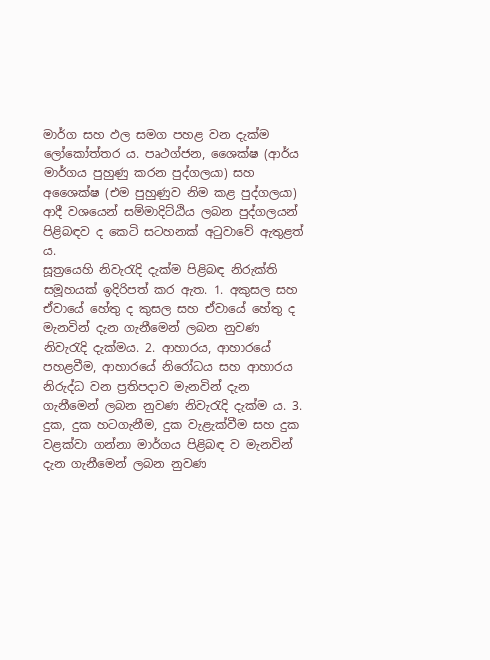මාර්ග සහ ඵල සමග පහළ වන දැක්ම ලෝකෝත්තර ය. පෘථග්ජන, ශෛක්ෂ (ආර්ය මාර්ගය පුහුණු කරන පුද්ගලයා) සහ අශෛක්ෂ (එම පුහුණුව නිම කළ පුද්ගලයා) ආදී වශයෙන් සම්මාදිට්ඨිය ලබන පුද්ගලයන් පිළිබඳව ද කෙටි සටහනක් අටුවාවේ ඇතුළත් ය.
සූත්‍රයෙහි නිවැරැදි දැක්ම පිළිබඳ නිරුක්ති සමූහයක් ඉදිරිපත් කර ඇත. 1. අකුසල සහ ඒවායේ හේතු ද කුසල සහ ඒවායේ හේතු ද මැනවින් දැන ගැනීමෙන් ලබන නුවණ නිවැරැදි දැක්මය. 2. ආහාරය, ආහාරයේ පහළවීම, ආහාරයේ නිරෝධය සහ ආහාරය නිරුද්ධ වන ප්‍රතිපදාව මැනවින් දැන ගැනීමෙන් ලබන නුවණ නිවැරැදි දැක්ම ය. 3. දුක, දුක හටගැනීම, දුක වැළැක්වීම සහ දුක වළක්වා ගන්නා මාර්ගය පිළිබඳ ව මැනවින් දැන ගැනීමෙන් ලබන නුවණ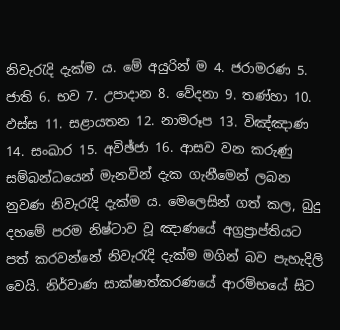නිවැරැදි දැක්ම ය. මේ අයුරින් ම 4. ජරාමරණ 5. ජාති 6. භව 7. උපාදාන 8. වේදනා 9. තණ්හා 10. ඵස්ස 11. සළායතන 12. නාමරූප 13. විඤ්ඤාණ 14. සංඛාර 15. අවිඡ්ජා 16. ආසව වන කරුණු සම්බන්ධයෙන් මැනවින් දැක ගැනීමෙන් ලබන නුවණ නිවැරැදි දැක්ම ය. මෙලෙසින් ගත් කල, බුදු දහමේ පරම නිෂ්ටාව වූ ඤාණයේ අග්‍රප්‍රාප්තියට පත් කරවන්නේ නිවැරැදි දැක්ම මගින් බව පැහැදිලි වෙයි. නිර්වාණ සාක්ෂාත්කරණයේ ආරම්භයේ සිට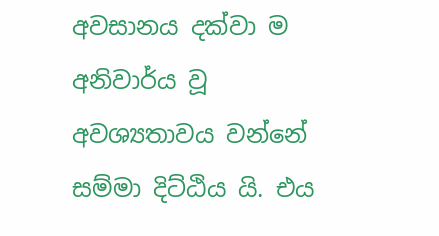අවසානය දක්වා ම අනිවාර්ය වූ අවශ්‍යතාවය වන්නේ සම්මා දිට්ඨිය යි. එය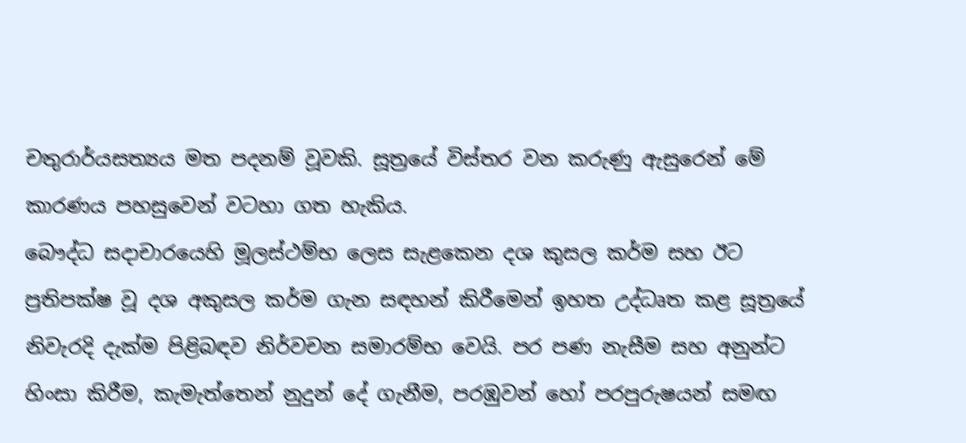චතුරාර්යසත්‍යය මත පදනම් වූවකි. සූත්‍රයේ විස්තර වන කරුණු ඇසුරෙන් මේ කාරණය පහසුවෙන් වටහා ගත හැකිය.
බෞද්ධ සදාචාරයෙහි මූලස්ථම්භ ලෙස සැළකෙන දශ කුසල කර්ම සහ ඊට ප්‍රතිපක්ෂ වූ දශ අකුසල කර්ම ගැන සඳහන් කිරීමෙන් ඉහත උද්ධෘත කළ සූත්‍රයේ නිවැරදි දැක්ම පිළිබඳව නිර්වචන සමාරම්භ වෙයි. පර පණ නැසීම සහ අනුන්ට හිංසා කිරීම, කැමැත්තෙන් නුදුන් දේ ගැනීම, පරඹුවන් හෝ පරපුරුෂයන් සමඟ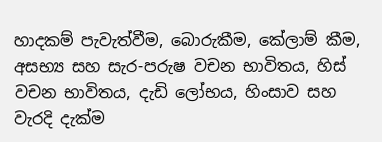හාදකම් පැවැත්වීම, බොරුකීම, කේලාම් කීම, අසභ්‍ය සහ සැර-පරුෂ වචන භාවිතය, හිස් වචන භාවිතය, දැඩි ලෝභය, හිංසාව සහ වැරදි දැක්ම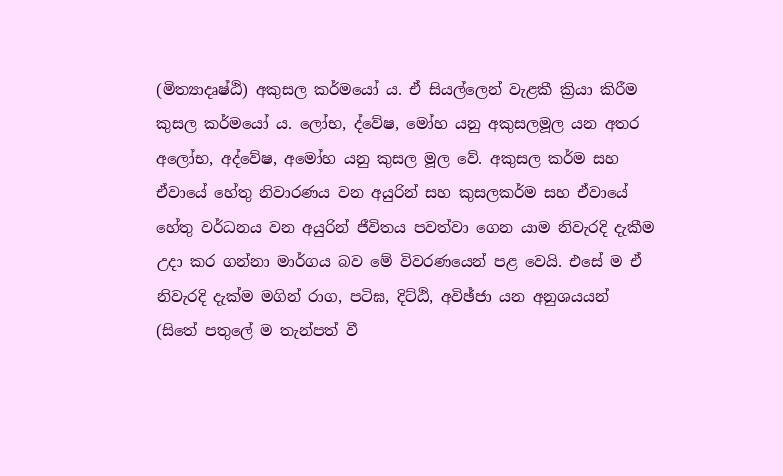(මිත්‍යාදෘෂ්ඨි) අකුසල කර්මයෝ ය. ඒ සියල්ලෙන් වැළකී ක්‍රියා කිරීම කුසල කර්මයෝ ය. ලෝභ, ද්වේෂ, මෝහ යනු අකුසලමූල යන අතර අලෝභ, අද්වේෂ, අමෝහ යනු කුසල මූල වේ. අකුසල කර්ම සහ ඒවායේ හේතු නිවාරණය වන අයුරින් සහ කුසලකර්ම සහ ඒවායේ හේතු වර්ධනය වන අයුරින් ජීවිතය පවත්වා ගෙන යාම නිවැරදි දැකීම උදා කර ගන්නා මාර්ගය බව මේ විවරණයෙන් පළ වෙයි. එසේ ම ඒ නිවැරදි දැක්ම මගින් රාග, පටිඝ, දිට්ඨි, අවිඡ්ජා යන අනුශයයන් (සිතේ පතුලේ ම තැන්පත් වී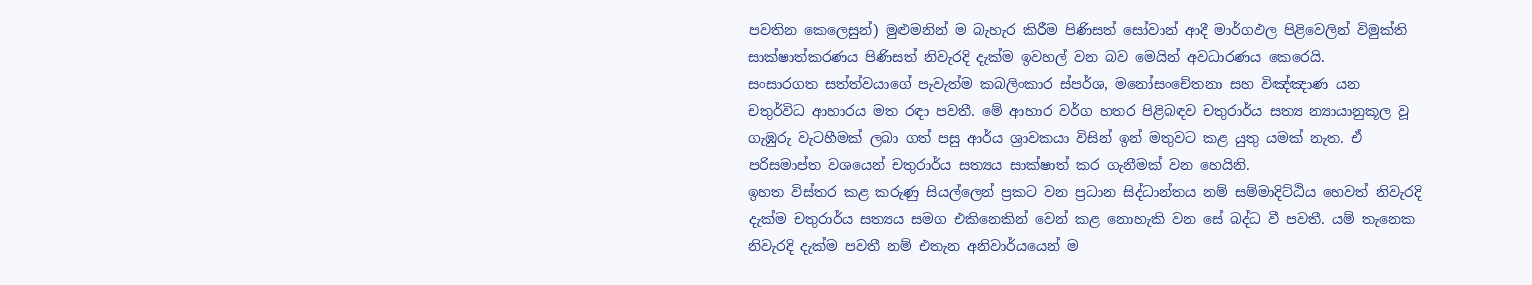පවතින කෙලෙසුන්) මුළුමනින් ම බැහැර කිරීම පිණිසත් සෝවාන් ආදී මාර්ගඵල පිළිවෙලින් විමුක්ති සාක්ෂාත්කරණය පිණිසත් නිවැරදි දැක්ම ඉවහල් වන බව මෙයින් අවධාරණය කෙරෙයි.
සංසාරගත සත්ත්වයාගේ පැවැත්ම කබලිංකාර ස්පර්ශ, මනෝසංචේතනා සහ විඤ්ඤාණ යන චතුර්විධ ආහාරය මත රඳා පවතී. මේ ආහාර වර්ග හතර පිළිබඳව චතුරාර්ය සත්‍ය න්‍යායානුකූල වූ ගැඹුරු වැටහීමක් ලබා ගත් පසු ආර්ය ශ්‍රාවකයා විසින් ඉන් මතුවට කළ යුතු යමක් නැත. ඒ පරිසමාප්ත වශයෙන් චතුරාර්ය සත්‍යය සාක්ෂාත් කර ගැනීමක් වන හෙයිනි.
ඉහත විස්තර කළ කරුණු සියල්ලෙන් ප්‍රකට වන ප්‍රධාන සිද්ධාන්තය නම් සම්මාදිට්ඨිය හෙවත් නිවැරදි දැක්ම චතුරාර්ය සත්‍යය සමග එකිනෙකින් වෙන් කළ නොහැකි වන සේ බද්ධ වී පවතී. යම් තැනෙක නිවැරදි දැක්ම පවතී නම් එතැන අනිවාර්යයෙන් ම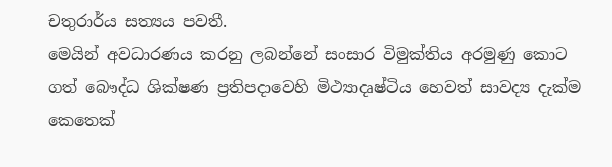චතුරාර්ය සත්‍යය පවතී.
මෙයින් අවධාරණය කරනු ලබන්නේ සංසාර විමුක්තිය අරමුණු කොට ගත් බෞද්ධ ශික්ෂණ ප්‍රතිපදාවෙහි මිථ්‍යාදෘෂ්ටිය හෙවත් සාවද්‍ය දැක්ම කෙතෙක්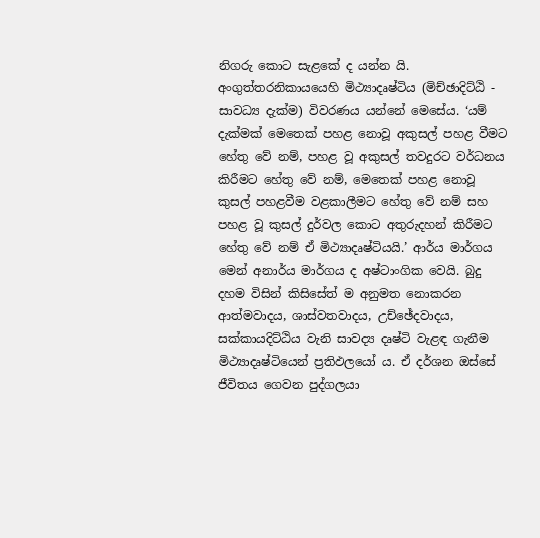නිගරු කොට සැළකේ ද යන්න යි. අංගුත්තරනිකායයෙහි මිථ්‍යාදෘෂ්ටිය (මිච්ඡාදිට්ඨි - සාවධ්‍ය දැක්ම) විවරණය යන්නේ මෙසේය. ‘යම් දැක්මක් මෙතෙක් පහළ නොවූ අකුසල් පහළ වීමට හේතු වේ නම්, පහළ වූ අකුසල් තවදුරට වර්ධනය කිරීමට හේතු වේ නම්, මෙතෙක් පහළ නොවූ කුසල් පහළවීම වළකාලීමට හේතු වේ නම් සහ පහළ වූ කුසල් දුර්වල කොට අතුරුදහන් කිරීමට හේතු වේ නම් ඒ මිථ්‍යාදෘෂ්ටියයි.’ ආර්ය මාර්ගය මෙන් අනාර්ය මාර්ගය ද අෂ්ටාංගික වෙයි. බුදු දහම විසින් කිසිසේත් ම අනුමත නොකරන ආත්මවාදය, ශාස්වතවාදය, උච්ඡේදවාදය, සක්කායදිට්ඨිය වැනි සාවද්‍ය දෘෂ්ටි වැළඳ ගැනීම මිථ්‍යාදෘෂ්ටියෙන් ප්‍රතිඵලයෝ ය. ඒ දර්ශන ඔස්සේ ජීවිතය ගෙවන පුද්ගලයා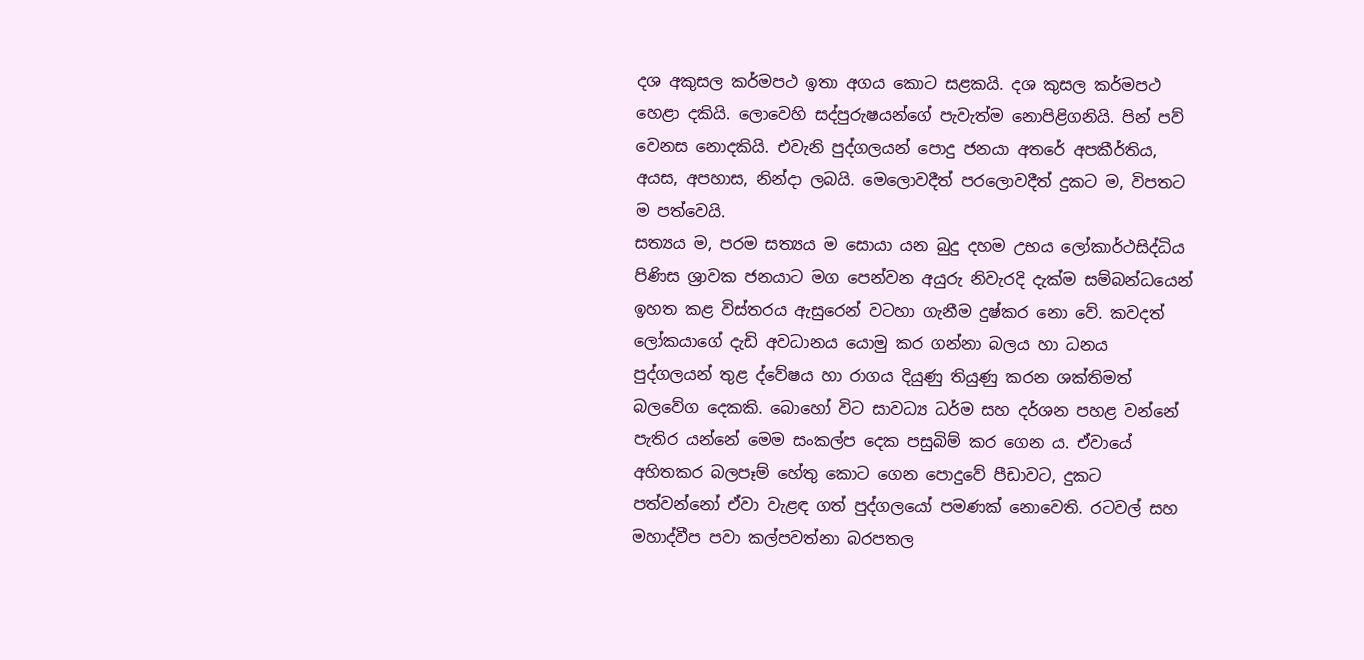දශ අකුසල කර්මපථ ඉතා අගය කොට සළකයි. දශ කුසල කර්මපථ හෙළා දකියි. ලොවෙහි සද්පුරුෂයන්ගේ පැවැත්ම නොපිළිගනියි. පින් පව් වෙනස නොදකියි. එවැනි පුද්ගලයන් පොදු ජනයා අතරේ අපකීර්තිය, අයස, අපහාස, නින්දා ලබයි. මෙලොවදීත් පරලොවදීත් දුකට ම, විපතට ම පත්වෙයි.
සත්‍යය ම, පරම සත්‍යය ම සොයා යන බුදු දහම උභය ලෝකාර්ථසිද්ධිය පිණිස ශ්‍රාවක ජනයාට මග පෙන්වන අයුරු නිවැරදි දැක්ම සම්බන්ධයෙන් ඉහත කළ විස්තරය ඇසුරෙන් වටහා ගැනීම දුෂ්කර නො වේ. කවදත් ලෝකයාගේ දැඩි අවධානය යොමු කර ගන්නා බලය හා ධනය පුද්ගලයන් තුළ ද්වේෂය හා රාගය දියුණු තියුණු කරන ශක්තිමත් බලවේග දෙකකි. බොහෝ විට සාවධ්‍ය ධර්ම සහ දර්ශන පහළ වන්නේ පැතිර යන්නේ මෙම සංකල්ප දෙක පසුබිම් කර ගෙන ය. ඒවායේ අහිතකර බලපෑම් හේතු කොට ගෙන පොදුවේ පීඩාවට, දුකට පත්වන්නෝ ඒවා වැළඳ ගත් පුද්ගලයෝ පමණක් නොවෙති. රටවල් සහ මහාද්වීප පවා කල්පවත්නා බරපතල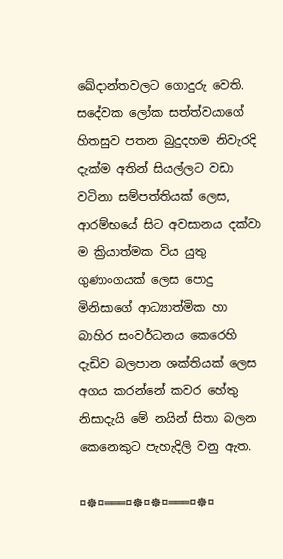ඛේදාන්තවලට ගොදුරු වෙති. සදේවක ලෝක සත්ත්වයාගේ හිතසුව පතන බුදුදහම නිවැරදි දැක්ම අතින් සියල්ලට වඩා වටිනා සම්පත්තියක් ලෙස, ආරම්භයේ සිට අවසානය දක්වා ම ක්‍රියාත්මක විය යුතු ගුණාංගයක් ලෙස පොදු මිනිසාගේ ආධ්‍යාත්මික හා බාහිර සංවර්ධනය කෙරෙහි දැඩිව බලපාන ශක්තියක් ලෙස අගය කරන්නේ කවර හේතු නිසාදැයි මේ නයින් සිතා බලන කෙනෙකුට පැහැදිලි වනු ඇත.

¤☸¤═══¤☸¤☸¤═══¤☸¤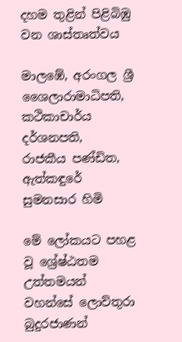දහම තුළින් පිළිබිඹු වන ශාස්තෘත්වය

මාලඹේ, අරංගල ශ්‍රී ශෛලාරාමාධිපති,
කථිකාචාර්ය දර්ශනපති,
රාජකීය පණ්ඩිත,
ඇත්කඳුරේ සුමනසාර හිමි

මේ ලෝකයට පහළ වූ ශ්‍රේෂ්ඨතම උත්තමයන් වහන්සේ ලොව්තුරා බුදුරජාණන්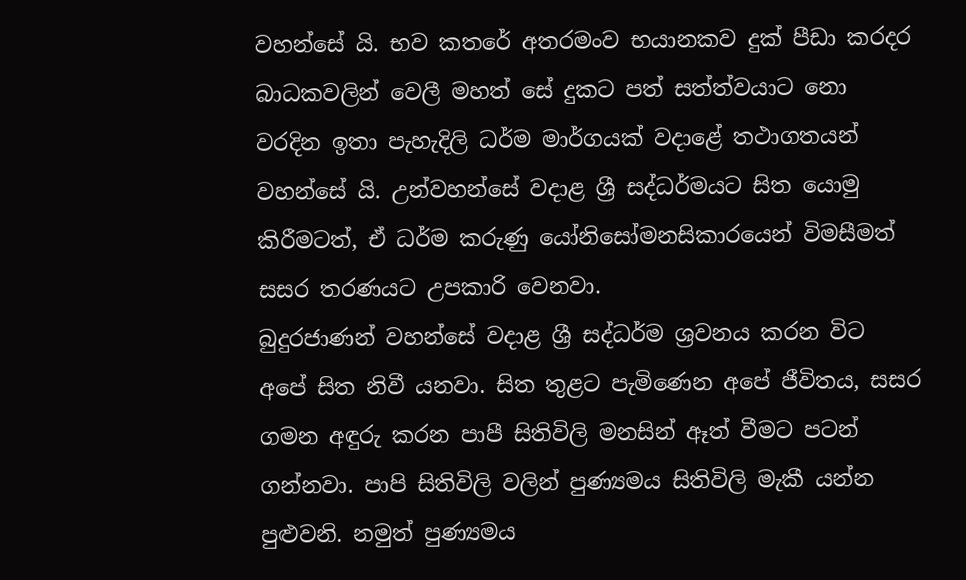වහන්සේ යි. භව කතරේ අතරමංව භයානකව දුක් පීඩා කරදර බාධකවලින් වෙලී මහත් සේ දුකට පත් සත්ත්වයාට නො වරදින ඉතා පැහැදිලි ධර්ම මාර්ගයක් වදාළේ තථාගතයන් වහන්සේ යි. උන්වහන්සේ වදාළ ශ්‍රී සද්ධර්මයට සිත යොමු කිරීමටත්, ඒ ධර්ම කරුණු යෝනිසෝමනසිකාරයෙන් විමසීමත් සසර තරණයට උපකාරි වෙනවා.
බුදුරජාණන් වහන්සේ වදාළ ශ්‍රී සද්ධර්ම ශ්‍රවනය කරන විට අපේ සිත නිවී යනවා. සිත තුළට පැමිණෙන අපේ ජීවිතය, සසර ගමන අඳුරු කරන පාපී සිතිවිලි මනසින් ඈත් වීමට පටන් ගන්නවා. පාපි සිතිවිලි වලින් පුණ්‍යමය සිතිවිලි මැකී යන්න පුළුවනි. නමුත් පුණ්‍යමය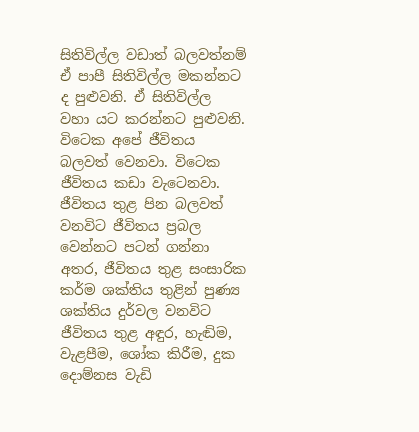සිතිවිල්ල වඩාත් බලවත්නම් ඒ පාපී සිතිවිල්ල මකන්නට ද පුළුවනි. ඒ සිතිවිල්ල වහා යට කරන්නට පුළුවනි. විටෙක අපේ ජීවිතය බලවත් වෙනවා. විටෙක ජීවිතය කඩා වැටෙනවා. ජීවිතය තුළ පින බලවත් වනවිට ජීවිතය ප්‍රබල වෙන්නට පටන් ගන්නා අතර, ජීවිතය තුළ සංසාරික කර්ම ශක්තිය තුළින් පුණ්‍ය ශක්තිය දුර්වල වනවිට ජීවිතය තුළ අඳුර, හැඬිම, වැළපීම, ශෝක කිරීම, දුක දොම්නස වැඩි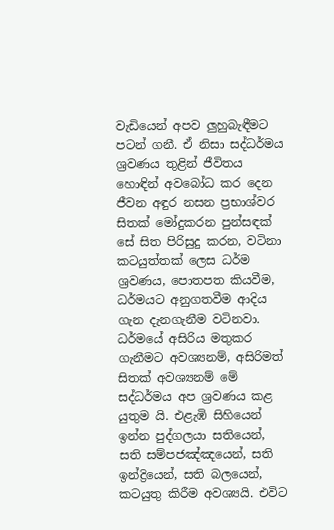වැඩියෙන් අපව ලුහුබැඳීමට පටන් ගනී. ඒ නිසා සද්ධර්මය ශ්‍රවණය තුළින් ජීවිතය හොඳින් අවබෝධ කර දෙන ජීවන අඳුර නසන ප්‍රභාශ්වර සිතක් මෝදුකරන පුන්සඳක් සේ සිත පිරිසුදු කරන, වටිනා කටයුත්තක් ලෙස ධර්ම ශ්‍රවණය, පොතපත කියවීම, ධර්මයට අනුගතවීම ආදිය ගැන දැනගැනීම වටිනවා.
ධර්මයේ අසිරිය මතුකර ගැනීමට අවශ්‍යනම්, අසිරිමත් සිතක් අවශ්‍යනම් මේ සද්ධර්මය අප ශ්‍රවණය කළ යුතුම යි. එළැඹි සිහියෙන් ඉන්න පුද්ගලයා සතියෙන්, සති සම්පජඤ්ඤයෙන්, සති ඉන්ද්‍රියෙන්, සති බලයෙන්, කටයුතු කිරීම අවශ්‍යයි. එවිට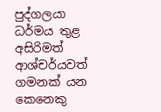පුද්ගලයා ධර්මය තුළ අසිරිමත් ආශ්චර්යවත් ගමනක් යන කෙනෙකු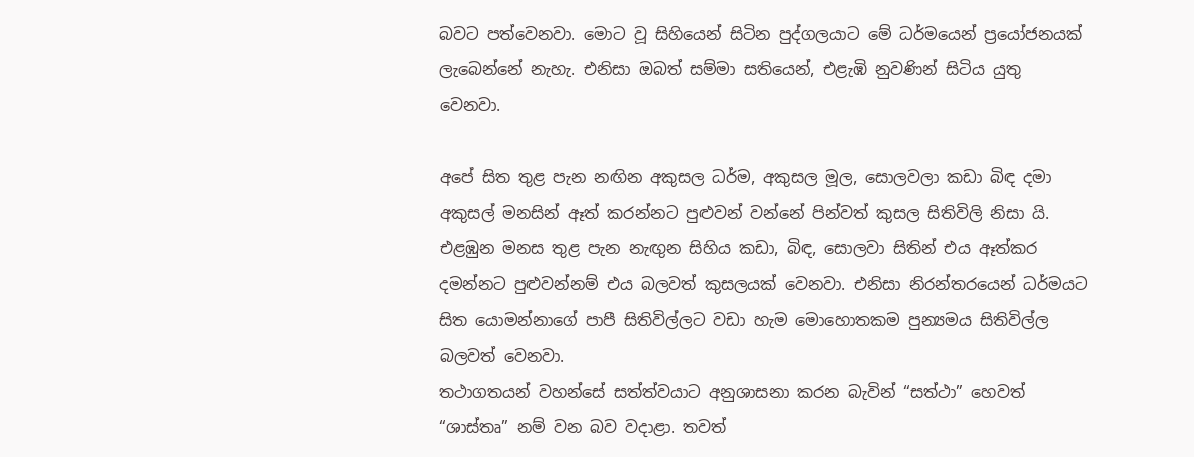බවට පත්වෙනවා. මොට වූ සිහියෙන් සිටින පුද්ගලයාට මේ ධර්මයෙන් ප්‍රයෝජනයක් ලැබෙන්නේ නැහැ. එනිසා ඔබත් සම්මා සතියෙන්, එළැඹි නුවණින් සිටිය යුතු වෙනවා.

අපේ සිත තුළ පැන නඟින අකුසල ධර්ම, අකුසල මූල, සොලවලා කඩා බිඳ දමා අකුසල් මනසින් ඈත් කරන්නට පුළුවන් වන්නේ පින්වත් කුසල සිතිවිලි නිසා යි. එළඹුන මනස තුළ පැන නැඟුන සිහිය කඩා, බිඳ, සොලවා සිතින් එය ඈත්කර දමන්නට පුළුවන්නම් එය බලවත් කුසලයක් වෙනවා. එනිසා නිරන්තරයෙන් ධර්මයට සිත යොමන්නාගේ පාපී සිතිවිල්ලට වඩා හැම මොහොතකම පුන්‍යමය සිතිවිල්ල බලවත් වෙනවා.
තථාගතයන් වහන්සේ සත්ත්වයාට අනුශාසනා කරන බැවින් “සත්ථා” හෙවත් “ශාස්තෘ” නම් වන බව වදාළා. තවත්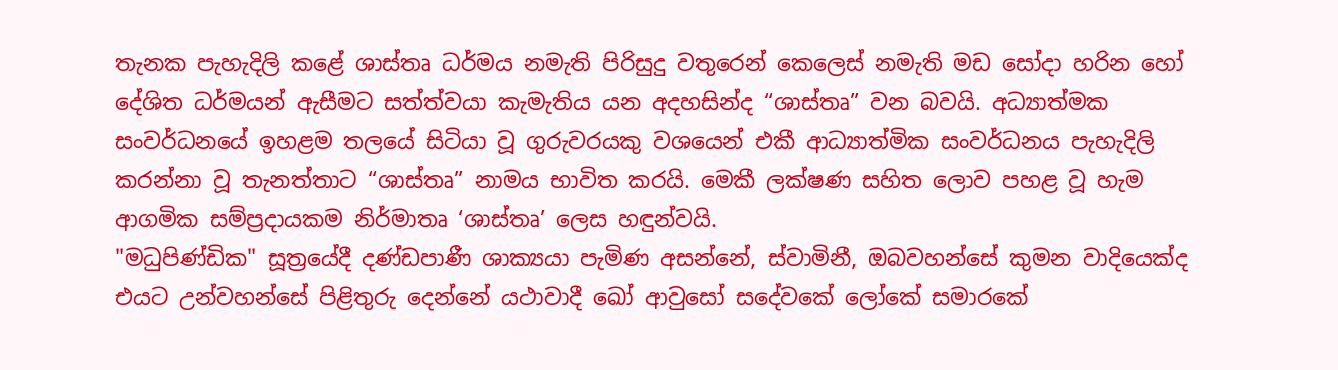තැනක පැහැදිලි කළේ ශාස්තෘ ධර්මය නමැති පිරිසුදු වතුරෙන් කෙලෙස් නමැති මඩ සෝදා හරින හෝ දේශිත ධර්මයන් ඇසීමට සත්ත්වයා කැමැතිය යන අදහසින්ද “ශාස්තෘ” වන බවයි. අධ්‍යාත්මක සංවර්ධනයේ ඉහළම තලයේ සිටියා වූ ගුරුවරයකු වශයෙන් එකී ආධ්‍යාත්මික සංවර්ධනය පැහැදිලි කරන්නා වූ තැනත්තාට “ශාස්තෘ” නාමය භාවිත කරයි. මෙකී ලක්ෂණ සහිත ලොව පහළ වූ හැම ආගමික සම්ප්‍රදායකම නිර්මාතෘ ‘ශාස්තෘ’ ලෙස හඳුන්වයි.
"මධුපිණ්ඩික" සූත්‍රයේදී දණ්ඩපාණී ශාක්‍යයා පැමිණ අසන්නේ, ස්වාමිනී, ඔබවහන්සේ කුමන වාදියෙක්ද එයට උන්වහන්සේ පිළිතුරු දෙන්නේ යථාවාදී ඛෝ ආවුසෝ සදේවකේ ලෝකේ සමාරකේ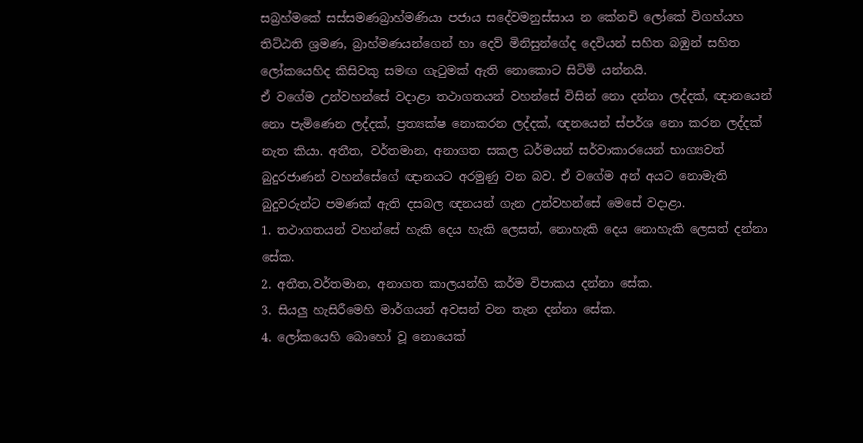සබ්‍රහ්මකේ සස්සමණබ්‍රාහ්මණියා පජාය සදේවමනුස්සාය න කේනචි ලෝකේ විගහ්යහ තිට්ඨති ශ්‍රමණ, බ්‍රාහ්මණයන්ගෙන් හා දෙව් මිනිසුන්ගේද දෙවියන් සහිත බඹුන් සහිත ලෝකයෙහිද කිසිවකු සමඟ ගැටුමක් ඇති නොකොට සිටිමි යන්නයි.
ඒ වගේම උන්වහන්සේ වදාළා තථාගතයන් වහන්සේ විසින් නො දන්නා ලද්දක්, ඥානයෙන් නො පැමිණෙන ලද්දක්, ප්‍රත්‍යක්ෂ නොකරන ලද්දක්, ඥනයෙන් ස්පර්ශ නො කරන ලද්දක් නැත කියා. අතීත, වර්තමාන, අනාගත සකල ධර්මයන් සර්වාකාරයෙන් භාග්‍යවත් බුදුරජාණන් වහන්සේගේ ඥානයට අරමුණු වන බව. ඒ වගේම අන් අයට නොමැති බුදුවරුන්ට පමණක් ඇති දසබල ඥනයන් ගැන උන්වහන්සේ මෙසේ වදාළා.
1. තථාගතයන් වහන්සේ හැකි දෙය හැකි ලෙසත්, නොහැකි දෙය නොහැකි ලෙසත් දන්නා සේක.
2. අතීත,වර්තමාන, අනාගත කාලයන්හි කර්ම විපාකය දන්නා සේක.
3. සියලු හැසිරීමෙහි මාර්ගයන් අවසන් වන තැන දන්නා සේක.
4. ලෝකයෙහි බොහෝ වූ නොයෙක්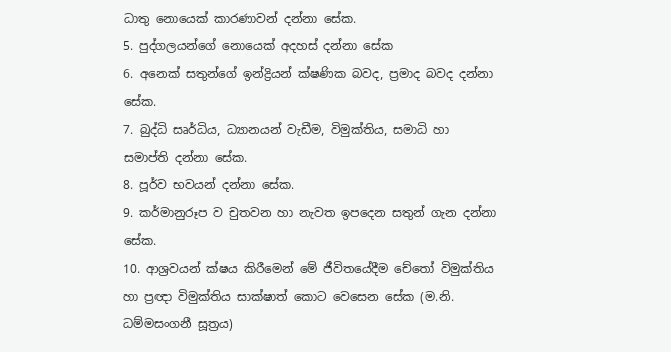ධාතු නොයෙක් කාරණාවන් දන්නා සේක.
5. පුද්ගලයන්ගේ නොයෙක් අදහස් දන්නා සේක
6. අනෙක් සතුන්ගේ ඉන්ද්‍රියන් ක්ෂණික බවද, ප්‍රමාද බවද දන්නා සේක.
7. බුද්ධි සෘර්ධිය, ධ්‍යානයන් වැඩීම, විමුක්තිය, සමාධි හා සමාප්ති දන්නා සේක.
8. පූර්ව භවයන් දන්නා සේක.
9. කර්මානුරූප ව චුතවන හා නැවත ඉපදෙන සතුන් ගැන දන්නා සේක.
10. ආශ්‍රවයන් ක්ෂය කිරීමෙන් මේ ජීවිතයේදීම චේතෝ විමුක්තිය හා ප්‍රඥා විමුක්තිය සාක්ෂාත් කොට වෙසෙන සේක (ම.නි. ධම්මසංගනී සූත්‍රය)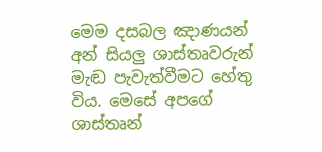මෙම දසබල ඤාණයන් අන් සියලු ශාස්තෘවරුන් මැඬ පැවැත්වීමට හේතු විය. මෙසේ අපගේ ශාස්තෘන්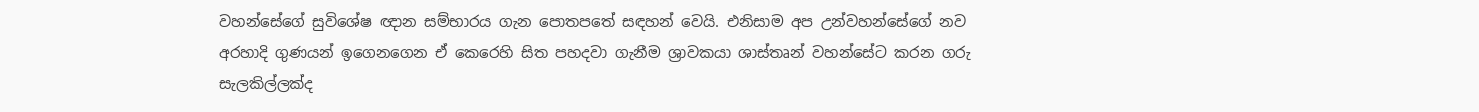වහන්සේගේ සුවිශේෂ ඥාන සම්භාරය ගැන පොතපතේ සඳහන් වෙයි. එනිසාම අප උන්වහන්සේගේ නව අරහාදි ගුණයන් ඉගෙනගෙන ඒ කෙරෙහි සිත පහදවා ගැනීම ශ්‍රාවකයා ශාස්තෘන් වහන්සේට කරන ගරු සැලකිල්ලක්ද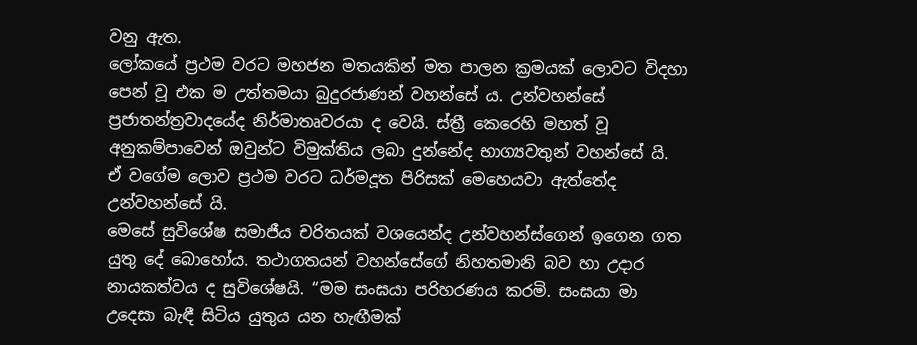වනු ඇත.
ලෝකයේ ප්‍රථම වරට මහජන මතයකින් මත පාලන ක්‍රමයක් ලොවට විදහා පෙන් වූ එක ම උත්තමයා බුදුරජාණන් වහන්සේ ය. උන්වහන්සේ ප්‍රජාතන්ත්‍රවාදයේද නිර්මාතෘවරයා ද වෙයි. ස්ත්‍රී කෙරෙහි මහත් වූ අනුකම්පාවෙන් ඔවුන්ට විමුක්තිය ලබා දුන්නේද භාග්‍යවතුන් වහන්සේ යි. ඒ වගේම ලොව ප්‍රථම වරට ධර්මදූත පිරිසක් මෙහෙයවා ඇත්තේද උන්වහන්සේ යි.
මෙසේ සුවිශේෂ සමාජීය චරිතයක් වශයෙන්ද උන්වහන්ස්ගෙන් ඉගෙන ගත යුතු දේ බොහෝය. තථාගතයන් වහන්සේගේ නිහතමානි බව හා උදාර නායකත්වය ද සුවිශේෂයි. “මම සංඝයා පරිහරණය කරමි. සංඝයා මා උදෙසා බැඳී සිටිය යුතුය යන හැඟීමක්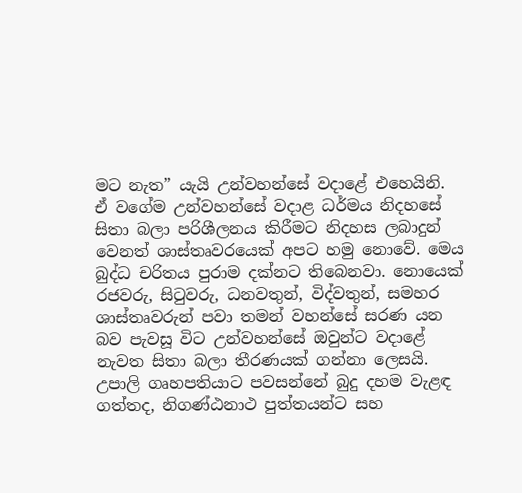මට නැත” යැයි උන්වහන්සේ වදාළේ එහෙයිනි. ඒ වගේම උන්වහන්සේ වදාළ ධර්මය නිදහසේ සිතා බලා පරිශීලනය කිරීමට නිදහස ලබාදුන් වෙනත් ශාස්තෘවරයෙක් අපට හමු නොවේ. මෙය බුද්ධ චරිතය පුරාම දක්නට තිබෙනවා. නොයෙක් රජවරු, සිටුවරු, ධනවතුන්, විද්වතුන්, සමහර ශාස්තෘවරුන් පවා තමන් වහන්සේ සරණ යන බව පැවසූ විට උන්වහන්සේ ඔවුන්ට වදාළේ නැවත සිතා බලා තීරණයක් ගන්නා ලෙසයි. උපාලි ගෘහපතියාට පවසන්නේ බුදු දහම වැළඳ ගත්තද, නිගණ්ඨනාථ පුත්තයන්ට සහ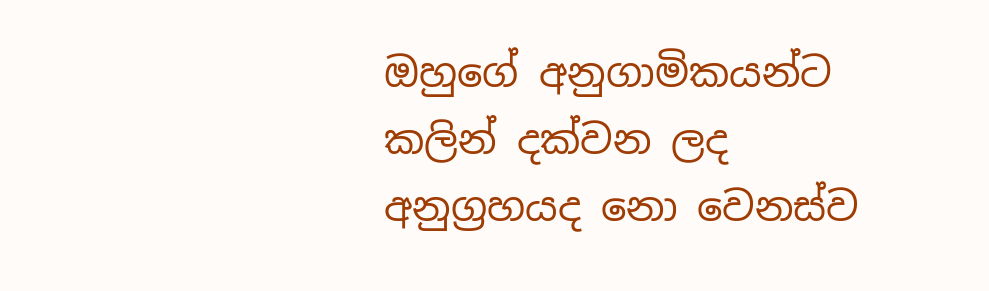ඔහුගේ අනුගාමිකයන්ට කලින් දක්වන ලද අනුග්‍රහයද නො වෙනස්ව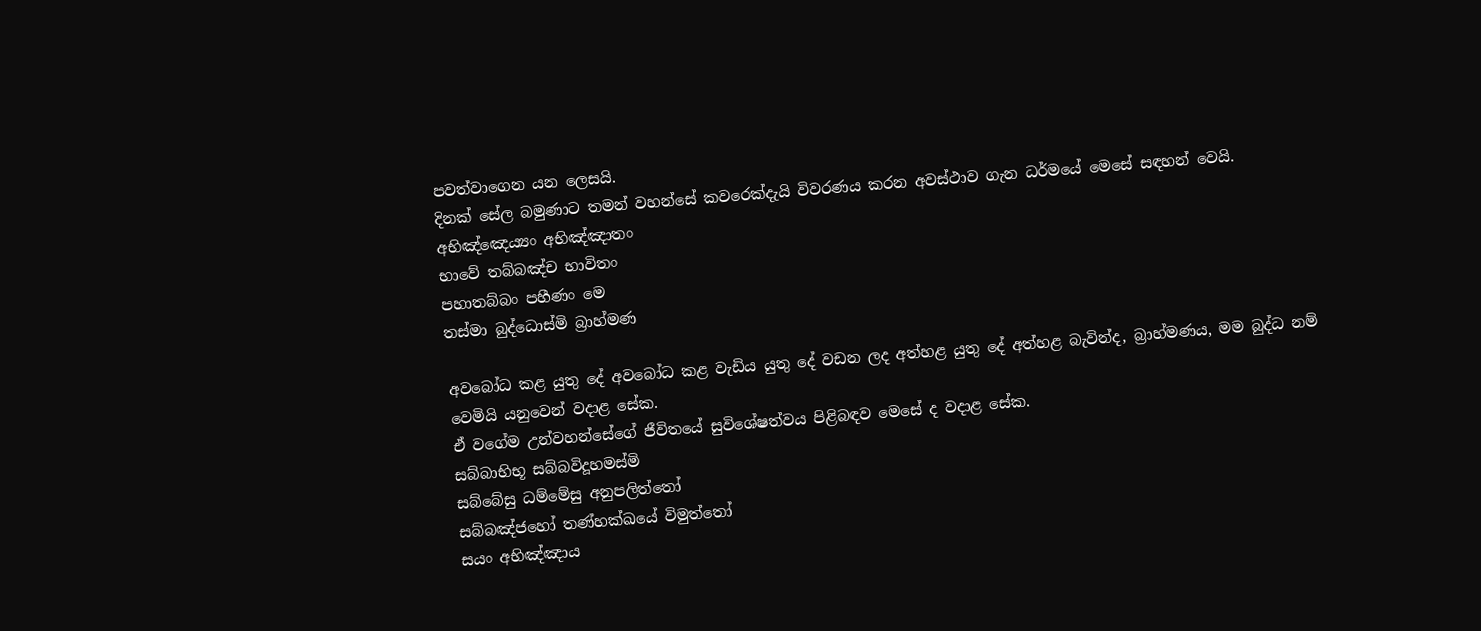පවත්වාගෙන යන ලෙසයි.
දිනක් සේල බමුණාට තමන් වහන්සේ කවරෙක්දැයි විවරණය කරන අවස්ථාව ගැන ධර්මයේ මෙසේ සඳහන් වෙයි.
අභිඤ්ඤෙය්‍යං අභිඤ්ඤාතං
භාවේ තබ්බඤ්ච භාවිතං
පහාතබ්බං පහීණං මෙ
තස්මා බුද්ධොස්මි බ්‍රාහ්මණ

අවබෝධ කළ යුතු දේ අවබෝධ කළ වැඩිය යුතු දේ වඩන ලද අත්හළ යුතු දේ අත්හළ බැවින්ද, බ්‍රාහ්මණය, මම බුද්ධ නම් වෙමියි යනුවෙන් වදාළ සේක.
ඒ වගේම උන්වහන්සේගේ ජීවිතයේ සුවිශේෂත්වය පිළිබඳව මෙසේ ද වදාළ සේක.
සබ්බාභිභූ සබ්බවිදූහමස්මි
සබ්බේසු ධම්මේසු අනුපලිත්තෝ
සබ්බඤ්ජහෝ තණ්හක්ඛයේ විමුත්තෝ
සයං අභිඤ්ඤාය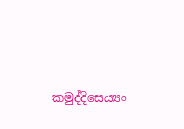කමුද්දිසෙය්‍යං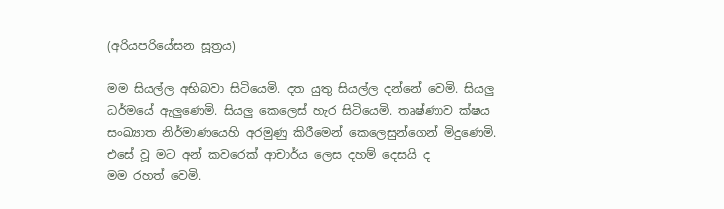(අරියපරියේසන සූත්‍රය)

මම සියල්ල අභිබවා සිටියෙමි. දත යුතු සියල්ල දන්නේ වෙමි. සියලු ධර්මයේ ඇලුණෙමි. සියලු කෙලෙස් හැර සිටියෙමි. තෘෂ්ණාව ක්ෂය සංඛ්‍යාත නිර්මාණයෙහි අරමුණු කිරීමෙන් කෙලෙසුන්ගෙන් මිදුණෙමි. එසේ වූ මට අන් කවරෙක් ආචාර්ය ලෙස දහම් දෙසයි ද
මම රහත් වෙමි.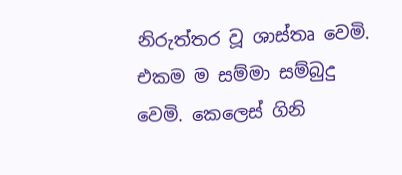නිරුත්තර වූ ශාස්තෘ වෙමි. එකම ම සම්මා සම්බුදු වෙමි. කෙලෙස් ගිනි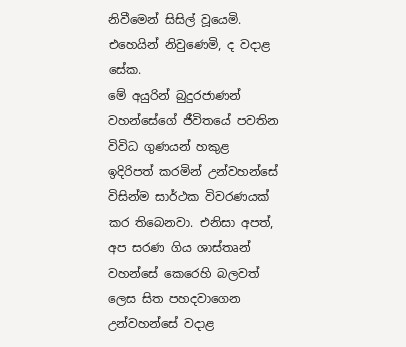නිවීමෙන් සිසිල් වූයෙමි. එහෙයින් නිවුණෙමි, ද වදාළ සේක.
මේ අයුරින් බුදුරජාණන් වහන්සේගේ ජීවිතයේ පවතින විවිධ ගුණයන් හකුළ ඉදිරිපත් කරමින් උන්වහන්සේ විසින්ම සාර්ථක විවරණයක් කර තිබෙනවා. එනිසා අපත්, අප සරණ ගිය ශාස්තෘන් වහන්සේ කෙරෙහි බලවත් ලෙස සිත පහදවාගෙන උන්වහන්සේ වදාළ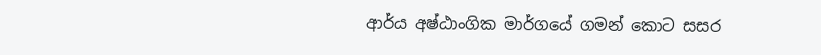ආර්ය අෂ්ඨාංගික මාර්ගයේ ගමන් කොට සසර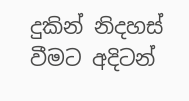දුකින් නිදහස් වීමට අදිටන්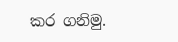කර ගනිමු.